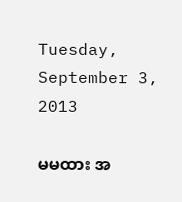Tuesday, September 3, 2013

မမထား အ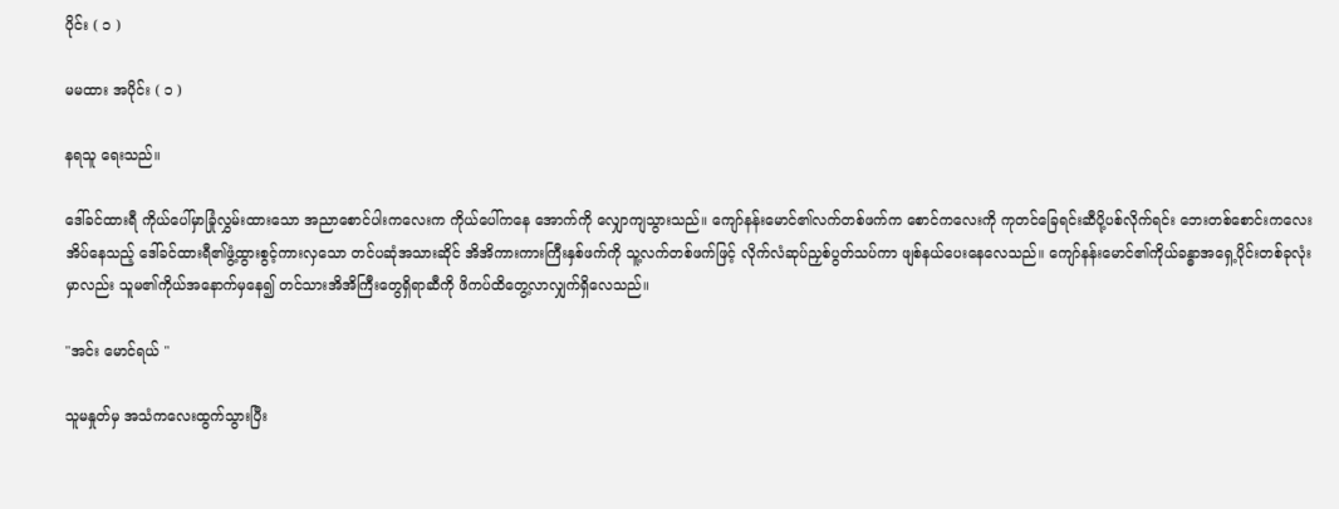ပိုင်း ( ၁ )

မမထား အပိုင်း ( ၁ )

နရသူ ရေးသည်။

ဒေါ်ခင်ထားရီ ကိုယ်ပေါ်မှာခြုံလွှမ်းထားသော အညာစောင်ပါးကလေးက ကိုယ်ပေါ်ကနေ အောက်ကို လျှောကျသွားသည်။ ကျော်နန်းမောင်၏လက်တစ်ဖက်က စောင်ကလေးကို ကုတင်ခြေရင်းဆီပို့ပစ်လိုက်ရင်း ဘေးတစ်စောင်းကလေးအိပ်နေသည့် ဒေါ်ခင်ထားရီ၏ဖွံ့ထွားစွင့်ကားလှသော တင်ပဆုံအသားဆိုင် အိအိကားကားကြီးနှစ်ဖက်ကို သူ့လက်တစ်ဖက်ဖြင့် လိုက်လံဆုပ်ညှစ်ပွတ်သပ်ကာ ဖျစ်နယ်ပေးနေလေသည်။ ကျော်နန်းမောင်၏ကိုယ်ခန္ဓာအရှေ့ပိုင်းတစ်ခုလုံးမှာလည်း သူမ၏ကိုယ်အနောက်မှနေ၍ တင်သားအိအိကြီးတွေရှိရာဆီကို ဖိကပ်ထိတွေ့လာလျှက်ရှိလေသည်။

"အင်း မောင်ရယ် "

သူမနှုတ်မှ အသံကလေးထွက်သွားပြီး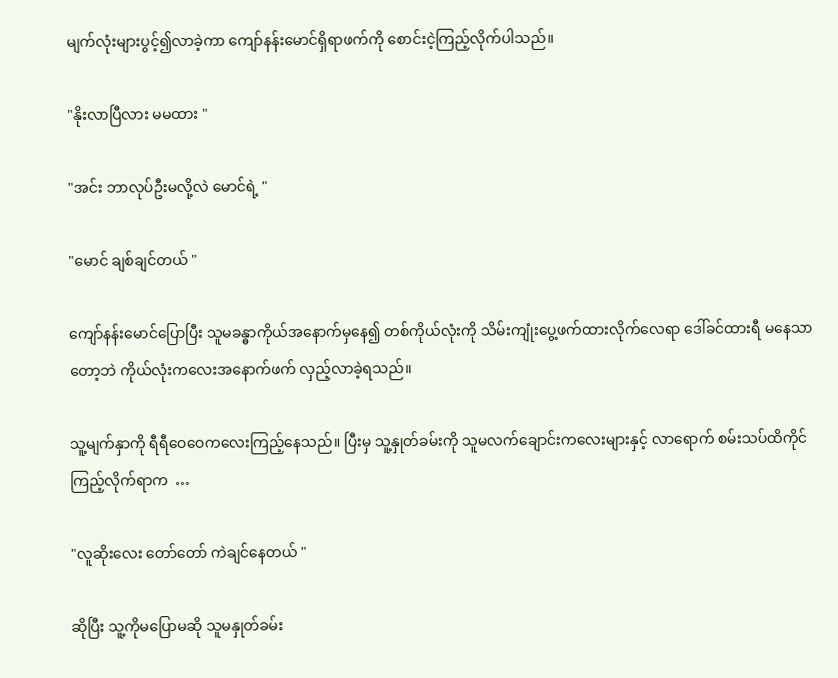မျက်လုံးများပွင့်၍လာခဲ့ကာ ကျော်နန်းမောင်ရှိရာဖက်ကို စောင်းငဲ့ကြည့်လိုက်ပါသည်။

"နိုးလာပြီလား မမထား "

"အင်း ဘာလုပ်ဦးမလို့လဲ မောင်ရဲ့ "

"မောင် ချစ်ချင်တယ် "

ကျော်နန်းမောင်ပြောပြီး သူမခန္ဓာကိုယ်အနောက်မှနေ၍ တစ်ကိုယ်လုံးကို သိမ်းကျုံးပွေ့ဖက်ထားလိုက်လေရာ ဒေါ်ခင်ထားရီ မနေသာတော့ဘဲ ကိုယ်လုံးကလေးအနောက်ဖက် လှည့်လာခဲ့ရသည်။

သူ့မျက်နှာကို ရီရီဝေဝေကလေးကြည့်နေသည်။ ပြီးမှ သူ့နှုတ်ခမ်းကို သူမလက်ချောင်းကလေးများနှင့် လာရောက် စမ်းသပ်ထိကိုင်ကြည့်လိုက်ရာက  …

"လူဆိုးလေး တော်တော် ကဲချင်နေတယ် "

ဆိုပြီး သူ့ကိုမပြောမဆို သူမနှုတ်ခမ်း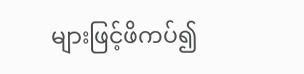များဖြင့်ဖိကပ်၍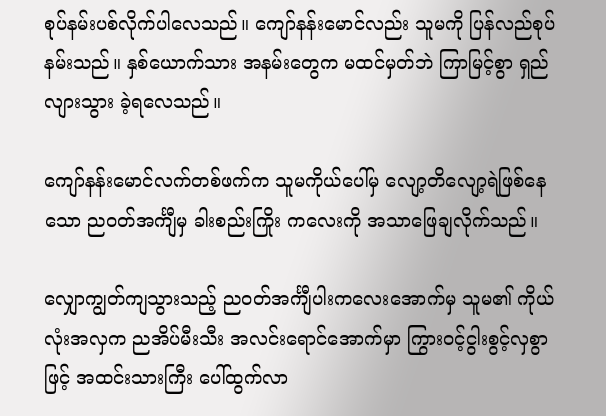စုပ်နမ်းပစ်လိုက်ပါလေသည်။ ကျော်နန်းမောင်လည်း သူမကို ပြန်လည်စုပ်နမ်းသည်။ နှစ်ယောက်သား အနမ်းတွေက မထင်မှတ်ဘဲ ကြာမြင့်စွာ ရှည်လျားသွား ခဲ့ရလေသည်။

ကျော်နန်းမောင်လက်တစ်ဖက်က သူမကိုယ်ပေါ်မှ လျော့တိလျော့ရဲဖြစ်နေသော ညဝတ်အင်္ကျီမှ ခါးစည်းကြိုး ကလေးကို အသာဖြေချလိုက်သည်။

လျှောကျွတ်ကျသွားသည့် ညဝတ်အင်္ကျီပါးကလေးအောက်မှ သူမ၏ ကိုယ်လုံးအလှက ညအိပ်မီးသီး အလင်းရောင်အောက်မှာ ကြွားဝင့်ငွါးစွင့်လှစွာဖြင့် အထင်းသားကြီး ပေါ်ထွက်လာ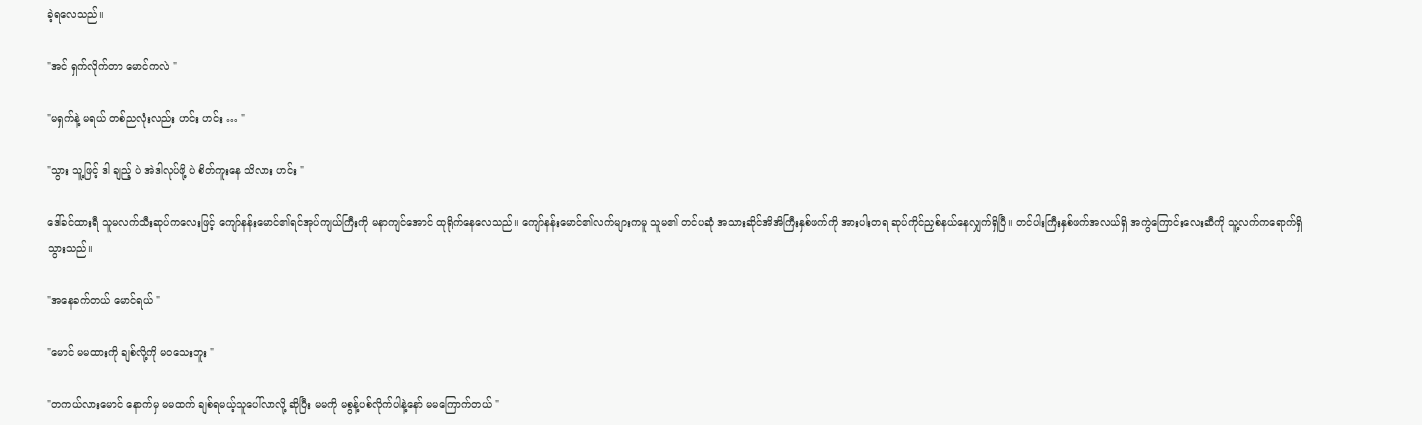ခဲ့ရလေသည်။

"အင် ရှက်လိုက်တာ မောင်ကလဲ "

"မရှက်နဲ့ မရယ် တစ်ညလုံးလည်း ဟင်း ဟင်း … "

"သွား သူ့ဖြင့် ဒါ ချည့် ပဲ အဲဒါလုပ်ဖို့ ပဲ စိတ်ကူးနေ သိလား ဟင်း "

ဒေါ်ခင်ထားရီ သူမလက်သီးဆုပ်ကလေးဖြင့် ကျော်နန်းမောင်၏ရင်အုပ်ကျယ်ကြီးကို မနာကျင်အောင် ထုရိုက်နေလေသည်။ ကျော်နန်းမောင်၏လက်များကမူ သူမ၏ တင်ပဆုံ အသားဆိုင်အိအိကြီးနှစ်ဖက်ကို အားပါးတရ ဆုပ်ကိုင်ညှစ်နယ်နေလျှက်ရှိပြီ။ တင်ပါးကြီးနှစ်ဖက်အလယ်ရှိ အကွဲကြောင်းလေးဆီကို သူ့လက်ကရောက်ရှိသွားသည်။

"အနေခက်တယ် မောင်ရယ် "

"မောင် မမထားကို ချစ်လို့ကို မဝသေးဘူး "

"တကယ်လားမောင် နောက်မှ မမထက် ချစ်ရမယ့်သူပေါ်လာလို့ ဆိုပြီး မမကို မစွန့်ပစ်လိုက်ပါနဲ့နော် မမကြောက်တယ် "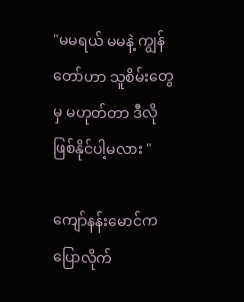"မမရယ် မမနဲ့ ကျွန်တော်ဟာ သူစိမ်းတွေမှ မဟုတ်တာ ဒီလိုဖြစ်နိုင်ပါ့မလား "

ကျော်နန်းမောင်က ပြောလိုက်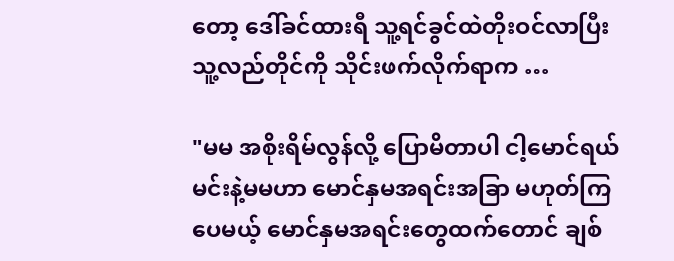တော့ ဒေါ်ခင်ထားရီ သူ့ရင်ခွင်ထဲတိုးဝင်လာပြီး သူ့လည်တိုင်ကို သိုင်းဖက်လိုက်ရာက …

"မမ အစိုးရိမ်လွန်လို့ ပြောမိတာပါ ငါ့မောင်ရယ် မင်းနဲ့မမဟာ မောင်နှမအရင်းအခြာ မဟုတ်ကြပေမယ့် မောင်နှမအရင်းတွေထက်တောင် ချစ်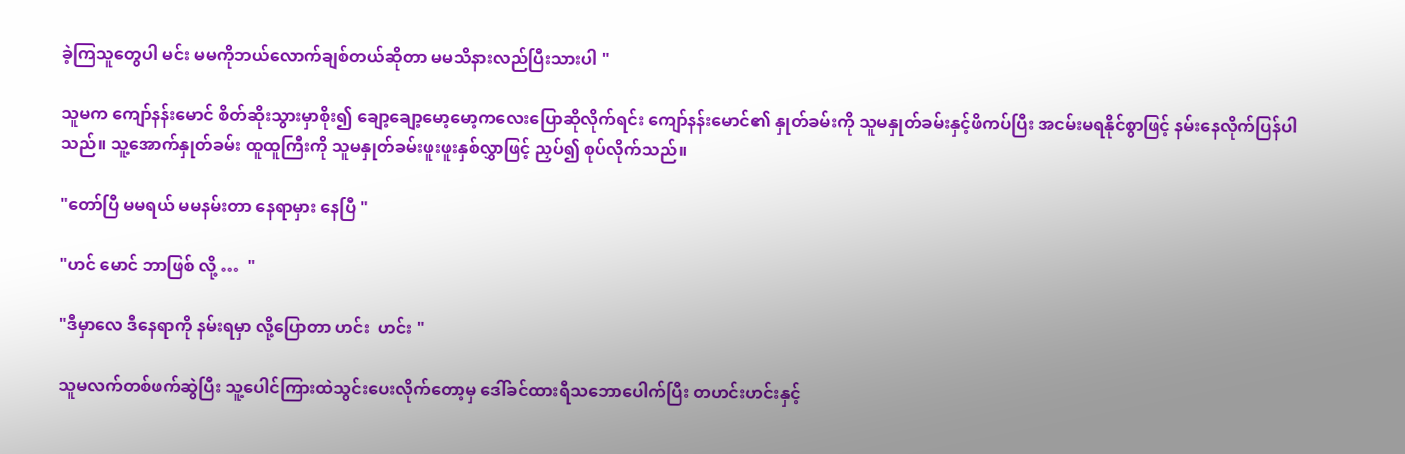ခဲ့ကြသူတွေပါ မင်း မမကိုဘယ်လောက်ချစ်တယ်ဆိုတာ မမသိနားလည်ပြီးသားပါ "

သူမက ကျော်နန်းမောင် စိတ်ဆိုးသွားမှာစိုး၍ ချော့ချော့မော့မော့ကလေးပြောဆိုလိုက်ရင်း ကျော်နန်းမောင်၏ နှုတ်ခမ်းကို သူမနှုတ်ခမ်းနှင့်ဖိကပ်ပြီး အငမ်းမရနိုင်စွာဖြင့် နမ်းနေလိုက်ပြန်ပါသည်။ သူ့အောက်နှုတ်ခမ်း ထူထူကြီးကို သူမနှုတ်ခမ်းဖူးဖူးနှစ်လွှာဖြင့် ညှပ်၍ စုပ်လိုက်သည်။

"တော်ပြီ မမရယ် မမနမ်းတာ နေရာမှား နေပြီ "

"ဟင် မောင် ဘာဖြစ် လို့ …  "

"ဒီမှာလေ ဒီနေရာကို နမ်းရမှာ လို့ပြောတာ ဟင်း  ဟင်း "

သူမလက်တစ်ဖက်ဆွဲပြီး သူ့ပေါင်ကြားထဲသွင်းပေးလိုက်တော့မှ ဒေါ်ခင်ထားရီသဘောပေါက်ပြီး တဟင်းဟင်းနှင့်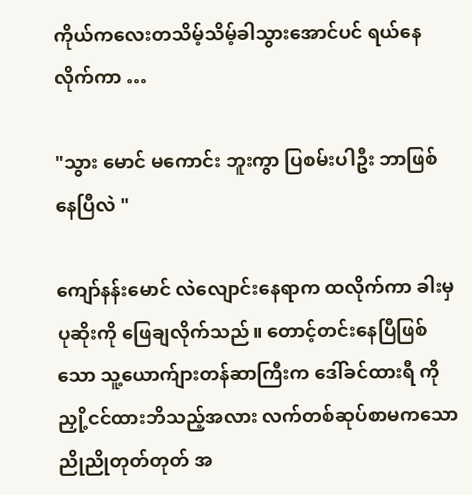ကိုယ်ကလေးတသိမ့်သိမ့်ခါသွားအောင်ပင် ရယ်နေလိုက်ကာ …

"သွား မောင် မကောင်း ဘူးကွာ ပြစမ်းပါဦး ဘာဖြစ်နေပြီလဲ "

ကျော်နန်းမောင် လဲလျောင်းနေရာက ထလိုက်ကာ ခါးမှပုဆိုးကို ဖြေချလိုက်သည်။ တောင့်တင်းနေပြီဖြစ်သော သူ့ယောက်ျားတန်ဆာကြီးက ဒေါ်ခင်ထားရီ ကို ညှို့ငင်ထားဘိသည့်အလား လက်တစ်ဆုပ်စာမကသော ညိုညိုတုတ်တုတ် အ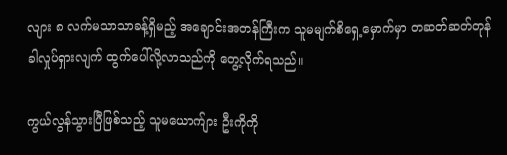လျား ၈ လက်မသာသာခန့်ရှိမည့် အချောင်းအတန်ကြီးက သူမမျက်စိရှေ့မှောက်မှာ တဆတ်ဆတ်တုန်ခါလှုပ်ရှားလျက် ထွက်ပေါ်လို့လာသည်ကို တွေ့လိုက်ရသည်။

ကွယ်လွန်သွားပြီဖြစ်သည့် သူမယောက်ျား ဦးကိုကို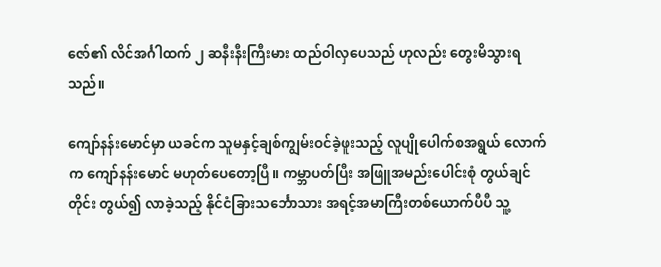ဇော်၏ လိင်အင်္ဂါထက် ၂ ဆနီးနီးကြီးမား ထည်ဝါလှပေသည် ဟုလည်း တွေးမိသွားရသည်။

ကျော်နန်းမောင်မှာ ယခင်က သူမနှင့်ချစ်ကျွမ်းဝင်ခဲ့ဖူးသည့် လူပျိုပေါက်စအရွယ် လောက်က ကျော်နန်းမောင် မဟုတ်ပေတော့ပြီ။ ကမ္ဘာပတ်ပြီး အဖြူအမည်းပေါင်းစုံ တွယ်ချင်တိုင်း တွယ်၍ လာခဲ့သည့် နိုင်ငံခြားသင်္ဘောသား အရင့်အမာကြီးတစ်ယောက်ပီပီ သူ့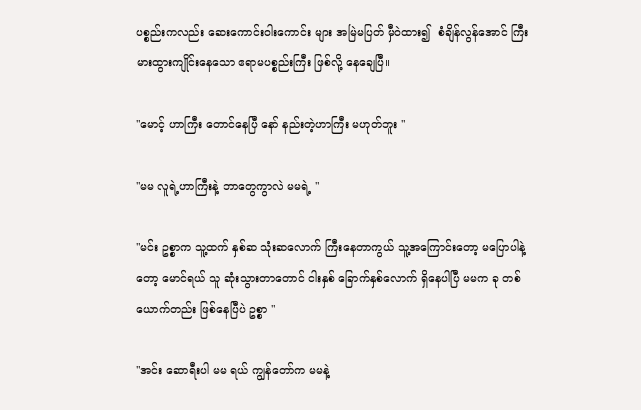ပစ္စည်းကလည်း ဆေးကောင်းဝါးကောင်း များ အမြဲမပြတ် မှီဝဲထား၍  စံချိန်လွန်အောင် ကြီးမားထွားကျိုင်းနေသော ဧရာမပစ္စည်းကြီး ဖြစ်လို့ နေချေပြီ။

"မောင့် ဟာကြီး တောင်နေပြီ နော် နည်းတဲ့ဟာကြီး မဟုတ်ဘူး "

"မမ လူရဲ့ဟာကြီးနဲ့ ဘာတွေကွာလဲ မမရဲ့ "

"မင်း ဥစ္စာက သူ့ထက် နှစ်ဆ သုံးဆလောက် ကြီးနေတာကွယ် သူ့အကြောင်းတော့ မပြောပါနဲ့တော့ မောင်ရယ် သူ ဆုံးသွားတာတောင် ငါးနှစ် ခြောက်နှစ်လောက် ရှိနေပါပြီ မမက ခု တစ်ယောက်တည်း ဖြစ်နေပြီပဲ ဥစ္စာ "

"အင်း ဆောရီးပါ မမ ရယ် ကျွန်တော်က မမနဲ့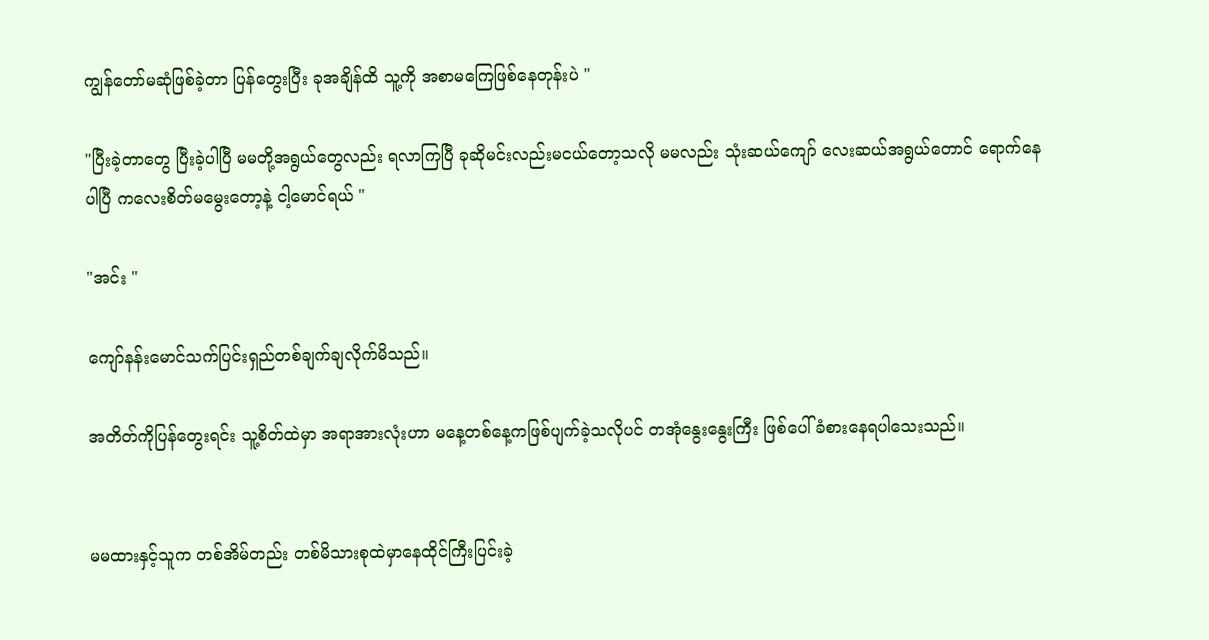ကျွန်တော်မဆုံဖြစ်ခဲ့တာ ပြန်တွေးပြီး ခုအချိန်ထိ သူ့ကို အစာမကြေဖြစ်နေတုန်းပဲ "

"ပြီးခဲ့တာတွေ ပြီးခဲ့ပါပြီ မမတို့အရွယ်တွေလည်း ရလာကြပြီ ခုဆိုမင်းလည်းမငယ်တော့သလို မမလည်း သုံးဆယ်ကျော် လေးဆယ်အရွယ်တောင် ရောက်နေပါပြီ ကလေးစိတ်မမွေးတော့နဲ့ ငါ့မောင်ရယ် "

"အင်း "

ကျော်နန်းမောင်သက်ပြင်းရှည်တစ်ချက်ချလိုက်မိသည်။

အတိတ်ကိုပြန်တွေးရင်း သူ့စိတ်ထဲမှာ အရာအားလုံးဟာ မနေ့တစ်နေ့ကဖြစ်ပျက်ခဲ့သလိုပင် တအုံနွေးနွေးကြီး ဖြစ်ပေါ်ခံစားနေရပါသေးသည်။


မမထားနှင့်သူက တစ်အိမ်တည်း တစ်မိသားစုထဲမှာနေထိုင်ကြီးပြင်းခဲ့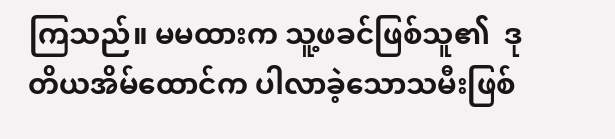ကြသည်။ မမထားက သူ့ဖခင်ဖြစ်သူ၏  ဒုတိယအိမ်ထောင်က ပါလာခဲ့သောသမီးဖြစ်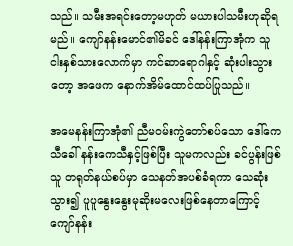သည်။ သမီးအရင်းတော့မဟုတ် မယားပါသမီးဟုဆိုရမည်။ ကျော်နန်းမောင်၏မိခင် ဒေါ်နန်းကြာအုံက သူငါးနှစ်သားလောက်မှာ ကင်ဆာရောဂါနှင့် ဆုံးပါးသွားတော့ အဖေက နောက်အိမ်ထောင်ထပ်ပြုသည်။

အမေနန်းကြာအုံ၏ ညီမဝမ်းကွဲတော်စပ်သော ဒေါ်ကေသီခေါ် နန်းကေသီနှင့်ဖြစ်ပြီး သူမကလည်း ခင်ပွန်းဖြစ်သူ တရုတ်နယ်စပ်မှာ သေနတ်အပစ်ခံရကာ သေဆုံးသွား၍ ပူပူနွေးနွေးမုဆိုးမလေးဖြစ်နေတာကြောင့် ကျော်နန်း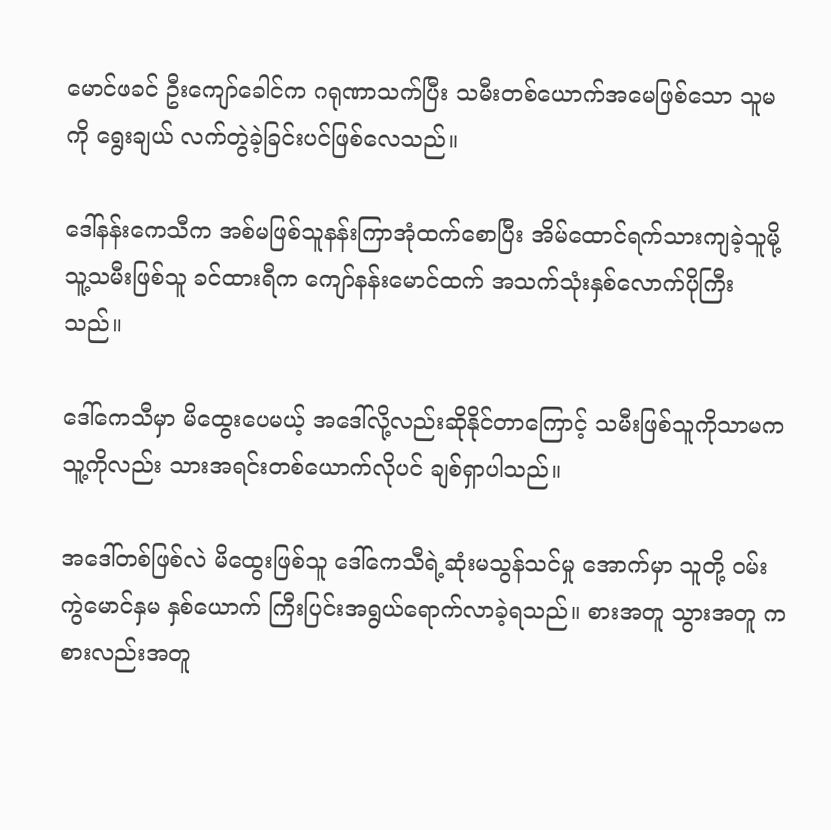မောင်ဖခင် ဦးကျော်ခေါင်က ဂရုဏာသက်ပြီး သမီးတစ်ယောက်အမေဖြစ်သော သူမကို ရွေးချယ် လက်တွဲခဲ့ခြင်းပင်ဖြစ်လေသည်။

ဒေါ်နန်းကေသီက အစ်မဖြစ်သူနန်းကြာအုံထက်စောပြီး အိမ်ထောင်ရက်သားကျခဲ့သူမို့ သူ့သမီးဖြစ်သူ ခင်ထားရီက ကျော်နန်းမောင်ထက် အသက်သုံးနှစ်လောက်ပိုကြီးသည်။

ဒေါ်ကေသီမှာ မိထွေးပေမယ့် အဒေါ်လို့လည်းဆိုနိုင်တာကြောင့် သမီးဖြစ်သူကိုသာမက သူ့ကိုလည်း သားအရင်းတစ်ယောက်လိုပင် ချစ်ရှာပါသည်။

အဒေါ်တစ်ဖြစ်လဲ မိထွေးဖြစ်သူ ဒေါ်ကေသီရဲ့ဆုံးမသွန်သင်မှု အောက်မှာ သူတို့ ဝမ်းကွဲမောင်နှမ နှစ်ယောက် ကြီးပြင်းအရွယ်ရောက်လာခဲ့ရသည်။ စားအတူ သွားအတူ ကစားလည်းအတူ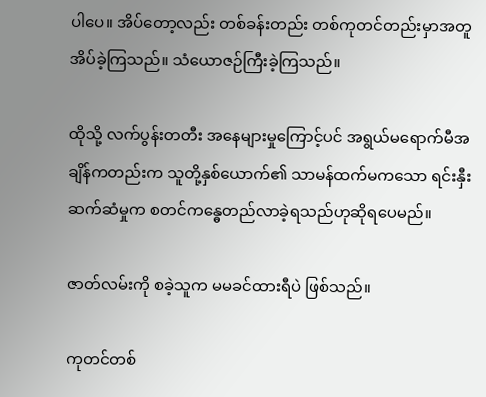ပါပေ။ အိပ်တော့လည်း တစ်ခန်းတည်း တစ်ကုတင်တည်းမှာအတူ အိပ်ခဲ့ကြသည်။ သံယောဇဉ်ကြီးခဲ့ကြသည်။

ထိုသို့ လက်ပွန်းတတီး အနေများမှုကြောင့်ပင် အရွယ်မရောက်မီအချိန်ကတည်းက သူတို့နှစ်ယောက်၏ သာမန်ထက်မကသော ရင်းနှီးဆက်ဆံမှုက စတင်ကန္ဓေတည်လာခဲ့ရသည်ဟုဆိုရပေမည်။

ဇာတ်လမ်းကို စခဲ့သူက မမခင်ထားရီပဲ ဖြစ်သည်။

ကုတင်တစ်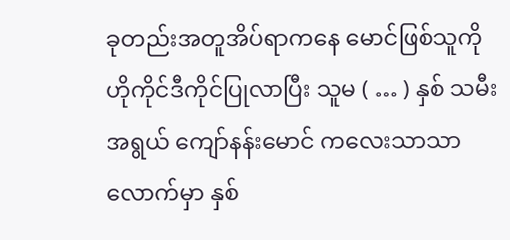ခုတည်းအတူအိပ်ရာကနေ မောင်ဖြစ်သူကို ဟိုကိုင်ဒီကိုင်ပြုလာပြီး သူမ ( … ) နှစ် သမီးအရွယ် ကျော်နန်းမောင် ကလေးသာသာလောက်မှာ နှစ်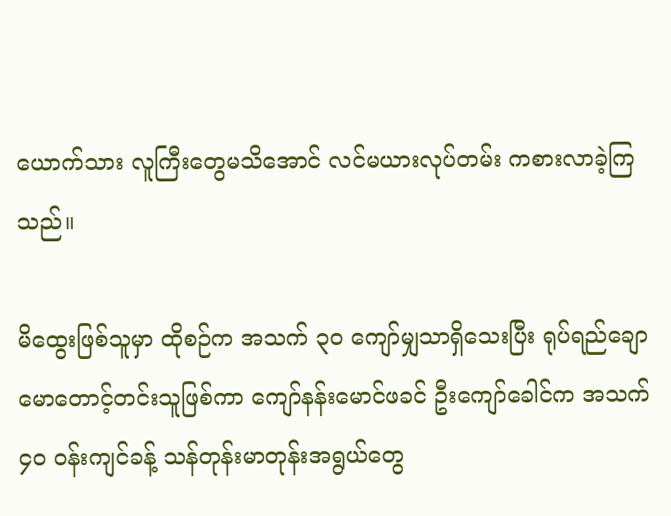ယောက်သား လူကြီးတွေမသိအောင် လင်မယားလုပ်တမ်း ကစားလာခဲ့ကြသည်။

မိထွေးဖြစ်သူမှာ ထိုစဉ်က အသက် ၃၀ ကျော်မျှသာရှိသေးပြီး ရုပ်ရည်ချောမောတောင့်တင်းသူဖြစ်ကာ ကျော်နန်းမောင်ဖခင် ဦးကျော်ခေါင်က အသက် ၄၀ ဝန်းကျင်ခန့် သန်တုန်းမာတုန်းအရွယ်တွေ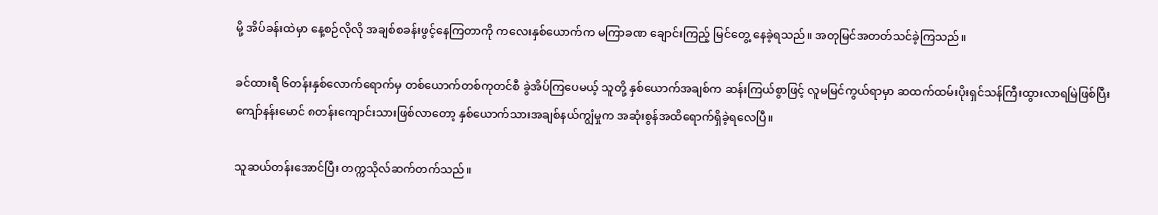မို့ အိပ်ခန်းထဲမှာ နေ့စဉ်လိုလို အချစ်စခန်းဖွင့်နေကြတာကို ကလေးနှစ်ယောက်က မကြာခဏ ချောင်းကြည့် မြင်တွေ့ နေခဲ့ရသည်။ အတုမြင်အတတ်သင်ခဲ့ကြသည်။

ခင်ထားရီ ၆တန်းနှစ်လောက်ရောက်မှ တစ်ယောက်တစ်ကုတင်စီ ခွဲအိပ်ကြပေမယ့် သူတို့ နှစ်ယောက်အချစ်က ဆန်းကြယ်စွာဖြင့် လူမမြင်ကွယ်ရာမှာ ဆထက်ထမ်းပိုးရှင်သန်ကြီးထွားလာရမြဲဖြစ်ပြီး ကျော်နန်းမောင် ၈တန်းကျောင်းသားဖြစ်လာတော့ နှစ်ယောက်သားအချစ်နယ်ကျွံမှုက အဆုံးစွန်အထိရောက်ရှိခဲ့ရလေပြီ။

သူဆယ်တန်းအောင်ပြီး တက္ကသိုလ်ဆက်တက်သည်။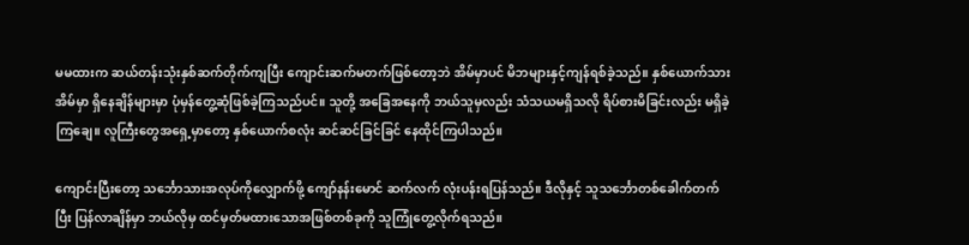မမထားက ဆယ်တန်းသုံးနှစ်ဆက်တိုက်ကျပြီး ကျောင်းဆက်မတက်ဖြစ်တော့ဘဲ အိမ်မှာပင် မိဘများနှင့်ကျန်ရစ်ခဲ့သည်။ နှစ်ယောက်သား အိမ်မှာ ရှိနေချိန်များမှာ ပုံမှန်တွေ့ဆုံဖြစ်ခဲ့ကြသည်ပင်။ သူတို့ အခြေအနေကို ဘယ်သူမှလည်း သံသယမရှိသလို ရိပ်စားမိခြင်းလည်း မရှိခဲ့ကြချေ။ လူကြီးတွေအရှေ့မှာတော့ နှစ်ယောက်စလုံး ဆင်ဆင်ခြင်ခြင် နေထိုင်ကြပါသည်။

ကျောင်းပြီးတော့ သင်္ဘောသားအလုပ်ကိုလျှောက်ဖို့ ကျော်နန်းမောင် ဆက်လက် လုံးပန်းရပြန်သည်။ ဒီလိုနှင့် သူသင်္ဘောတစ်ခေါက်တက်ပြီး ပြန်လာချိန်မှာ ဘယ်လိုမှ ထင်မှတ်မထားသောအဖြစ်တစ်ခုကို သူကြုံတွေ့လိုက်ရသည်။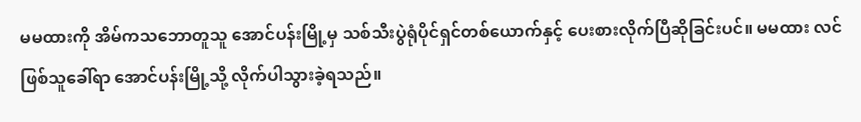မမထားကို အိမ်ကသဘောတူသူ အောင်ပန်းမြို့မှ သစ်သီးပွဲရုံပိုင်ရှင်တစ်ယောက်နှင့် ပေးစားလိုက်ပြီဆိုခြင်းပင်။ မမထား လင်ဖြစ်သူခေါ်ရာ အောင်ပန်းမြို့သို့ လိုက်ပါသွားခဲ့ရသည်။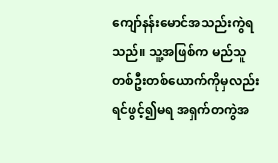ကျော်နန်းမောင်အသည်းကွဲရသည်။ သူ့အဖြစ်က မည်သူတစ်ဦးတစ်ယောက်ကိုမှလည်း ရင်ဖွင့်၍မရ အရှက်တကွဲအ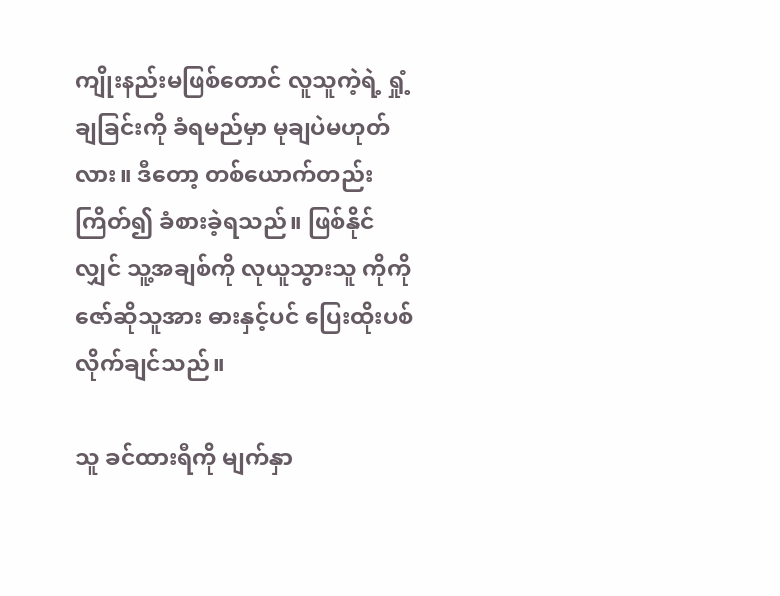ကျိုးနည်းမဖြစ်တောင် လူသူကဲ့ရဲ့ ရှုံ့ချခြင်းကို ခံရမည်မှာ မုချပဲမဟုတ်လား။ ဒီတော့ တစ်ယောက်တည်း ကြိတ်၍ ခံစားခဲ့ရသည်။ ဖြစ်နိုင်လျှင် သူ့အချစ်ကို လုယူသွားသူ ကိုကိုဇော်ဆိုသူအား ဓားနှင့်ပင် ပြေးထိုးပစ်လိုက်ချင်သည်။

သူ ခင်ထားရီကို မျက်နှာ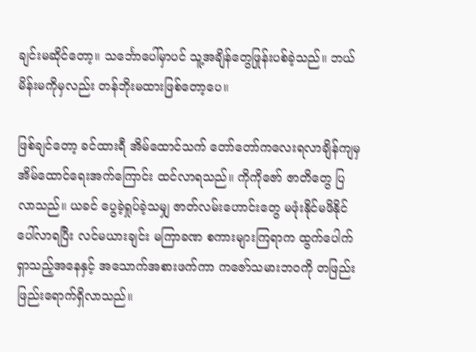ချင်းမဆိုင်တော့။ သင်္ဘောပေါ်မှာပင် သူ့အချိန်တွေဖြုန်းပစ်ခဲ့သည်။ ဘယ်မိန်းမကိုမှလည်း တန်ဘိုးမထားဖြစ်တော့ပေ။

ဖြစ်ချင်တော့ ခင်ထားရီ အိမ်ထောင်သက် တော်တော်ကလေးရလာချိန်ကျမှ အိမ်ထောင်ရေးအက်ကြောင်း ထင်လာရသည်။ ကိုကိုဇော် ဇာတိတွေ ပြလာသည်။ ယခင် ပွေခဲ့ရှုပ်ခဲ့သမျှ ဇာတ်လမ်းဟောင်းတွေ မဖုံးနိုင်မဖိနိုင်ပေါ်လာရပြီး လင်မယားချင်း မကြာခဏ စကားများကြရာက ထွက်ပေါက်ရှာသည့်အနေနှင့် အသောက်အစားဖက်ကာ ကဇော်သမားဘဝကို တဖြည်းဖြည်းရောက်ရှိလာသည်။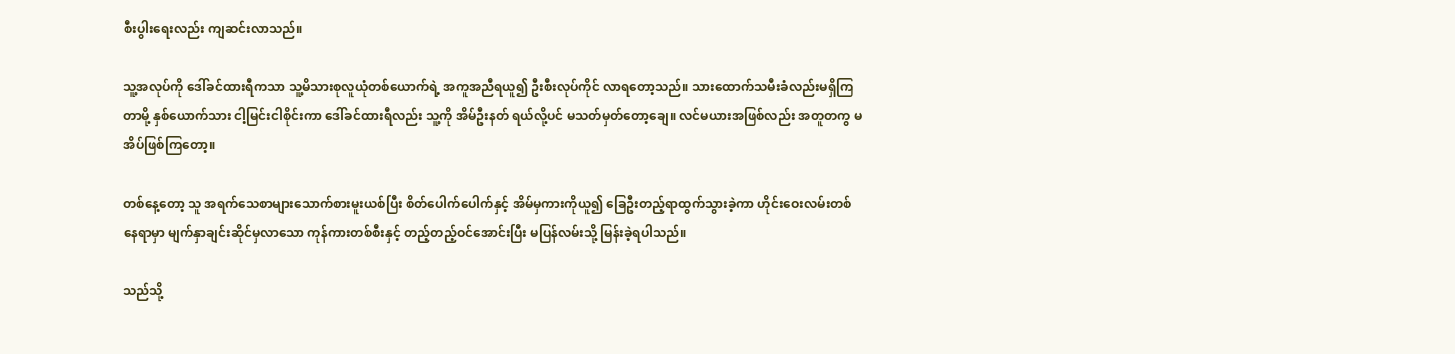စီးပွါးရေးလည်း ကျဆင်းလာသည်။

သူ့အလုပ်ကို ဒေါ်ခင်ထားရီကသာ သူ့မိသားစုလူယုံတစ်ယောက်ရဲ့ အကူအညီရယူ၍ ဦးစီးလုပ်ကိုင် လာရတော့သည်။ သားထောက်သမီးခံလည်းမရှိကြတာမို့ နှစ်ယောက်သား ငါ့မြင်းငါစိုင်းကာ ဒေါ်ခင်ထားရီလည်း သူ့ကို အိမ်ဦးနတ် ရယ်လို့ပင် မသတ်မှတ်တော့ချေ။ လင်မယားအဖြစ်လည်း အတူတကွ မအိပ်ဖြစ်ကြတော့။

တစ်နေ့တော့ သူ အရက်သေစာများသောက်စားမူးယစ်ပြီး စိတ်ပေါက်ပေါက်နှင့် အိမ်မှကားကိုယူ၍ ခြေဦးတည့်ရာထွက်သွားခဲ့ကာ ဟိုင်းဝေးလမ်းတစ်နေရာမှာ မျက်နှာချင်းဆိုင်မှလာသော ကုန်ကားတစ်စီးနှင့် တည့်တည့်ဝင်အောင်းပြီး မပြန်လမ်းသို့ မြန်းခဲ့ရပါသည်။

သည်သို့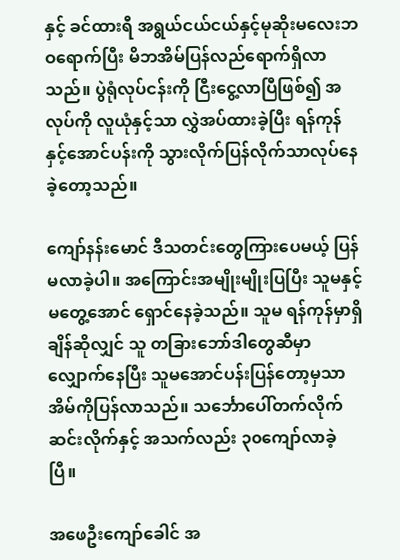နှင့် ခင်ထားရီ အရွယ်ငယ်ငယ်နှင့်မုဆိုးမလေးဘဝရောက်ပြီး မိဘအိမ်ပြန်လည်ရောက်ရှိလာသည်။ ပွဲရုံလုပ်ငန်းကို ငြီးငွေ့လာပြီဖြစ်၍ အလုပ်ကို လူယုံနှင့်သာ လွှဲအပ်ထားခဲ့ပြီး ရန်ကုန်နှင့်အောင်ပန်းကို သွားလိုက်ပြန်လိုက်သာလုပ်နေခဲ့တော့သည်။

ကျော်နန်းမောင် ဒီသတင်းတွေကြားပေမယ့် ပြန်မလာခဲ့ပါ။ အကြောင်းအမျိုးမျိုးပြပြီး သူမနှင့်မတွေ့အောင် ရှောင်နေခဲ့သည်။ သူမ ရန်ကုန်မှာရှိချိန်ဆိုလျှင် သူ တခြားဘော်ဒါတွေဆီမှာ လျှောက်နေပြီး သူမအောင်ပန်းပြန်တော့မှသာ အိမ်ကိုပြန်လာသည်။ သင်္ဘောပေါ်တက်လိုက် ဆင်းလိုက်နှင့် အသက်လည်း ၃၀ကျော်လာခဲ့ပြီ။

အဖေဦးကျော်ခေါင် အ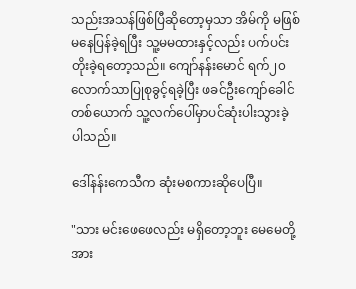သည်းအသန်ဖြစ်ပြီဆိုတော့မှသာ အိမ်ကို မဖြစ်မနေပြန်ခဲ့ရပြီး သူ့မမထားနှင့်လည်း ပက်ပင်းတိုးခဲ့ရတော့သည်။ ကျော်နန်းမောင် ရက်၂၀ လောက်သာပြုစုခွင့်ရခဲ့ပြီး ဖခင်ဦးကျော်ခေါင်တစ်ယောက် သူ့လက်ပေါ်မှာပင်ဆုံးပါးသွားခဲ့ပါသည်။

ဒေါ်နန်းကေသီက ဆုံးမစကားဆိုပေပြီ။

"သား မင်းဖေဖေလည်း မရှိတော့ဘူး မေမေတို့ အား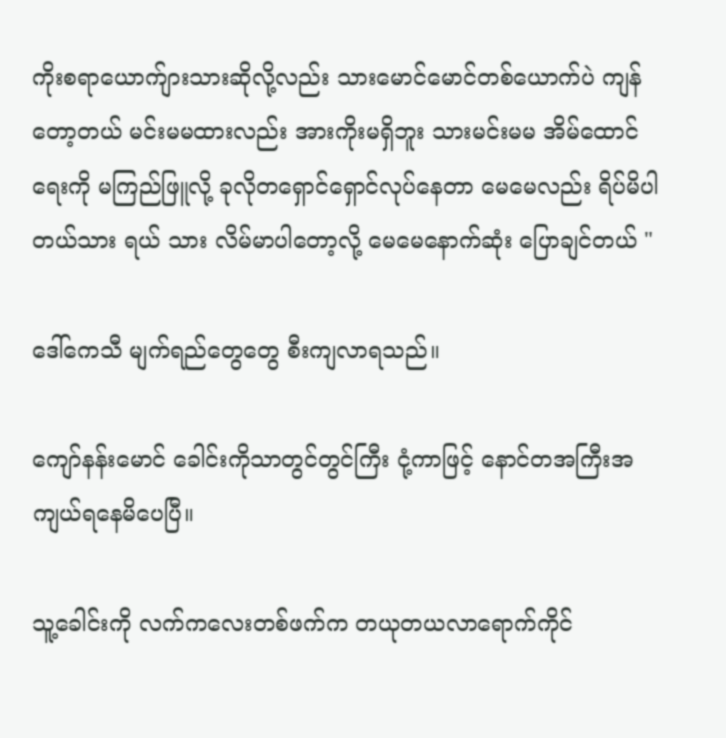ကိုးစရာယောက်ျားသားဆိုလို့လည်း သားမောင်မောင်တစ်ယောက်ပဲ ကျန်တော့တယ် မင်းမမထားလည်း အားကိုးမရှိဘူး သားမင်းမမ အိမ်ထောင်ရေးကို မကြည်ဖြူလို့ ခုလိုတရှောင်ရှောင်လုပ်နေတာ မေမေလည်း ရိပ်မိပါတယ်သား ရယ် သား လိမ်မာပါတော့လို့ မေမေနောက်ဆုံး ပြောချင်တယ် "

ဒေါ်ကေသီ မျက်ရည်တွေတွေ စီးကျလာရသည်။

ကျော်နန်းမောင် ခေါင်းကိုသာတွင်တွင်ကြီး ငုံ့ကာဖြင့် နောင်တအကြီးအကျယ်ရနေမိပေပြီ။

သူ့ခေါင်းကို လက်ကလေးတစ်ဖက်က တယုတယလာရောက်ကိုင်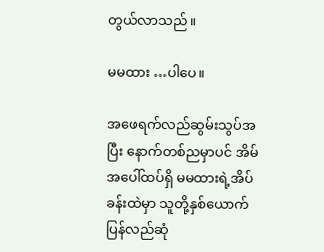တွယ်လာသည်။

မမထား …ပါပေ။

အဖေရက်လည်ဆွမ်းသွပ်အပြီး နောက်တစ်ညမှာပင် အိမ်အပေါ်ထပ်ရှိ မမထားရဲ့အိပ်ခန်းထဲမှာ သူတို့နှစ်ယောက် ပြန်လည်ဆုံ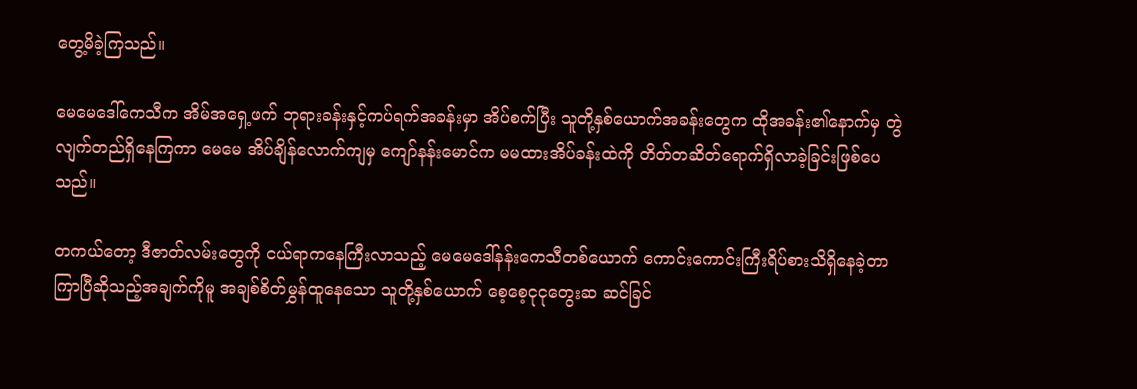တွေ့မိခဲ့ကြသည်။

မေမေဒေါ်ကေသီက အိမ်အရှေ့ဖက် ဘုရားခန်းနှင့်ကပ်ရက်အခန်းမှာ အိပ်စက်ပြီး သူတို့နှစ်ယောက်အခန်းတွေက ထိုအခန်း၏နောက်မှ တွဲလျက်တည်ရှိနေကြကာ မေမေ အိပ်ချိန်လောက်ကျမှ ကျော်နန်းမောင်က မမထားအိပ်ခန်းထဲကို တိတ်တဆိတ်ရောက်ရှိလာခဲ့ခြင်းဖြစ်ပေသည်။

တကယ်တော့ ဒီဇာတ်လမ်းတွေကို ငယ်ရာကနေကြီးလာသည့် မေမေဒေါ်နန်းကေသီတစ်ယောက် ကောင်းကောင်းကြီးရိပ်စားသိရှိနေခဲ့တာ ကြာပြီဆိုသည့်အချက်ကိုမူ အချစ်စိတ်မွှန်ထူနေသော သူတို့နှစ်ယောက် စေ့စေ့ငုငုတွေးဆ ဆင်ခြင်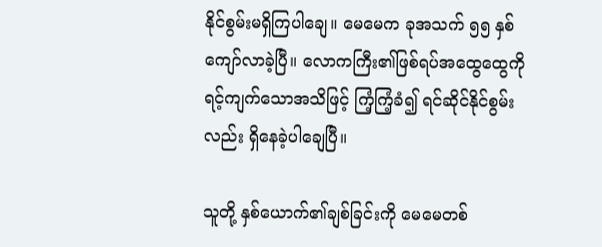နိုင်စွမ်းမရှိကြပါချေ။ မေမေက ခုအသက် ၅၅ နှစ်ကျော်လာခဲ့ပြီ။ လောကကြီး၏ဖြစ်ရပ်အထွေထွေကို ရင့်ကျက်သောအသိဖြင့် ကြံ့ကြံ့ခံ၍ ရင်ဆိုင်နိုင်စွမ်းလည်း ရှိနေခဲ့ပါချေပြီ။

သူတို့ နှစ်ယောက်၏ချစ်ခြင်းကို မေမေတစ်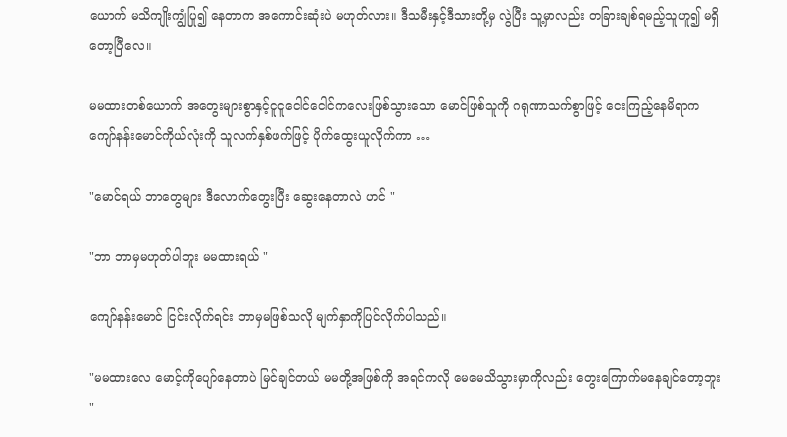ယောက် မသိကျိုးကျွံပြု၍ နေတာက အကောင်းဆုံးပဲ မဟုတ်လား။ ဒီသမီးနှင့်ဒီသားတို့မှ လွဲပြီး သူ့မှာလည်း တခြားချစ်ရမည့်သူဟူ၍ မရှိတော့ပြီလေ။

မမထားတစ်ယောက် အတွေးများစွာနှင့်ငူငူငေါင်ငေါင်ကလေးဖြစ်သွားသော မောင်ဖြစ်သူကို ဂရုဏာသက်စွာဖြင့် ငေးကြည့်နေမိရာက ကျော်နန်းမောင်ကိုယ်လုံးကို သူလက်နှစ်ဖက်ဖြင့် ပိုက်ထွေးယူလိုက်ကာ …

"မောင်ရယ် ဘာတွေများ ဒီလောက်တွေးပြီး ဆွေးနေတာလဲ ဟင် "

"ဘာ ဘာမှမဟုတ်ပါဘူး မမထားရယ် "

ကျော်နန်းမောင် ငြင်းလိုက်ရင်း ဘာမှမဖြစ်သလို မျက်နှာကိုပြင်လိုက်ပါသည်။

"မမထားလေ မောင့်ကိုပျော်နေတာပဲ မြင်ချင်တယ် မမတို့အဖြစ်ကို အရင်ကလို မေမေသိသွားမှာကိုလည်း တွေးကြောက်မနေချင်တော့ဘူး "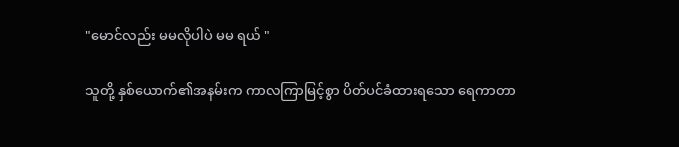"မောင်လည်း မမလိုပါပဲ မမ ရယ် "

သူတို့ နှစ်ယောက်၏အနမ်းက ကာလကြာမြင့်စွာ ပိတ်ပင်ခံထားရသော ရေကာတာ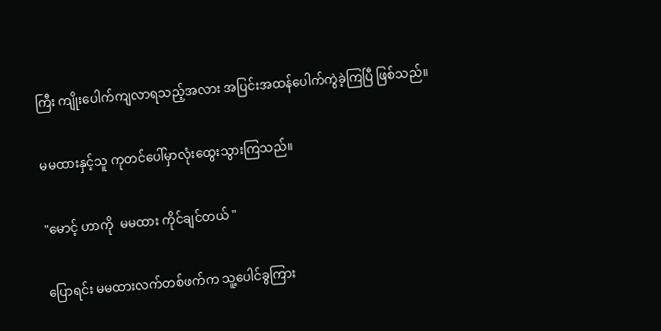ကြီး ကျိုးပေါက်ကျလာရသည့်အလား အပြင်းအထန်ပေါက်ကွဲခဲ့ကြပြီ ဖြစ်သည်။

မမထားနှင့်သူ ကုတင်ပေါ်မှာလုံးထွေးသွားကြသည်။

"မောင့် ဟာကို  မမထား ကိုင်ချင်တယ် "

ပြောရင်း မမထားလက်တစ်ဖက်က သူ့ပေါင်ခွကြား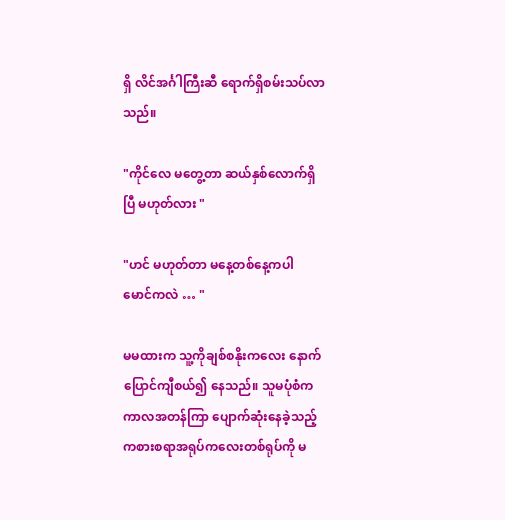ရှိ လိင်အင်္ဂါကြီးဆီ ရောက်ရှိစမ်းသပ်လာသည်။

"ကိုင်လေ မတွေ့တာ ဆယ်နှစ်လောက်ရှိပြီ မဟုတ်လား "

"ဟင် မဟုတ်တာ မနေ့တစ်နေ့ကပါ မောင်ကလဲ … "

မမထားက သူ့ကိုချစ်စနိုးကလေး နောက်ပြောင်ကျီစယ်၍ နေသည်။ သူမပုံစံက ကာလအတန်ကြာ ပျောက်ဆုံးနေခဲ့သည့် ကစားစရာအရုပ်ကလေးတစ်ရုပ်ကို မ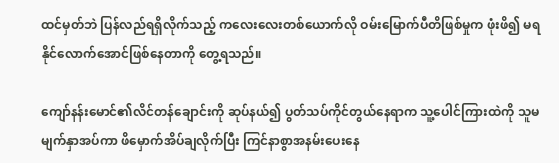ထင်မှတ်ဘဲ ပြန်လည်ရရှိလိုက်သည့် ကလေးလေးတစ်ယောက်လို ဝမ်းမြောက်ပီတိဖြစ်မှုက ဖုံးဖိ၍ မရနိုင်လောက်အောင်ဖြစ်နေတာကို တွေ့ရသည်။

ကျော်နန်းမောင်၏လိင်တန်ချောင်းကို ဆုပ်နယ်၍ ပွတ်သပ်ကိုင်တွယ်နေရာက သူ့ပေါင်ကြားထဲကို သူမမျက်နှာအပ်ကာ ဖိမှောက်အိပ်ချလိုက်ပြီး ကြင်နာစွာအနမ်းပေးနေ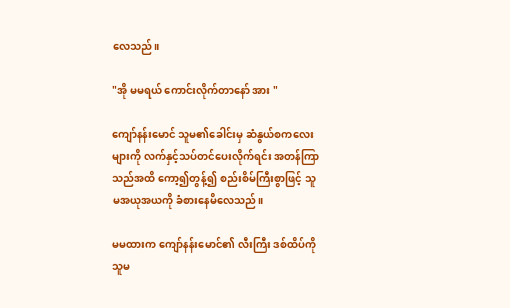လေသည်။

"အို မမရယ် ကောင်းလိုက်တာနော် အား "

ကျော်နန်းမောင် သူမ၏ခေါင်းမှ ဆံနွယ်စကလေးများကို လက်နှင့်သပ်တင်ပေးလိုက်ရင်း အတန်ကြာသည်အထိ ကော့၍တွန့်၍ စည်းစိမ်ကြီးစွာဖြင့် သူမအယုအယကို ခံစားနေမိလေသည်။

မမထားက ကျော်နန်းမောင်၏ လီးကြီး ဒစ်ထိပ်ကို သူမ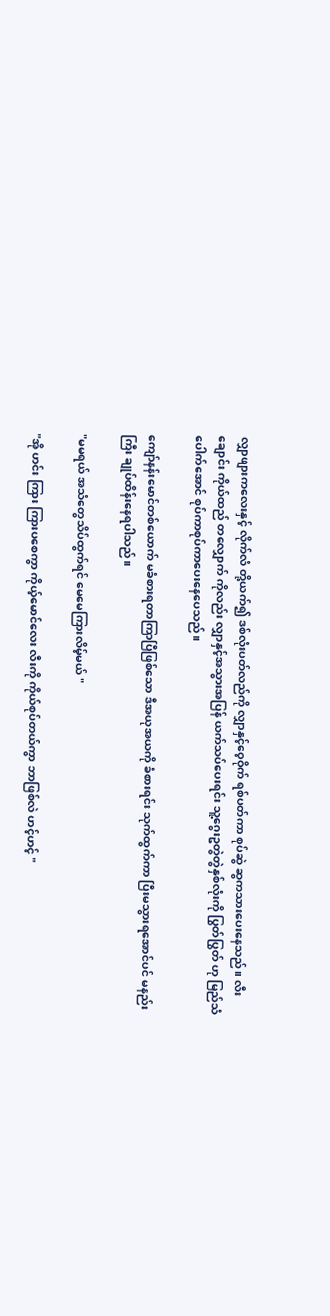လျှာဖျားကလေးနှင့် လိုက်လံ တို့ယက်၍ ဒစ်လုံးပတ်လည်ကို လျှာနှင့်ဝေ့ဝိုက် ရစ်ပတ်ကာ စုပ်ဆွဲ ဆွကသားပေးနေသည်။ လီးချောင်း ကိုယ်ထည် တလျှောက် ကိုလည်း လျှာနှင့်အသွားအပြန် ယက်သပ်ပေးရင်း သူ့ဂွေးဥတွဲတွဲနှစ်လုံးကို ပြွတ်ပြွတ် ဟု မြည်သံပေါက်အောင် စုပ်ကာစုပ်ကာပေးနေပေသည်။

ကျော်နန်းမောင်တစ်ယောက် မခံစားရတာကြာပြီဖြစ်သော ဒီအယုအယကို ခံစားရင်း သုက်ထွက်ကာ ပြီးမသွားရအောင်ပင် မနည်းကြီး ချုပ်ထိန်းနေရပါသည်။

"မမရယ် အသံတွေသိပ်ထွက်ရင် မေမေကြားလိမ့်မယ် "

"အို ဟင်း ကြား ကြားပစေကွာ ကိုယ့်မောင်လေး လီးကို ကိုယ်စုပ်တယ်ကွာ ဘာဖြစ်လဲ ဟင့်ဟင့် "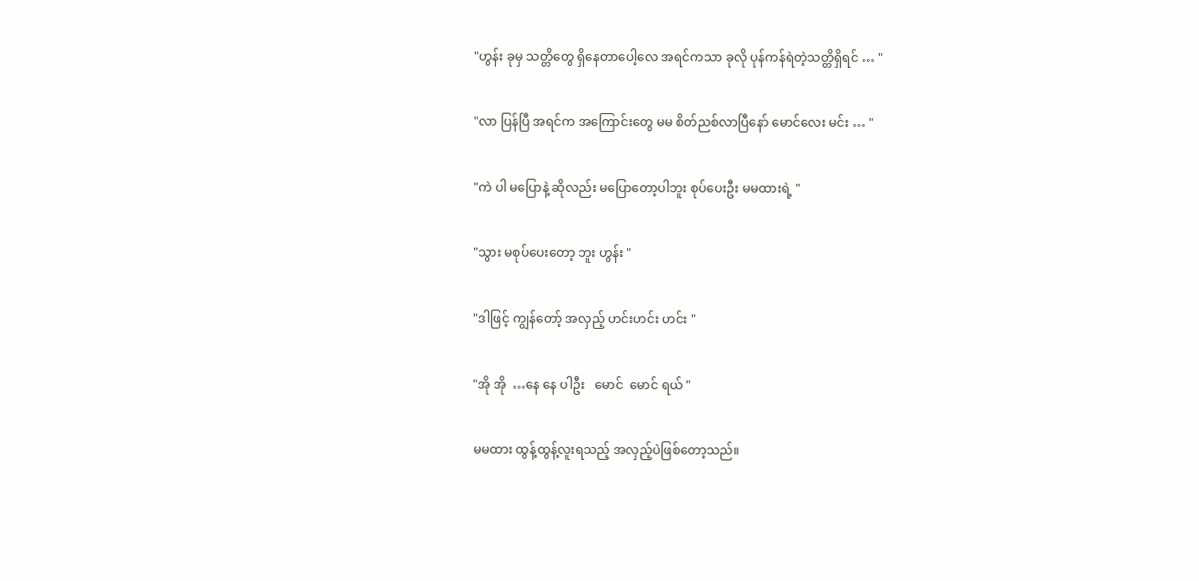"ဟွန်း ခုမှ သတ္တိတွေ ရှိနေတာပေါ့လေ အရင်ကသာ ခုလို ပုန်ကန်ရဲတဲ့သတ္တိရှိရင် … "

"လာ ပြန်ပြီ အရင်က အကြောင်းတွေ မမ စိတ်ညစ်လာပြီနော် မောင်လေး မင်း … "

"ကဲ ပါ မပြောနဲ့ ဆိုလည်း မပြောတော့ပါဘူး စုပ်ပေးဦး မမထားရဲ့ "

"သွား မစုပ်ပေးတော့ ဘူး ဟွန်း "

"ဒါဖြင့် ကျွန်တော့် အလှည့် ဟင်းဟင်း ဟင်း "

"အို အို  …နေ နေ ပါဦး   မောင်  မောင် ရယ် "

မမထား ထွန့်ထွန့်လူးရသည့် အလှည့်ပဲဖြစ်တော့သည်။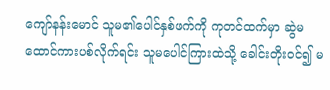ကျော်နန်းမောင် သူမ၏ပေါင်နှစ်ဖက်ကို ကုတင်ထက်မှာ ဆွဲမထောင်ကားပစ်လိုက်ရင်း သူမပေါင်ကြားထဲသို့ ခေါင်းတိုးဝင်၍ မ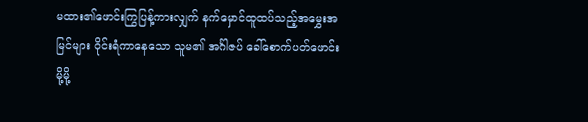မထား၏ဖောင်းကြွပြန့်ကားလျှက် နက်မှောင်ထူထပ်သည့်အမွှေးအမြင်များ ဝိုင်းရံကာနေသော သူမ၏ အင်္ဂါဇပ် ခေါ်စောက်ပတ်ဖောင်းမို့မို့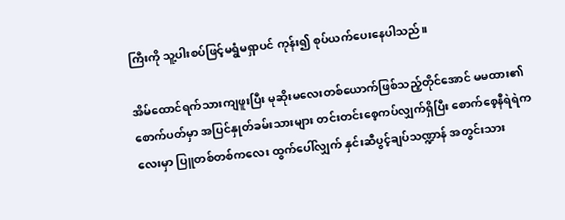ကြီးကို သူ့ပါးစပ်ဖြင့်မရွံမရှာပင် ကုန်း၍ စုပ်ယက်ပေးနေပါသည်။

အိမ်ထောင်ရက်သားကျဖူးပြီး မုဆိုးမလေးတစ်ယောက်ဖြစ်သည့်တိုင်အောင် မမထား၏စောက်ပတ်မှာ အပြင်နှုတ်ခမ်းသားများ တင်းတင်းစေ့ကပ်လျှက်ရှိပြီး စောက်စေ့နီရဲရဲကလေးမှာ ပြူတစ်တစ်ကလေး ထွက်ပေါ်လျှက် နှင်းဆီပွင့်ချပ်သဏ္ဍာန် အတွင်းသား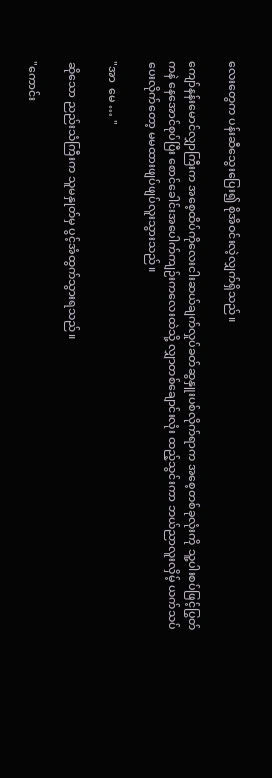လေးတွေက ပန်းဆီသွေးပြေး၍ စိုအိဝင်းလဲ့လျှက်ရှိသည်။

ကျော်နန်းမောင်လျှာကြီးက အစေ့ထိပ်ကိုလေးငါးဆယ်ချက်လှုပ်ခတ်ဆွနှူးပစ်လိုက်ရာက အစေ့တစ်ခုလုံးကို သူ့ပါးစပ်ဖြင့်ပြွတ်ကနဲ နေအောင်စုပ်ပြီး စောင်ခေါင်းအပေါက်ကျဉ်းကလေးထဲသို့ လျှာတစ်ချောင်းလုံး ထည့်သွင်းကာ ဘယ်ညာလူးလှိမ့် ယက်သပ်ပေးလိုက်တော့ မမထားဖျပ်ဖျပ်လူးသွားသည်။

"အာ  မေ … "

ဆိုသော ညည်းသံကြီးက သူမနှုတ်မှ ပွင့်အံထွက်သွားရသည်။

"ကောင်း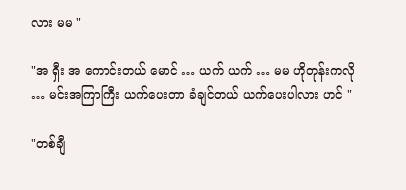လား မမ "

"အ ရှီး အ ကောင်းတယ် မောင် … ယက် ယက် … မမ ဟိုတုန်းကလို … မင်းအကြာကြီး ယက်ပေးတာ ခံချင်တယ် ယက်ပေးပါလား ဟင် "

"တစ်ချီ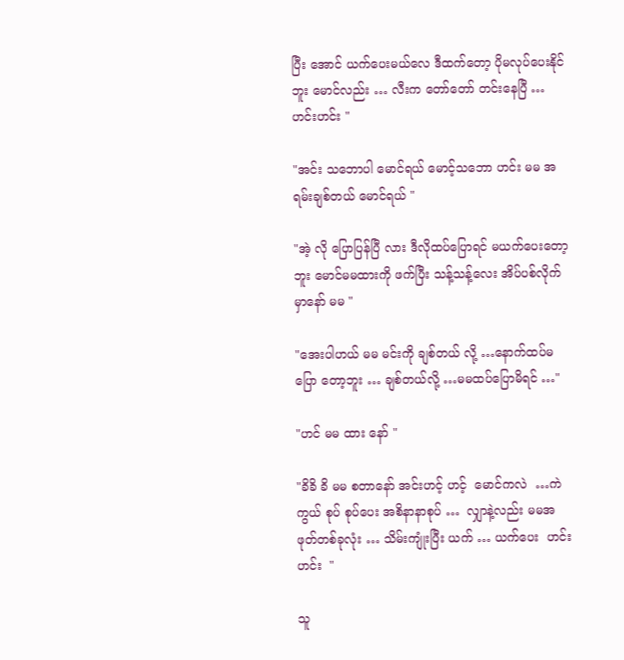ပြီး အောင် ယက်ပေးမယ်လေ ဒီထက်တော့ ပိုမလုပ်ပေးနိုင်ဘူး မောင်လည်း … လီးက တော်တော် တင်းနေပြီ … ဟင်းဟင်း "

"အင်း သဘောပါ မောင်ရယ် မောင့်သဘော ဟင်း မမ အရမ်းချစ်တယ် မောင်ရယ် "

"အဲ့ လို ပြောပြန်ပြီ လား ဒီလိုထပ်ပြောရင် မယက်ပေးတော့ဘူး မောင်မမထားကို ဖက်ပြီး သန့်သန့်လေး အိပ်ပစ်လိုက်မှာနော် မမ "

"အေးပါဟယ် မမ မင်းကို ချစ်တယ် လို့ …နောက်ထပ်မပြော တော့ဘူး … ချစ်တယ်လို့ …မမထပ်ပြောမိရင် …"

"ဟင် မမ ထား နော် "

"ခိခိ ခိ မမ စတာနော် အင်းဟင့် ဟင့်  မောင်ကလဲ  …ကဲကွယ် စုပ် စုပ်ပေး အစိနာနာစုပ် …  လျှာနဲ့လည်း မမအဖုတ်တစ်ခုလုံး … သိမ်းကျုံးပြီး ယက် … ယက်ပေး  ဟင်း  ဟင်း  "

သူ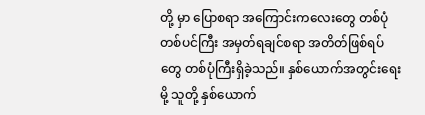တို့ မှာ ပြောစရာ အကြောင်းကလေးတွေ တစ်ပုံတစ်ပင်ကြီး အမှတ်ရချင်စရာ အတိတ်ဖြစ်ရပ်တွေ တစ်ပုံကြီးရှိခဲ့သည်။ နှစ်ယောက်အတွင်းရေးမို့ သူတို့ နှစ်ယောက်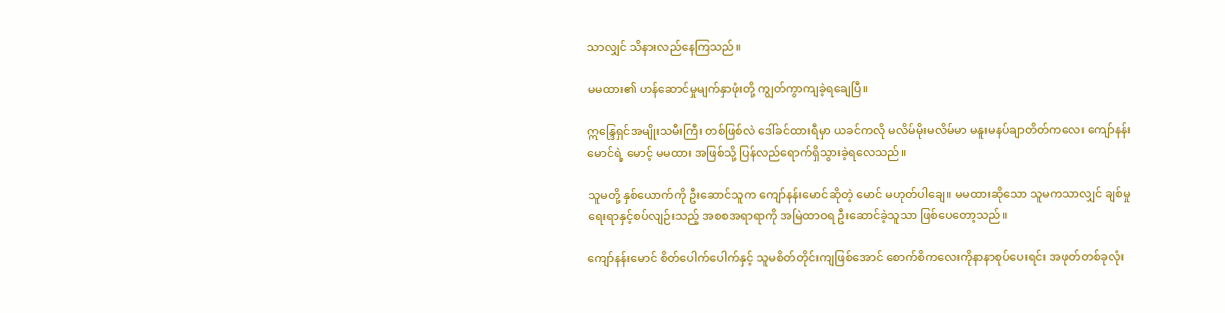သာလျှင် သိနားလည်နေကြသည်။

မမထား၏ ဟန်ဆောင်မှုမျက်နှာဖုံးတို့ ကျွတ်ကွာကျခဲ့ရချေပြီ။

ဣန္ဒြေရှင်အမျိုးသမီးကြီး တစ်ဖြစ်လဲ ဒေါ်ခင်ထားရီမှာ ယခင်ကလို မလိမ်မိုးမလိမ်မာ မနူးမနပ်ချာတိတ်ကလေး ကျော်နန်းမောင်ရဲ့ မောင့် မမထား အဖြစ်သို့ ပြန်လည်ရောက်ရှိသွားခဲ့ရလေသည်။

သူမတို့ နှစ်ယောက်ကို ဦးဆောင်သူက ကျော်နန်းမောင်ဆိုတဲ့ မောင် မဟုတ်ပါချေ။ မမထားဆိုသော သူမကသာလျှင် ချစ်မှုရေးရာနှင့်စပ်လျဉ်းသည့် အစစအရာရာကို အမြဲထာဝရ ဦးဆောင်ခဲ့သူသာ ဖြစ်ပေတော့သည်။

ကျော်နန်းမောင် စိတ်ပေါက်ပေါက်နှင့် သူမစိတ်တိုင်းကျဖြစ်အောင် စောက်စိကလေးကိုနာနာစုပ်ပေးရင်း အဖုတ်တစ်ခုလုံး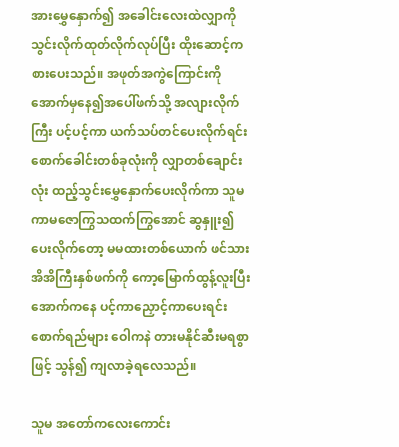အားမွှေနှောက်၍ အခေါင်းလေးထဲလျှာကို သွင်းလိုက်ထုတ်လိုက်လုပ်ပြီး ထိုးဆောင့်ကစားပေးသည်။ အဖုတ်အကွဲကြောင်းကို အောက်မှနေ၍အပေါ်ဖက်သို့ အလျားလိုက်ကြီး ပင့်ပင့်ကာ ယက်သပ်တင်ပေးလိုက်ရင်း စောက်ခေါင်းတစ်ခုလုံးကို လျှာတစ်ချောင်းလုံး ထည့်သွင်းမွှေနှောက်ပေးလိုက်ကာ သူမကာမဇောကြွသထက်ကြွအောင် ဆွနှူး၍ပေးလိုက်တော့ မမထားတစ်ယောက် ဖင်သားအိအိကြီးနှစ်ဖက်ကို ကော့မြောက်ထွန့်လူးပြီး အောက်ကနေ ပင့်ကာညှောင့်ကာပေးရင်း စောက်ရည်များ ဝေါကနဲ တားမနိုင်ဆီးမရစွာဖြင့် သွန်၍ ကျလာခဲ့ရလေသည်။

သူမ အတော်ကလေးကောင်း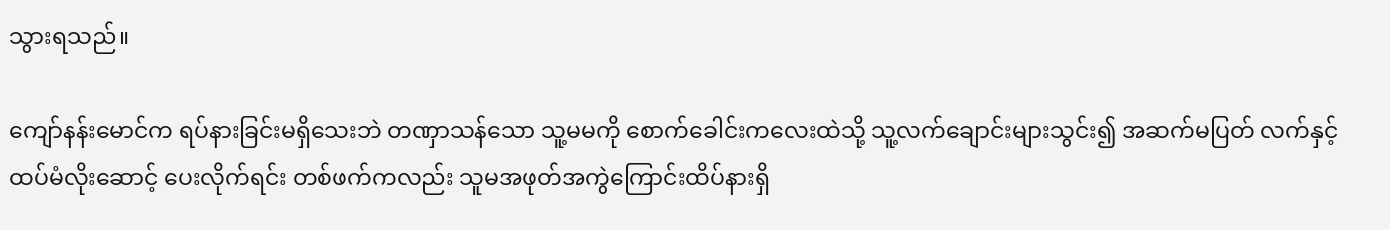သွားရသည်။

ကျော်နန်းမောင်က ရပ်နားခြင်းမရှိသေးဘဲ တဏှာသန်သော သူ့မမကို စောက်ခေါင်းကလေးထဲသို့ သူ့လက်ချောင်းများသွင်း၍ အဆက်မပြတ် လက်နှင့် ထပ်မံလိုးဆောင့် ပေးလိုက်ရင်း တစ်ဖက်ကလည်း သူမအဖုတ်အကွဲကြောင်းထိပ်နားရှိ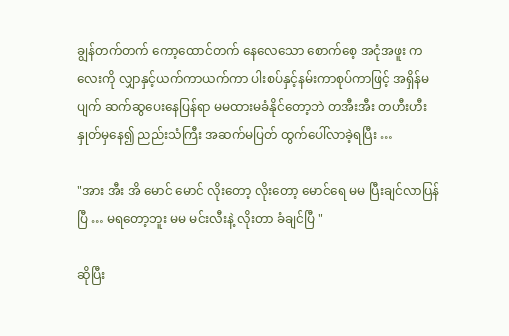ချွန်တက်တက် ကော့ထောင်တက် နေလေသော စောက်စေ့ အငုံအဖူး ကလေးကို လျှာနှင့်ယက်ကာယက်ကာ ပါးစပ်နှင့်နမ်းကာစုပ်ကာဖြင့် အရှိန်မပျက် ဆက်ဆွပေးနေပြန်ရာ မမထားမခံနိုင်တော့ဘဲ တအီးအီး တဟီးဟီး နှုတ်မှနေ၍ ညည်းသံကြီး အဆက်မပြတ် ထွက်ပေါ်လာခဲ့ရပြီး …

"အား အီး အိ မောင် မောင် လိုးတော့ လိုးတော့ မောင်ရေ မမ ပြီးချင်လာပြန်ပြီ … မရတော့ဘူး မမ မင်းလီးနဲ့ လိုးတာ ခံချင်ပြီ "

ဆိုပြီး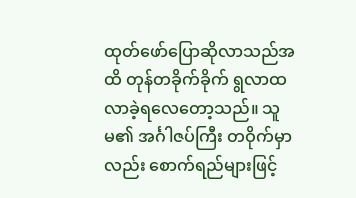ထုတ်ဖော်ပြောဆိုလာသည်အထိ တုန်တခိုက်ခိုက် ရွလာထလာခဲ့ရလေတော့သည်။ သူမ၏ အင်္ဂါဇပ်ကြီး တဝိုက်မှာလည်း စောက်ရည်များဖြင့်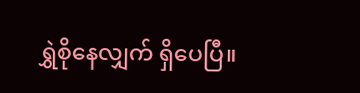ရွှဲစိုနေလျှက် ရှိပေပြီ။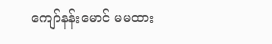ကျော်နန်းမောင် မမထား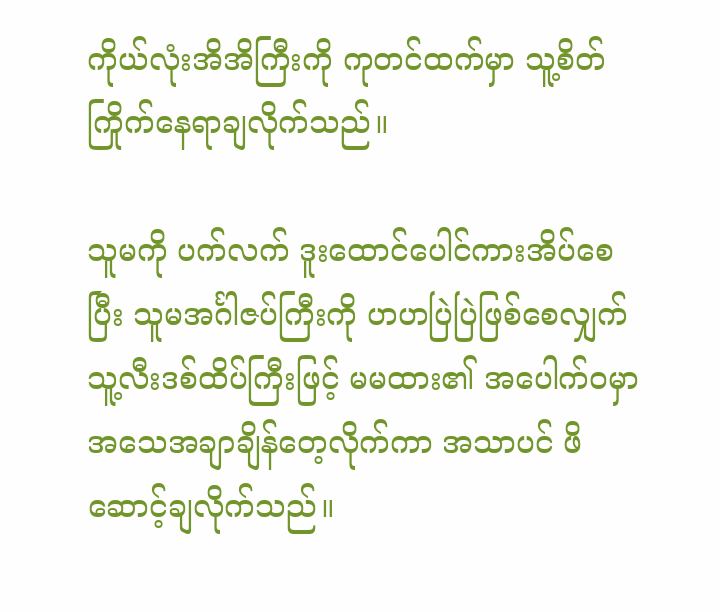ကိုယ်လုံးအိအိကြီးကို ကုတင်ထက်မှာ သူ့စိတ်ကြိုက်နေရာချလိုက်သည်။

သူမကို ပက်လက် ဒူးထောင်ပေါင်ကားအိပ်စေပြီး သူမအင်္ဂါဇပ်ကြီးကို ဟဟပြဲပြဲဖြစ်စေလျှက် သူ့လီးဒစ်ထိပ်ကြီးဖြင့် မမထား၏ အပေါက်ဝမှာ အသေအချာချိန်တေ့လိုက်ကာ အသာပင် ဖိဆောင့်ချလိုက်သည်။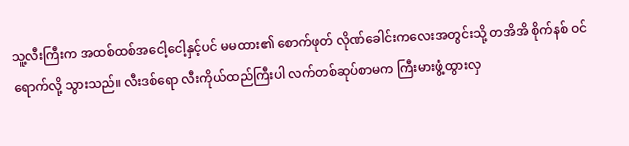သူ့လီးကြီးက အထစ်ထစ်အငေါ့ငေါ့နှင့်ပင် မမထား၏ စောက်ဖုတ် လိုဏ်ခေါင်းကလေးအတွင်းသို့ တအိအိ စိုက်နစ် ဝင်ရောက်လို့ သွားသည်။ လီးဒစ်ရော လီးကိုယ်ထည်ကြီးပါ လက်တစ်ဆုပ်စာမက ကြီးမားဖွံ့ထွားလှ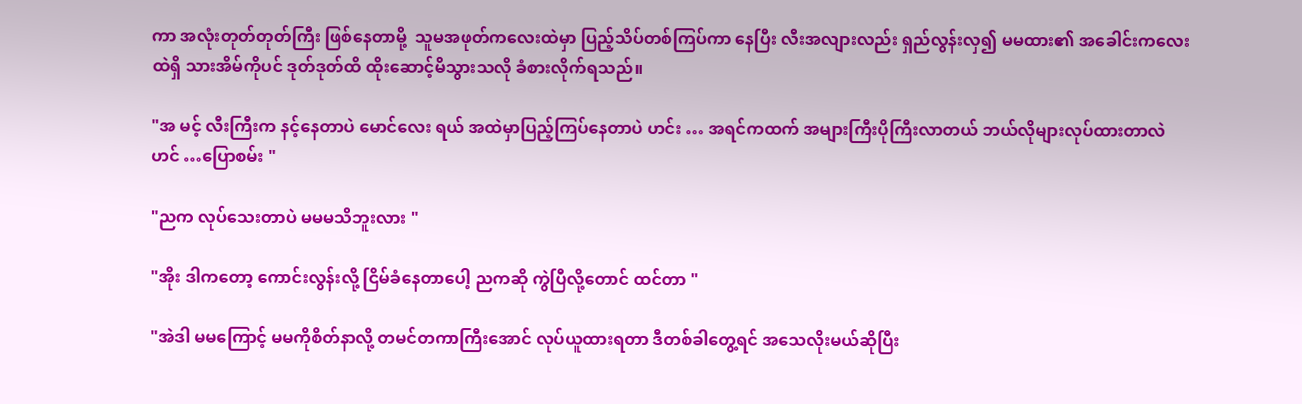ကာ အလုံးတုတ်တုတ်ကြီး ဖြစ်နေတာမို့  သူမအဖုတ်ကလေးထဲမှာ ပြည့်သိပ်တစ်ကြပ်ကာ နေပြီး လီးအလျားလည်း ရှည်လွန်းလှ၍ မမထား၏ အခေါင်းကလေးထဲရှိ သားအိမ်ကိုပင် ဒုတ်ဒုတ်ထိ ထိုးဆောင့်မိသွားသလို ခံစားလိုက်ရသည်။

"အ မင့် လီးကြီးက နင့်နေတာပဲ မောင်လေး ရယ် အထဲမှာပြည့်ကြပ်နေတာပဲ ဟင်း … အရင်ကထက် အများကြီးပိုကြီးလာတယ် ဘယ်လိုများလုပ်ထားတာလဲ ဟင် …ပြောစမ်း "

"ညက လုပ်သေးတာပဲ မမမသိဘူးလား "

"အိုး ဒါကတော့ ကောင်းလွန်းလို့ ငြိမ်ခံနေတာပေါ့ ညကဆို ကွဲပြီလို့တောင် ထင်တာ "

"အဲဒါ မမကြောင့် မမကိုစိတ်နာလို့ တမင်တကာကြီးအောင် လုပ်ယူထားရတာ ဒီတစ်ခါတွေ့ရင် အသေလိုးမယ်ဆိုပြီး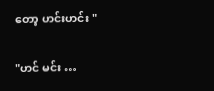တော့ ဟင်းဟင်း "

"ဟင် မင်း …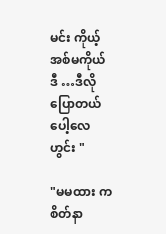မင်း ကိုယ့်အစ်မကိုယ် ဒီ …ဒီလိုပြောတယ် ပေါ့လေ ဟွင်း "

"မမထား က စိတ်နာ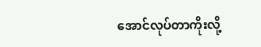အောင်လုပ်တာကိုးလို့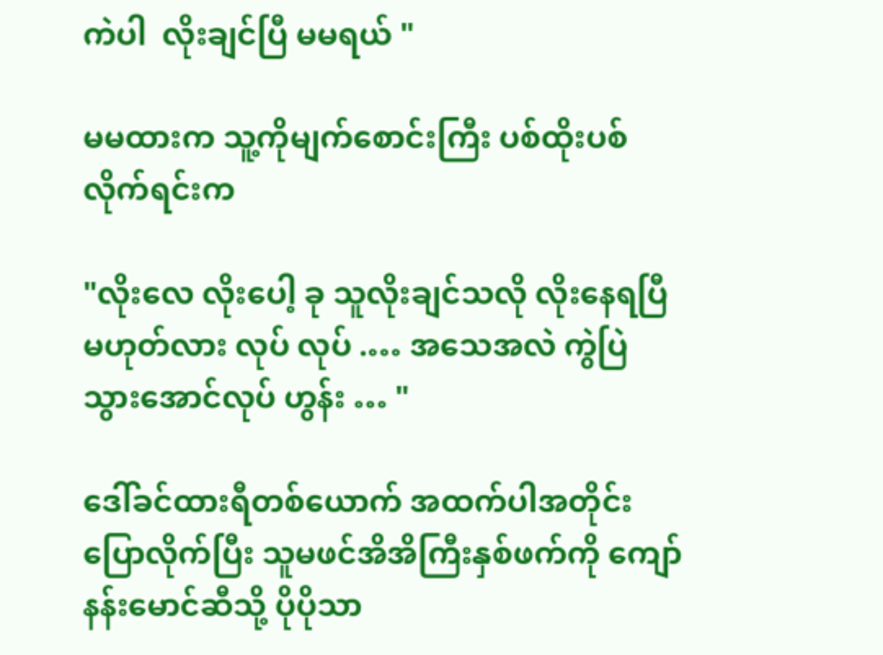ကဲပါ  လိုးချင်ပြီ မမရယ် "

မမထားက သူ့ကိုမျက်စောင်းကြီး ပစ်ထိုးပစ်လိုက်ရင်းက

"လိုးလေ လိုးပေါ့ ခု သူလိုးချင်သလို လိုးနေရပြီမဟုတ်လား လုပ် လုပ် .… အသေအလဲ ကွဲပြဲသွားအောင်လုပ် ဟွန်း … "

ဒေါ်ခင်ထားရီတစ်ယောက် အထက်ပါအတိုင်း ပြောလိုက်ပြီး သူမဖင်အိအိကြီးနှစ်ဖက်ကို ကျော်နန်းမောင်ဆီသို့ ပိုပိုသာ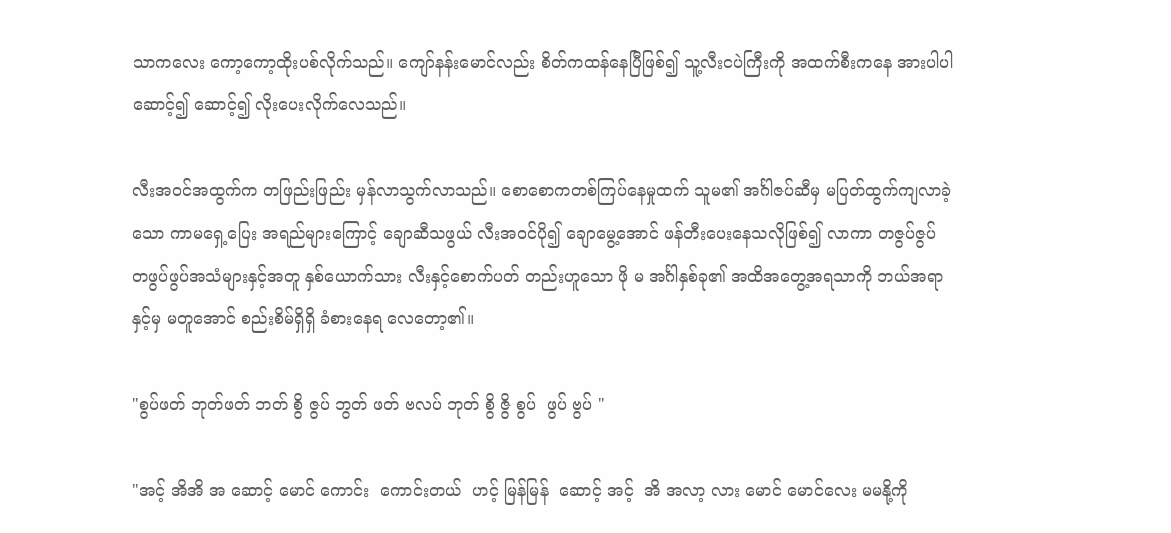သာကလေး ကော့ကော့ထိုးပစ်လိုက်သည်။ ကျော်နန်းမောင်လည်း စိတ်ကထန်နေပြီဖြစ်၍ သူ့လီးငပဲကြီးကို အထက်စီးကနေ အားပါပါ ဆောင့်၍ ဆောင့်၍ လိုးပေးလိုက်လေသည်။

လီးအဝင်အထွက်က တဖြည်းဖြည်း မှန်လာသွက်လာသည်။ စောစောကတစ်ကြပ်နေမှုထက် သူမ၏ အင်္ဂါဇပ်ဆီမှ မပြတ်ထွက်ကျလာခဲ့သော ကာမရှေ့ပြေး အရည်များကြောင့် ချောဆီသဖွယ် လီးအဝင်ပို၍ ချောမွေ့အောင် ဖန်တီးပေးနေသလိုဖြစ်၍ လာကာ တဇွပ်ဇွပ် တဖွပ်ဖွပ်အသံများနှင့်အတူ နှစ်ယောက်သား လီးနှင့်စောက်ပတ် တည်းဟူသော ဖို မ အင်္ဂါနှစ်ခု၏ အထိအတွေ့အရသာကို ဘယ်အရာနှင့်မှ မတူအောင် စည်းစိမ်ရှိရှိ ခံစားနေရ လေတော့၏။

"စွပ်ဖတ် ဘုတ်ဖတ် ဘတ် စွိ ဇွပ် ဘွတ် ဖတ် ဗလပ် ဘုတ် စွိ ဇွိ စွပ်  ဖွပ် ဗွပ် "

"အင့် အိအိ အ ဆောင့် မောင် ကောင်း  ကောင်းတယ်  ဟင့် မြန်မြန်  ဆောင့် အင့်  အိ အလာ့ လား မောင် မောင်လေး မမနို့ကို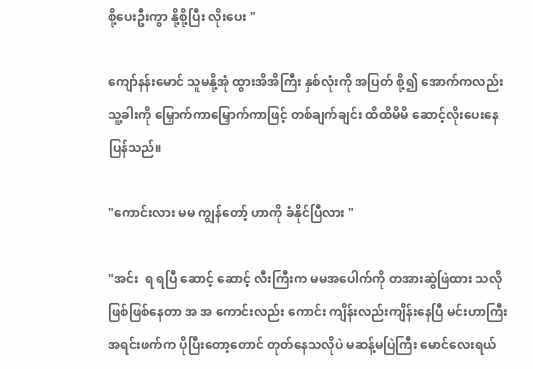စို့ပေးဦးကွာ နို့စို့ပြီး လိုးပေး "

ကျော်နန်းမောင် သူမနို့အုံ ထွားအိအိကြီး နှစ်လုံးကို အပြတ် စို့၍ အောက်ကလည်း သူ့ခါးကို မြှောက်ကာမြှောက်ကာဖြင့် တစ်ချက်ချင်း ထိထိမိမိ ဆောင့်လိုးပေးနေပြန်သည်။

"ကောင်းလား မမ ကျွန်တော့် ဟာကို ခံနိုင်ပြီလား "

"အင်း  ရ ရပြီ ဆောင့် ဆောင့် လီးကြီးက မမအပေါက်ကို တအားဆွဲဖြဲထား သလို ဖြစ်ဖြစ်နေတာ အ အ ကောင်းလည်း ကောင်း ကျိန်းလည်းကျိန်းနေပြီ မင်းဟာကြီး အရင်းဖက်က ပိုပြီးတော့တောင် တုတ်နေသလိုပဲ မဆန့်မပြဲကြီး မောင်လေးရယ်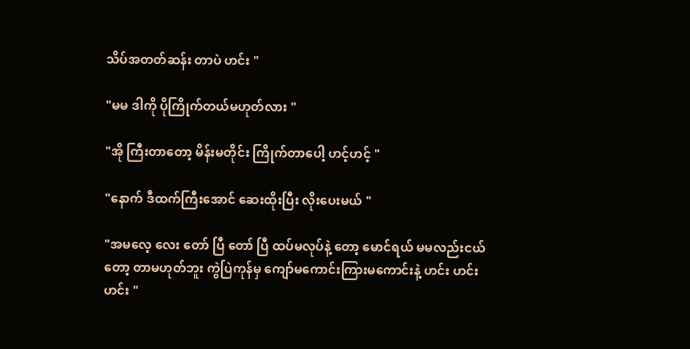သိပ်အတတ်ဆန်း တာပဲ ဟင်း "

"မမ ဒါကို ပိုကြိုက်တယ်မဟုတ်လား "

"အို ကြီးတာတော့ မိန်းမတိုင်း ကြိုက်တာပေါ့ ဟင့်ဟင့် "

"နောက် ဒီထက်ကြီးအောင် ဆေးထိုးပြီး လိုးပေးမယ် "

"အမလေ့ လေး တော် ပြီ တော် ပြီ ထပ်မလုပ်နဲ့ တော့ မောင်ရယ် မမလည်းငယ်တော့ တာမဟုတ်ဘူး ကွဲပြဲကုန်မှ ကျော်မကောင်းကြားမကောင်းနဲ့ ဟင်း ဟင်း ဟင်း "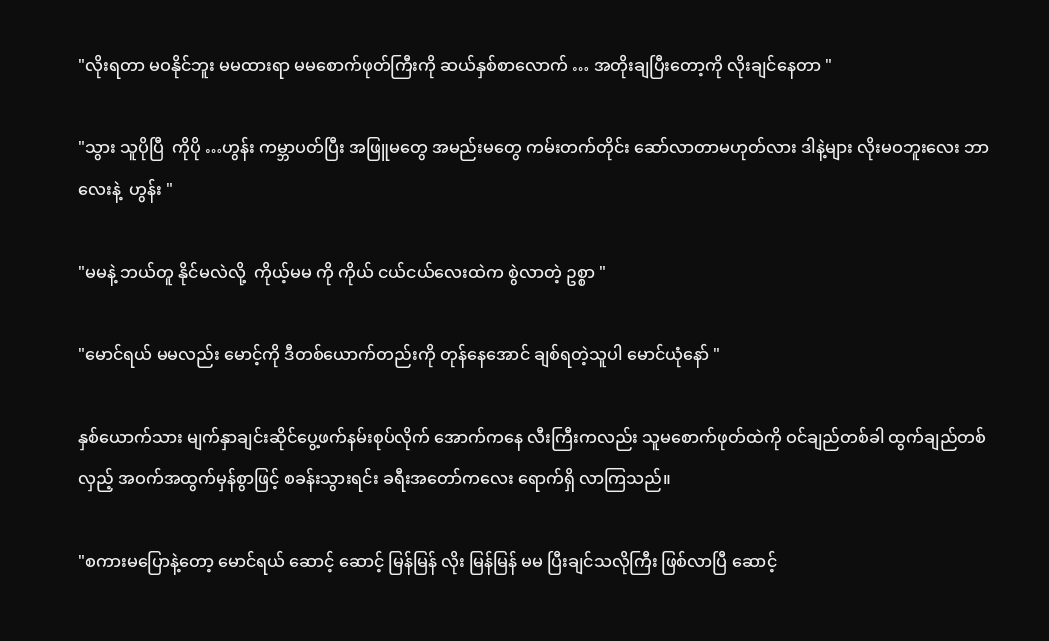"လိုးရတာ မဝနိုင်ဘူး မမထားရာ မမစောက်ဖုတ်ကြီးကို ဆယ်နှစ်စာလောက် … အတိုးချပြီးတော့ကို လိုးချင်နေတာ "

"သွား သူပိုပြီ  ကိုပို …ဟွန်း ကမ္ဘာပတ်ပြီး အဖြူမတွေ အမည်းမတွေ ကမ်းတက်တိုင်း ဆော်လာတာမဟုတ်လား ဒါနဲ့များ လိုးမဝဘူးလေး ဘာလေးနဲ့  ဟွန်း "

"မမနဲ့ ဘယ်တူ နိုင်မလဲလို့  ကိုယ့်မမ ကို ကိုယ် ငယ်ငယ်လေးထဲက စွဲလာတဲ့ ဥစ္စာ "

"မောင်ရယ် မမလည်း မောင့်ကို ဒီတစ်ယောက်တည်းကို တုန်နေအောင် ချစ်ရတဲ့သူပါ မောင်ယုံနော် "

နှစ်ယောက်သား မျက်နှာချင်းဆိုင်ပွေ့ဖက်နမ်းစုပ်လိုက် အောက်ကနေ လီးကြီးကလည်း သူမစောက်ဖုတ်ထဲကို ဝင်ချည်တစ်ခါ ထွက်ချည်တစ်လှည့် အဝက်အထွက်မှန်စွာဖြင့် စခန်းသွားရင်း ခရီးအတော်ကလေး ရောက်ရှိ လာကြသည်။

"စကားမပြောနဲ့တော့ မောင်ရယ် ဆောင့် ဆောင့် မြန်မြန် လိုး မြန်မြန် မမ ပြီးချင်သလိုကြီး ဖြစ်လာပြီ ဆောင့်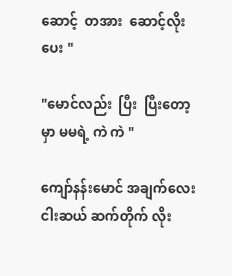ဆောင့်  တအား  ဆောင့်လိုးပေး "

"မောင်လည်း  ပြီး  ပြီးတော့မှာ မမရဲ့ ကဲ ကဲ "

ကျော်နန်းမောင် အချက်လေးငါးဆယ် ဆက်တိုက် လိုး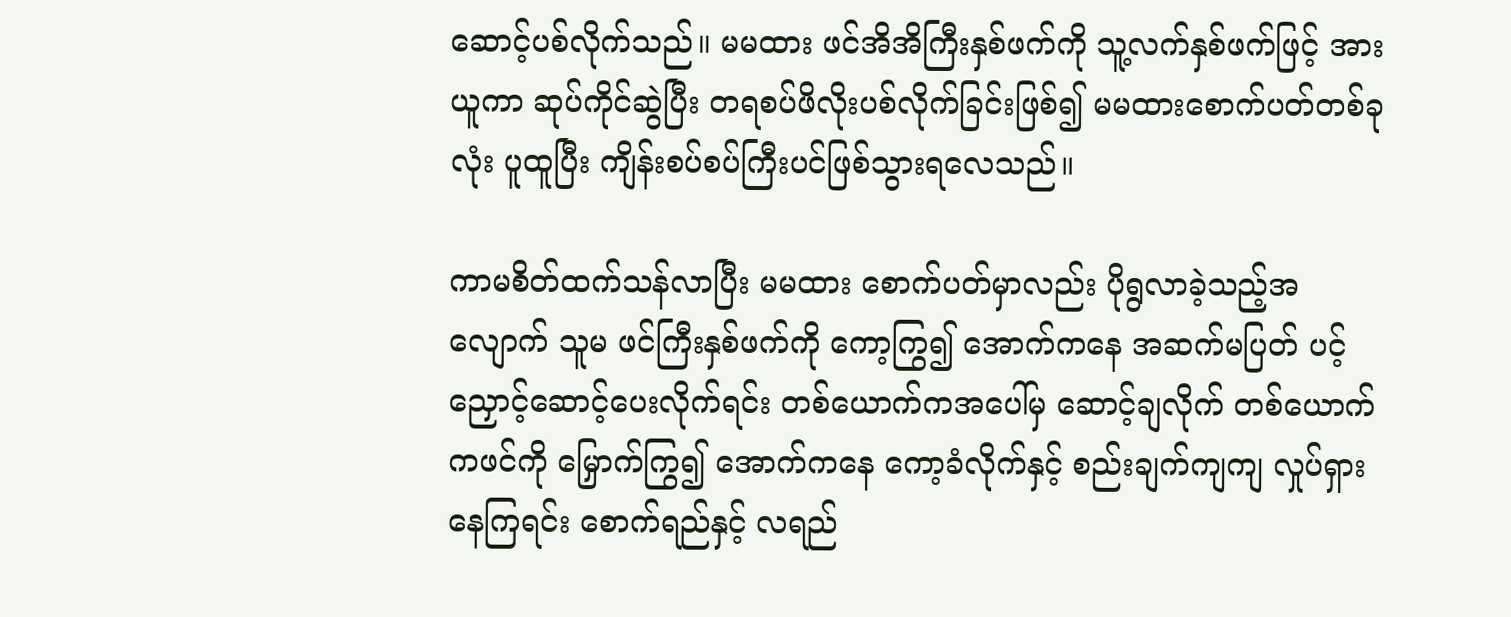ဆောင့်ပစ်လိုက်သည်။ မမထား ဖင်အိအိကြီးနှစ်ဖက်ကို သူ့လက်နှစ်ဖက်ဖြင့် အားယူကာ ဆုပ်ကိုင်ဆွဲပြီး တရစပ်ဖိလိုးပစ်လိုက်ခြင်းဖြစ်၍ မမထားစောက်ပတ်တစ်ခုလုံး ပူထူပြီး ကျိန်းစပ်စပ်ကြီးပင်ဖြစ်သွားရလေသည်။

ကာမစိတ်ထက်သန်လာပြီး မမထား စောက်ပတ်မှာလည်း ပိုရွလာခဲ့သည့်အလျောက် သူမ ဖင်ကြီးနှစ်ဖက်ကို ကော့ကြွ၍ အောက်ကနေ အဆက်မပြတ် ပင့်ညှောင့်ဆောင့်ပေးလိုက်ရင်း တစ်ယောက်ကအပေါ်မှ ဆောင့်ချလိုက် တစ်ယောက်ကဖင်ကို မြှောက်ကြွ၍ အောက်ကနေ ကော့ခံလိုက်နှင့် စည်းချက်ကျကျ လှုပ်ရှား နေကြရင်း စောက်ရည်နှင့် လရည်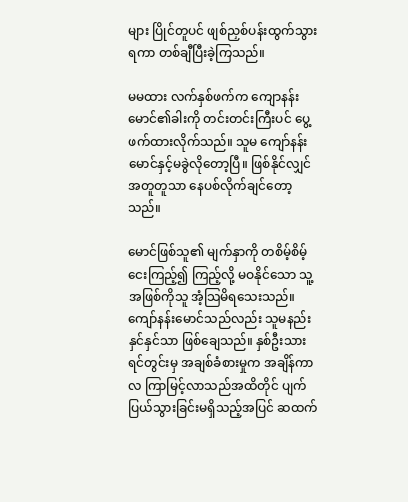များ ပြိုင်တူပင် ဖျစ်ညှစ်ပန်းထွက်သွားရကာ တစ်ချီပြီးခဲ့ကြသည်။

မမထား လက်နှစ်ဖက်က ကျောနန်းမောင်၏ခါးကို တင်းတင်းကြီးပင် ပွေ့ဖက်ထားလိုက်သည်။ သူမ ကျော်နန်းမောင်နှင့်မခွဲလိုတော့ပြီ။ ဖြစ်နိုင်လျှင် အတူတူသာ နေပစ်လိုက်ချင်တော့သည်။

မောင်ဖြစ်သူ၏ မျက်နှာကို တစိမ့်စိမ့်ငေးကြည့်၍ ကြည့်လို့ မဝနိုင်သော သူ့အဖြစ်ကိုသူ အံ့သြမိရသေးသည်။ ကျော်နန်းမောင်သည်လည်း သူမနည်းနှင်နှင်သာ ဖြစ်ချေသည်။ နှစ်ဦးသားရင်တွင်းမှ အချစ်ခံစားမှုက အချိန်ကာလ ကြာမြင့်လာသည်အထိတိုင် ပျက်ပြယ်သွားခြင်းမရှိသည့်အပြင် ဆထက်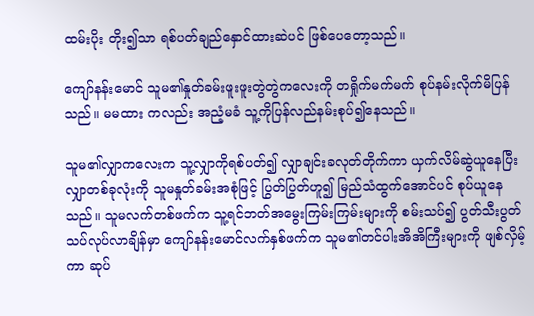ထမ်းပိုး တိုး၍သာ ရစ်ပတ်ချည်နှောင်ထားဆဲပင် ဖြစ်ပေတော့သည်။

ကျော်နန်းမောင် သူမ၏နှုတ်ခမ်းဖူးဖူးတွဲတွဲကလေးကို တရှိုက်မက်မက် စုပ်နမ်းလိုက်မိပြန်သည်။ မမထား ကလည်း အညံ့မခံ သူ့ကိုပြန်လည်နမ်းစုပ်၍နေသည်။

သူမ၏လျှာကလေးက သူ့လျှာကိုရစ်ပတ်၍ လျှာချင်းခလုတ်တိုက်ကာ ယှက်လိမ်ဆွဲယူနေပြီး လျှာတစ်ခုလုံးကို သူမနှုတ်ခမ်းအစုံဖြင့် ပြွတ်ပြွတ်ဟူ၍ မြည်သံထွက်အောင်ပင် စုပ်ယူနေသည်။ သူမလက်တစ်ဖက်က သူ့ရင်ဘတ်အမွေးကြမ်းကြမ်းများကို စမ်းသပ်၍ ပွတ်သီးပွတ်သပ်လုပ်လာချိန်မှာ ကျော်နန်းမောင်လက်နှစ်ဖက်က သူမ၏တင်ပါးအိအိကြီးများကို ဖျစ်လှိမ့်ကာ ဆုပ်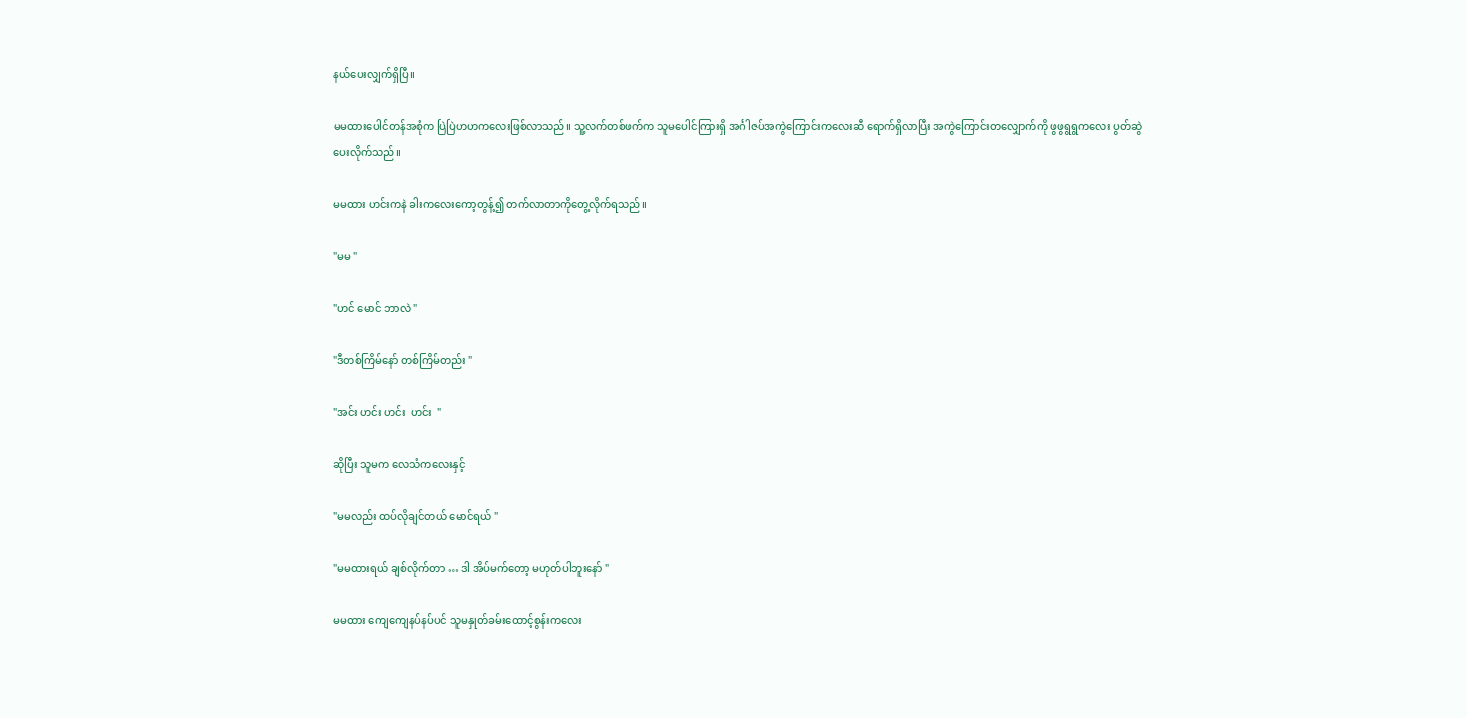နယ်ပေးလျှက်ရှိပြီ။

မမထားပေါင်တန်အစုံက ပြဲပြဲဟဟကလေးဖြစ်လာသည်။ သူ့လက်တစ်ဖက်က သူမပေါင်ကြားရှိ အင်္ဂါဇပ်အကွဲကြောင်းကလေးဆီ ရောက်ရှိလာပြီး အကွဲကြောင်းတလျှောက်ကို ဖွဖွရွရွကလေး ပွတ်ဆွဲပေးလိုက်သည်။

မမထား ဟင်းကနဲ ခါးကလေးကော့တွန့်၍ တက်လာတာကိုတွေ့လိုက်ရသည်။

"မမ "

"ဟင် မောင် ဘာလဲ "

"ဒီတစ်ကြိမ်နော် တစ်ကြိမ်တည်း "

"အင်း ဟင်း ဟင်း  ဟင်း  "

ဆိုပြီး သူမက လေသံကလေးနှင့်

"မမလည်း ထပ်လိုချင်တယ် မောင်ရယ် "

"မမထားရယ် ချစ်လိုက်တာ … ဒါ အိပ်မက်တော့ မဟုတ်ပါဘူးနော် "

မမထား ကျေကျေနပ်နပ်ပင် သူမနှုတ်ခမ်းထောင့်စွန်းကလေး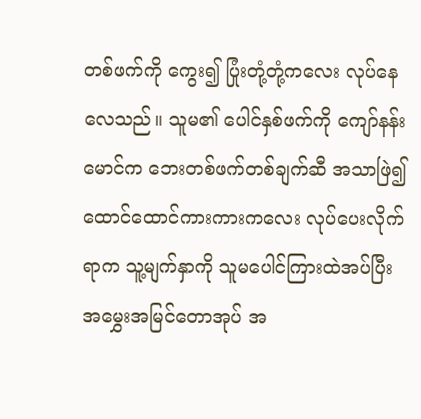တစ်ဖက်ကို ကွေး၍ ပြုံးတုံ့တုံ့ကလေး လုပ်နေလေသည်။ သူမ၏ ပေါင်နှစ်ဖက်ကို ကျော်နန်းမောင်က ဘေးတစ်ဖက်တစ်ချက်ဆီ အသာဖြဲ၍ ထောင်ထောင်ကားကားကလေး လုပ်ပေးလိုက်ရာက သူ့မျက်နှာကို သူမပေါင်ကြားထဲအပ်ပြီး အမွှေးအမြင်တောအုပ် အ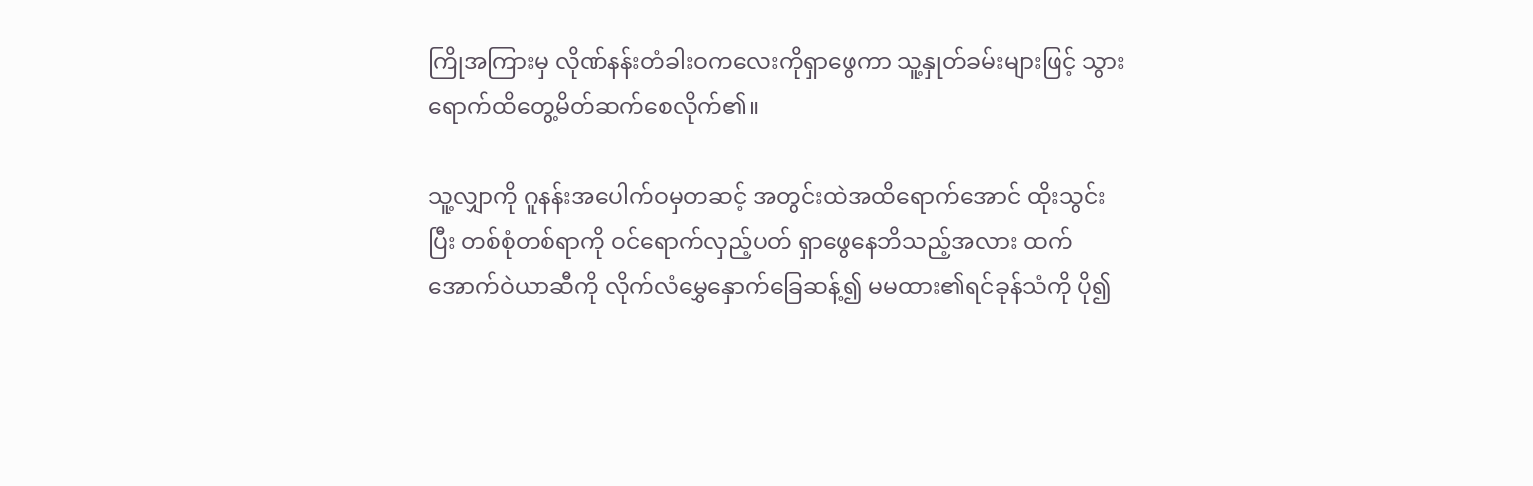ကြိုအကြားမှ လိုဏ်နန်းတံခါးဝကလေးကိုရှာဖွေကာ သူ့နှုတ်ခမ်းများဖြင့် သွားရောက်ထိတွေ့မိတ်ဆက်စေလိုက်၏။

သူ့လျှာကို ဂူနန်းအပေါက်ဝမှတဆင့် အတွင်းထဲအထိရောက်အောင် ထိုးသွင်းပြီး တစ်စုံတစ်ရာကို ဝင်ရောက်လှည့်ပတ် ရှာဖွေနေဘိသည့်အလား ထက်အောက်ဝဲယာဆီကို လိုက်လံမွှေနှောက်ခြေဆန့်၍ မမထား၏ရင်ခုန်သံကို ပို၍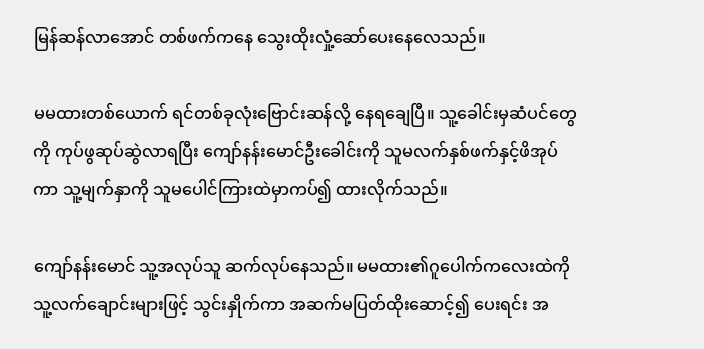မြန်ဆန်လာအောင် တစ်ဖက်ကနေ သွေးထိုးလှုံ့ဆော်ပေးနေလေသည်။

မမထားတစ်ယောက် ရင်တစ်ခုလုံးဗြောင်းဆန်လို့ နေရချေပြီ။ သူ့ခေါင်းမှဆံပင်တွေကို ကုပ်ဖွဆုပ်ဆွဲလာရပြီး ကျော်နန်းမောင်ဦးခေါင်းကို သူမလက်နှစ်ဖက်နှင့်ဖိအုပ်ကာ သူ့မျက်နှာကို သူမပေါင်ကြားထဲမှာကပ်၍ ထားလိုက်သည်။

ကျော်နန်းမောင် သူ့အလုပ်သူ ဆက်လုပ်နေသည်။ မမထား၏ဂူပေါက်ကလေးထဲကို သူ့လက်ချောင်းများဖြင့် သွင်းနှိုက်ကာ အဆက်မပြတ်ထိုးဆောင့်၍ ပေးရင်း အ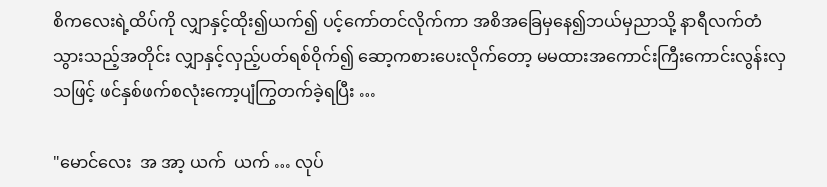စိကလေးရဲ့ထိပ်ကို လျှာနှင့်ထိုး၍ယက်၍ ပင့်ကော်တင်လိုက်ကာ အစိအခြေမှနေ၍ဘယ်မှညာသို့ နာရီလက်တံသွားသည့်အတိုင်း လျှာနှင့်လှည့်ပတ်ရစ်ဝိုက်၍ ဆော့ကစားပေးလိုက်တော့ မမထားအကောင်းကြီးကောင်းလွန်းလှသဖြင့် ဖင်နှစ်ဖက်စလုံးကော့ပျံကြွတက်ခဲ့ရပြီး …

"မောင်လေး  အ အာ့ ယက်  ယက် … လုပ်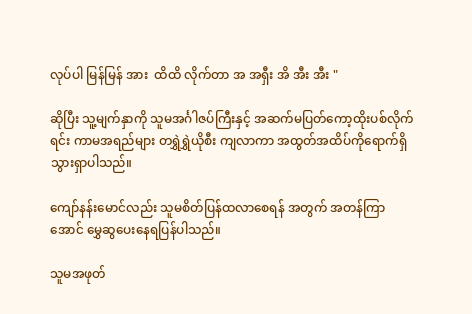လုပ်ပါ မြန်မြန် အား  ထိထိ လိုက်တာ အ အရှီး အိ အီး အီး "

ဆိုပြီး သူ့မျက်နှာကို သူမအင်္ဂါဇပ်ကြီးနှင့် အဆက်မပြတ်ကော့ထိုးပစ်လိုက်ရင်း ကာမအရည်များ တရွှဲရွှဲယိုစီး ကျလာကာ အထွတ်အထိပ်ကိုရောက်ရှိသွားရှာပါသည်။

ကျော်နန်းမောင်လည်း သူမစိတ်ပြန်ထလာစေရန် အတွက် အတန်ကြာအောင် မွှေဆွပေးနေရပြန်ပါသည်။

သူမအဖုတ်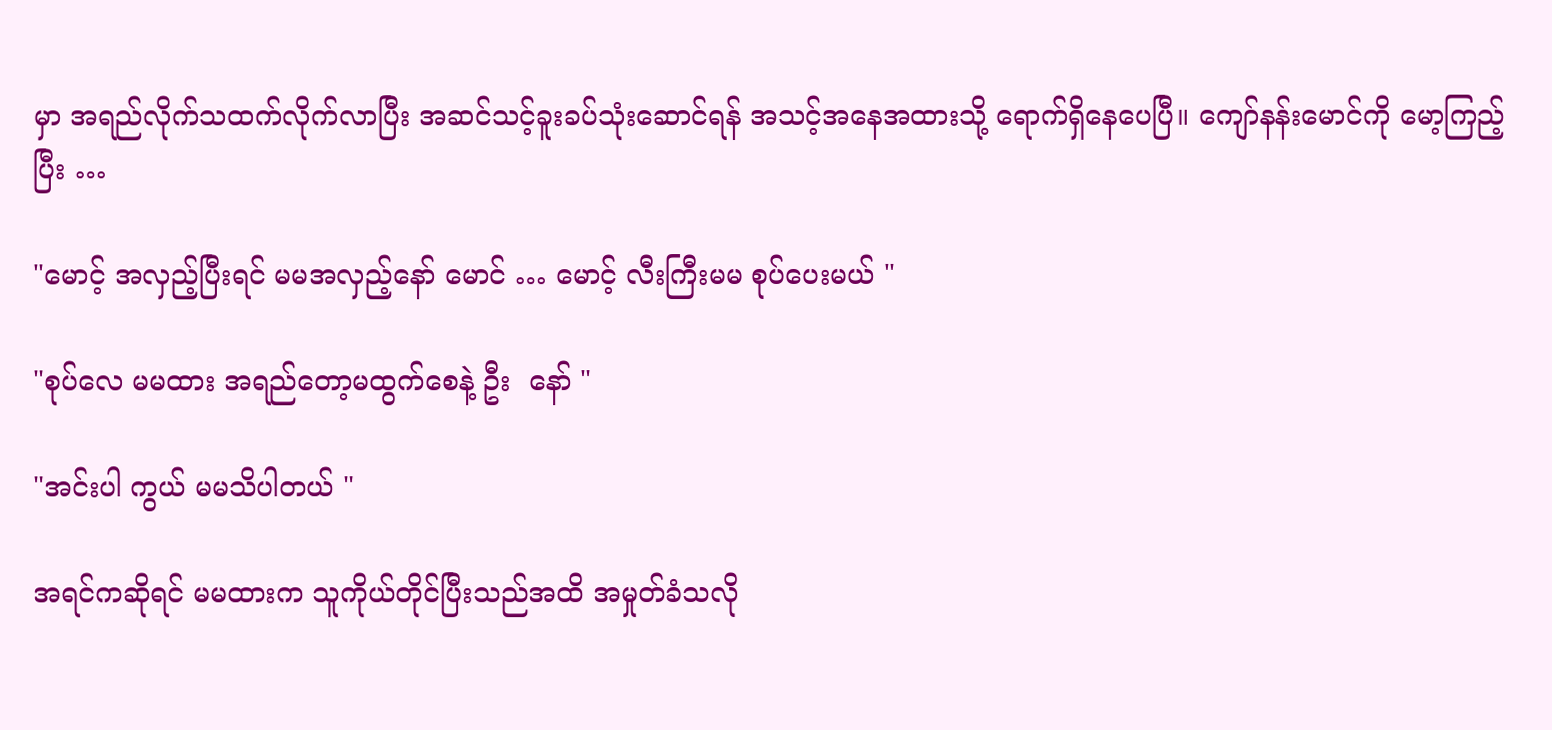မှာ အရည်လိုက်သထက်လိုက်လာပြီး အဆင်သင့်ခူးခပ်သုံးဆောင်ရန် အသင့်အနေအထားသို့ ရောက်ရှိနေပေပြီ။ ကျော်နန်းမောင်ကို မော့ကြည့်ပြီး …

"မောင့် အလှည့်ပြီးရင် မမအလှည့်နော် မောင် … မောင့် လီးကြီးမမ စုပ်ပေးမယ် "

"စုပ်လေ မမထား အရည်တော့မထွက်စေနဲ့ ဦး  နော် "

"အင်းပါ ကွယ် မမသိပါတယ် "

အရင်ကဆိုရင် မမထားက သူကိုယ်တိုင်ပြီးသည်အထိ အမှုတ်ခံသလို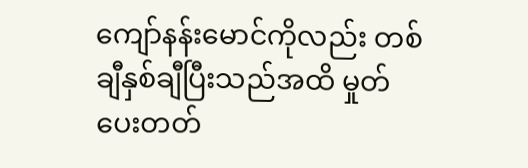ကျော်နန်းမောင်ကိုလည်း တစ်ချီနှစ်ချီပြီးသည်အထိ မှုတ်ပေးတတ်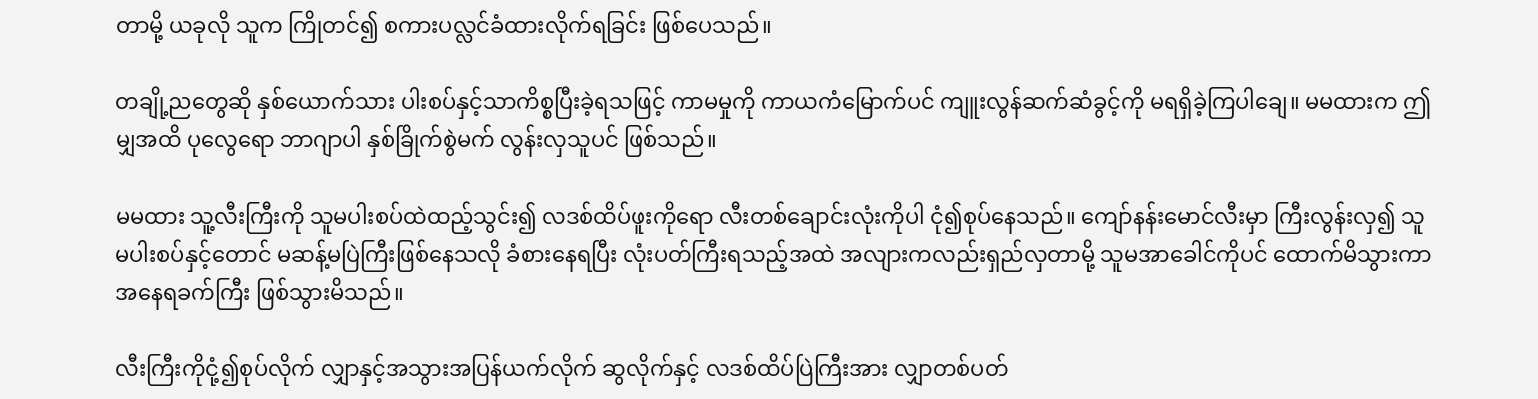တာမို့ ယခုလို သူက ကြိုတင်၍ စကားပလ္လင်ခံထားလိုက်ရခြင်း ဖြစ်ပေသည်။

တချို့ညတွေဆို နှစ်ယောက်သား ပါးစပ်နှင့်သာကိစ္စပြီးခဲ့ရသဖြင့် ကာမမှုကို ကာယကံမြောက်ပင် ကျူးလွန်ဆက်ဆံခွင့်ကို မရရှိခဲ့ကြပါချေ။ မမထားက ဤမျှအထိ ပုလွေရော ဘာဂျာပါ နှစ်ခြိုက်စွဲမက် လွန်းလှသူပင် ဖြစ်သည်။

မမထား သူ့လီးကြီးကို သူမပါးစပ်ထဲထည့်သွင်း၍ လဒစ်ထိပ်ဖူးကိုရော လီးတစ်ချောင်းလုံးကိုပါ ငုံ၍စုပ်နေသည်။ ကျော်နန်းမောင်လီးမှာ ကြီးလွန်းလှ၍ သူမပါးစပ်နှင့်တောင် မဆန့်မပြဲကြီးဖြစ်နေသလို ခံစားနေရပြီး လုံးပတ်ကြီးရသည့်အထဲ အလျားကလည်းရှည်လှတာမို့ သူမအာခေါင်ကိုပင် ထောက်မိသွားကာ အနေရခက်ကြီး ဖြစ်သွားမိသည်။

လီးကြီးကိုငုံ့၍စုပ်လိုက် လျှာနှင့်အသွားအပြန်ယက်လိုက် ဆွလိုက်နှင့် လဒစ်ထိပ်ပြဲကြီးအား လျှာတစ်ပတ်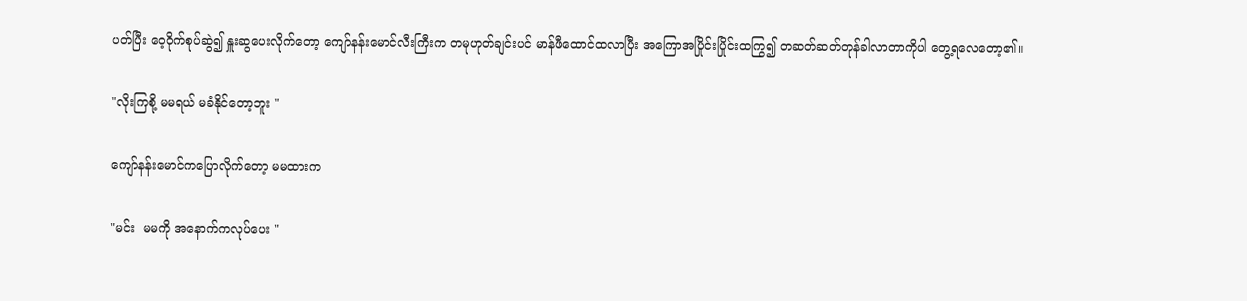ပတ်ပြီး ဝေ့ဝိုက်စုပ်ဆွဲ၍ နှူးဆွပေးလိုက်တော့ ကျော်နန်းမောင်လီးကြီးက တမုဟုတ်ချင်းပင် မာန်ဖီထောင်ထလာပြီး အကြောအပြိုင်းပြိုင်းထကြွ၍ တဆတ်ဆတ်တုန်ခါလာတာကိုပါ တွေ့ရလေတော့၏။

"လိုးကြစို့ မမရယ် မခံနိုင်တော့ဘူး "

ကျော်နန်းမောင်ကပြောလိုက်တော့ မမထားက

"မင်း  မမကို အနောက်ကလုပ်ပေး "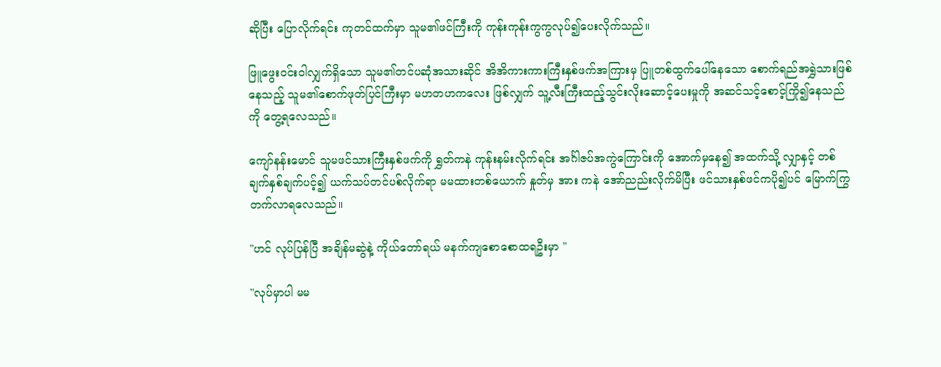ဆိုပြီး ပြောလိုက်ရင်း ကုတင်ထက်မှာ သူမ၏ဖင်ကြီးကို ကုန်းကုန်းကွကွလုပ်၍ပေးလိုက်သည်။

ဖြူဖွေးဝင်းဝါလျှက်ရှိသော သူမ၏တင်ပဆုံအသားဆိုင် အိအိကားကားကြီးနှစ်ဖက်အကြားမှ ပြူတစ်ထွက်ပေါ်နေသော စောက်ရည်အရွှဲသားဖြစ်နေသည့် သူမ၏စောက်ဖုတ်ပြင်ကြီးမှာ မဟတဟကလေး ဖြစ်လျှက် သူ့လီးကြီးထည့်သွင်းလိုးဆောင့်ပေးမှုကို အဆင်သင့်စောင့်ကြို၍နေသည်ကို တွေ့ရလေသည်။

ကျော်နန်းမောင် သူမဖင်သားကြီးနှစ်ဖက်ကို ရွှတ်ကနဲ ကုန်းနမ်းလိုက်ရင်း အင်္ဂါဇပ်အကွဲကြောင်းကို အောက်မှနေ၍ အထက်သို့ လျှာနှင့် တစ်ချက်နှစ်ချက်ပင့်၍ ယက်သပ်တင်ပစ်လိုက်ရာ မမထားတစ်ယောက် နှုတ်မှ အား ကနဲ အော်ညည်းလိုက်မိပြီး ဖင်သားနှစ်ဖင်ကပို၍ပင် မြောက်ကြွတက်လာရလေသည်။

"ဟင် လုပ်ပြန်ပြီ အချိန်မဆွဲနဲ့ ကိုယ်တော်ရယ် မနက်ကျစောစောထရဦးမှာ "

"လုပ်မှာပါ မမ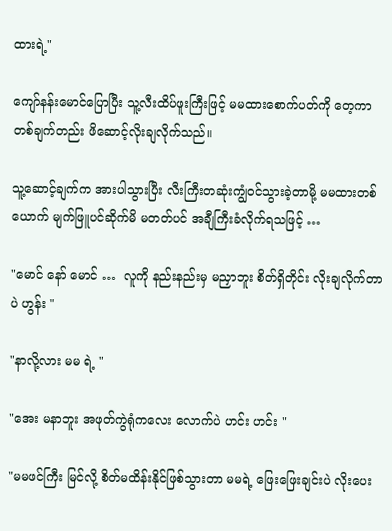ထားရဲ့"

ကျော်နန်းမောင်ပြောပြီး သူ့လီးထိပ်ဖူးကြီးဖြင့် မမထားစောက်ပတ်ကို တေ့ကာ တစ်ချက်တည်း ဖိဆောင့်လိုးချလိုက်သည်။

သူ့ဆောင့်ချက်က အားပါသွားပြီး လီးကြီးတဆုံးကျွံဝင်သွားခဲ့တာမို့ မမထားတစ်ယောက် မျက်ဖြူပင်ဆိုက်မိ မတတ်ပင် အချီကြီးခံလိုက်ရသဖြင့် …

"မောင် နော် မောင် …  လူကို နည်းနည်းမှ မညှာဘူး စိတ်ရှိတိုင်း လိုးချလိုက်တာပဲ ဟွန်း "

"နာလို့လား မမ ရဲ့ "

"အေး မနာဘူး အဖုတ်ကွဲရုံကလေး လောက်ပဲ ဟင်း ဟင်း "

"မမဖင်ကြီး မြင်လို့ စိတ်မထိန်းနိုင်ဖြစ်သွားတာ မမရဲ့ ဖြေးဖြေးချင်းပဲ လိုးပေး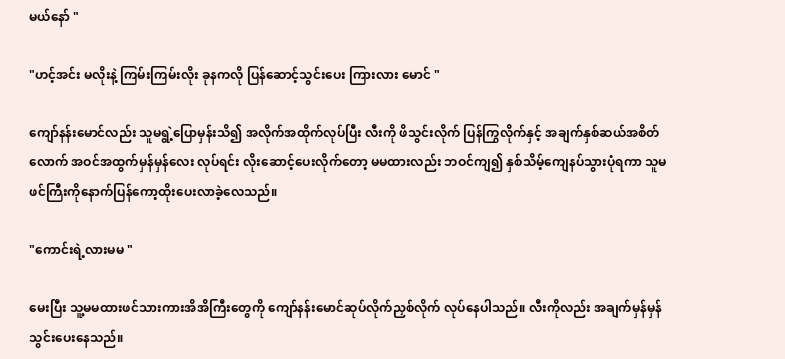မယ်နော် "

"ဟင့်အင်း မလိုးနဲ့ ကြမ်းကြမ်းလိုး ခုနကလို ပြန်ဆောင့်သွင်းပေး ကြားလား မောင် "

ကျော်နန်းမောင်လည်း သူမရွဲ့ပြောမှန်းသိ၍ အလိုက်အထိုက်လုပ်ပြီး လီးကို ဖိသွင်းလိုက် ပြန်ကြွလိုက်နှင့် အချက်နှစ်ဆယ်အစိတ်လောက် အဝင်အထွက်မှန်မှန်လေး လုပ်ရင်း လိုးဆောင့်ပေးလိုက်တော့ မမထားလည်း ဘဝင်ကျ၍ နှစ်သိမ့်ကျေနပ်သွားပုံရကာ သူမဖင်ကြီးကိုနောက်ပြန်ကော့ထိုးပေးလာခဲ့လေသည်။

"ကောင်းရဲ့လားမမ "

မေးပြီး သူ့မမထားဖင်သားကားအိအိကြီးတွေကို ကျော်နန်းမောင်ဆုပ်လိုက်ညှစ်လိုက် လုပ်နေပါသည်။ လီးကိုလည်း အချက်မှန်မှန်သွင်းပေးနေသည်။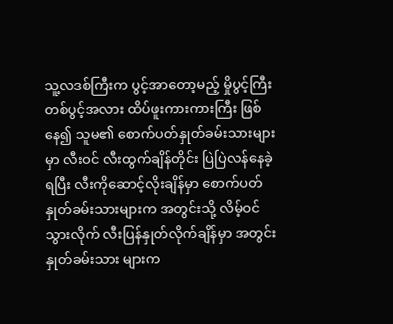သူ့လဒစ်ကြီးက ပွင့်အာတော့မည့် မှိုပွင့်ကြီးတစ်ပွင့်အလား ထိပ်ဖူးကားကားကြီး ဖြစ်နေ၍ သူမ၏ စောက်ပတ်နှုတ်ခမ်းသားများမှာ လီးဝင် လီးထွက်ချိန်တိုင်း ပြဲပြဲလန်နေခဲ့ရပြီး လီးကိုဆောင့်လိုးချိန်မှာ စောက်ပတ်နှုတ်ခမ်းသားများက အတွင်းသို့ လိမ့်ဝင်သွားလိုက် လီးပြန်နှုတ်လိုက်ချိန်မှာ အတွင်းနှုတ်ခမ်းသား များက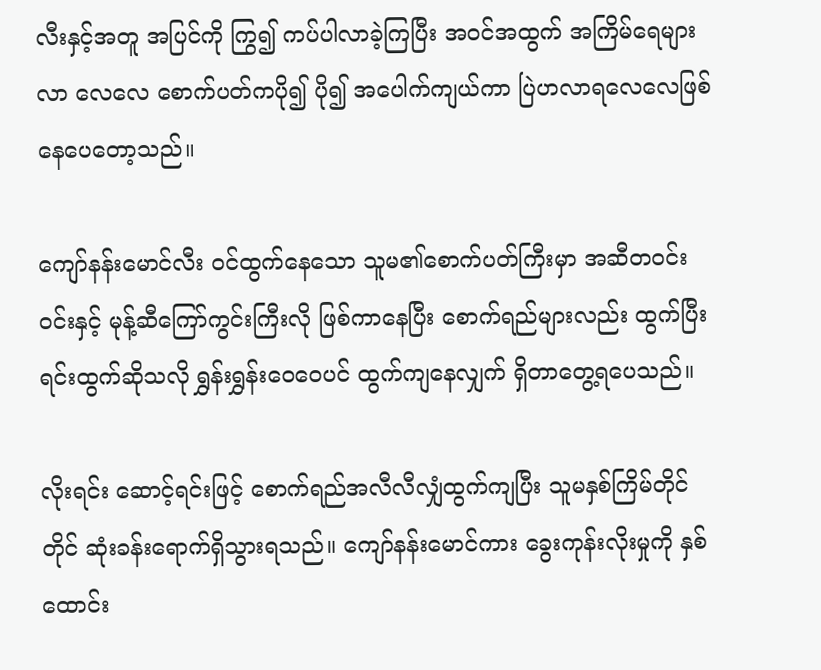လီးနှင့်အတူ အပြင်ကို ကြွ၍ ကပ်ပါလာခဲ့ကြပြီး အဝင်အထွက် အကြိမ်ရေများလာ လေလေ စောက်ပတ်ကပို၍ ပို၍ အပေါက်ကျယ်ကာ ပြဲဟလာရလေလေဖြစ်နေပေတော့သည်။

ကျော်နန်းမောင်လီး ဝင်ထွက်နေသော သူမ၏စောက်ပတ်ကြီးမှာ အဆီတဝင်းဝင်းနှင့် မုန့်ဆီကြော်ကွင်းကြီးလို ဖြစ်ကာနေပြီး စောက်ရည်များလည်း ထွက်ပြီးရင်းထွက်ဆိုသလို ရွှန်းရွှန်းဝေဝေပင် ထွက်ကျနေလျှက် ရှိတာတွေ့ရပေသည်။

လိုးရင်း ဆောင့်ရင်းဖြင့် စောက်ရည်အလီလီလျှံထွက်ကျပြီး သူမနှစ်ကြိမ်တိုင်တိုင် ဆုံးခန်းရောက်ရှိသွားရသည်။ ကျော်နန်းမောင်ကား ခွေးကုန်းလိုးမှုကို နှစ်ထောင်း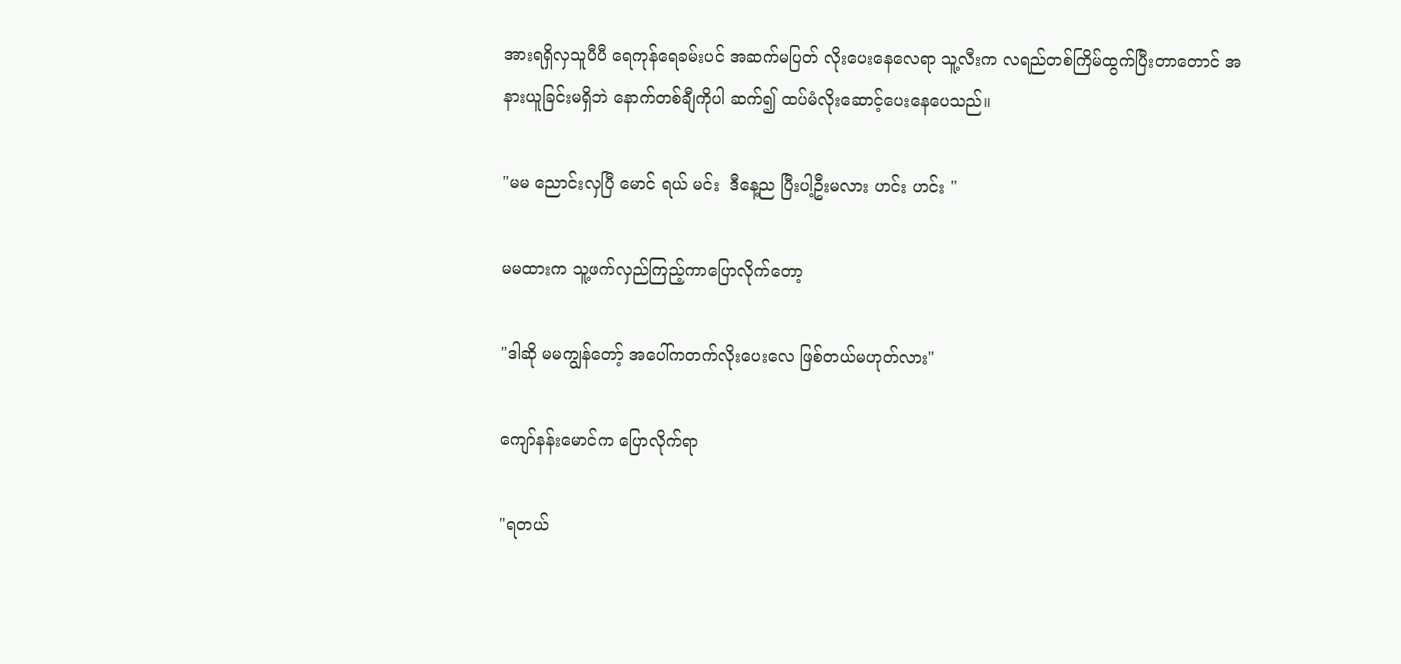အားရရှိလှသူပီပီ ရေကုန်ရေခမ်းပင် အဆက်မပြတ် လိုးပေးနေလေရာ သူ့လီးက လရည်တစ်ကြိမ်ထွက်ပြီးတာတောင် အနားယူခြင်းမရှိဘဲ နောက်တစ်ချီကိုပါ ဆက်၍ ထပ်မံလိုးဆောင့်ပေးနေပေသည်။

"မမ ညောင်းလှပြီ မောင် ရယ် မင်း  ဒီနေ့ည ပြီးပါ့ဦးမလား ဟင်း ဟင်း "

မမထားက သူ့ဖက်လှည်ကြည့်ကာပြောလိုက်တော့

"ဒါဆို မမကျွန်တော့် အပေါ်ကတက်လိုးပေးလေ ဖြစ်တယ်မဟုတ်လား"

ကျော်နန်းမောင်က ပြောလိုက်ရာ

"ရတယ်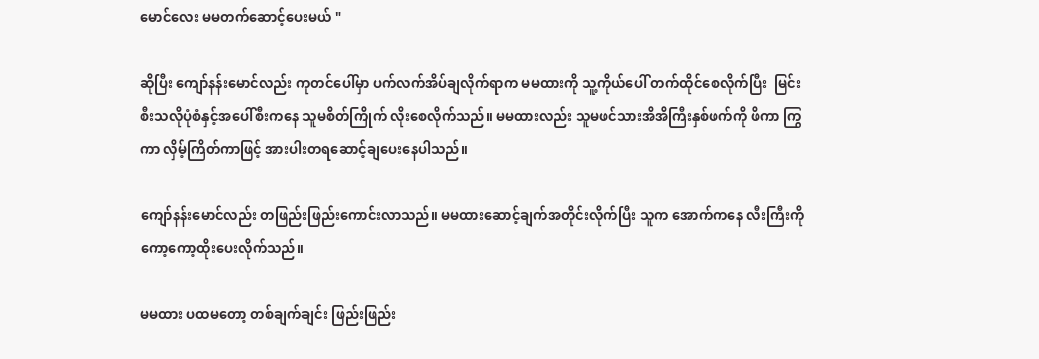မောင်လေး မမတက်ဆောင့်ပေးမယ် "

ဆိုပြီး ကျော်နန်းမောင်လည်း ကုတင်ပေါ်မှာ ပက်လက်အိပ်ချလိုက်ရာက မမထားကို သူ့ကိုယ်ပေါ် တက်ထိုင်စေလိုက်ပြီး  မြင်းစီးသလိုပုံစံနှင့်အပေါ်စီးကနေ သူမစိတ်ကြိုက် လိုးစေလိုက်သည်။ မမထားလည်း သူမဖင်သားအိအိကြီးနှစ်ဖက်ကို ဖိကာ ကြွကာ လှိမ့်ကြိတ်ကာဖြင့် အားပါးတရဆောင့်ချပေးနေပါသည်။

ကျော်နန်းမောင်လည်း တဖြည်းဖြည်းကောင်းလာသည်။ မမထားဆောင့်ချက်အတိုင်းလိုက်ပြီး သူက အောက်ကနေ လီးကြီးကို ကော့ကော့ထိုးပေးလိုက်သည်။

မမထား ပထမတော့ တစ်ချက်ချင်း ဖြည်းဖြည်း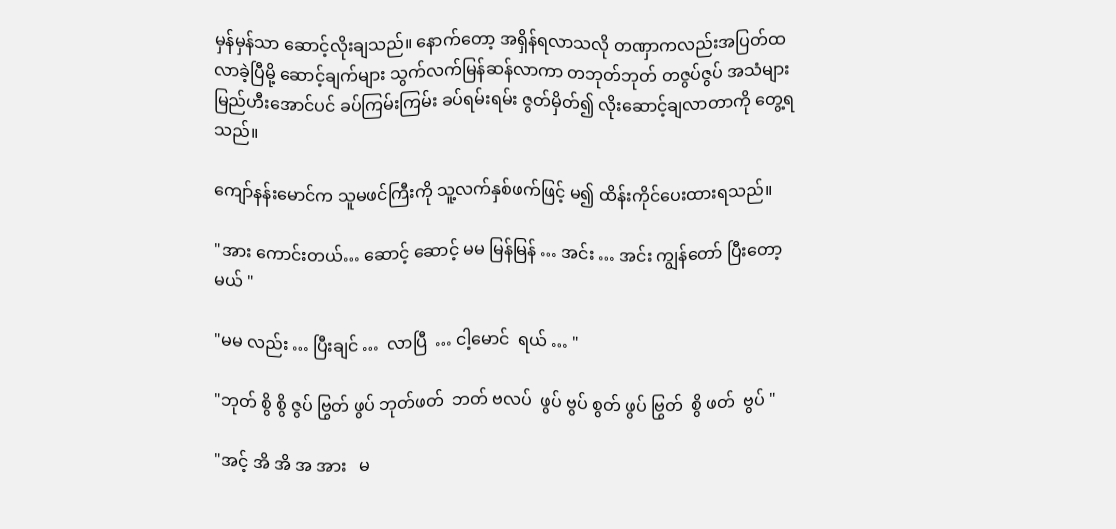မှန်မှန်သာ ဆောင့်လိုးချသည်။ နောက်တော့ အရှိန်ရလာသလို တဏှာကလည်းအပြတ်ထလာခဲ့ပြီမို့ ဆောင့်ချက်များ သွက်လက်မြန်ဆန်လာကာ တဘုတ်ဘုတ် တဇွပ်ဇွပ် အသံများ မြည်ဟီးအောင်ပင် ခပ်ကြမ်းကြမ်း ခပ်ရမ်းရမ်း ဇွတ်မှိတ်၍ လိုးဆောင့်ချလာတာကို တွေ့ရသည်။

ကျော်နန်းမောင်က သူမဖင်ကြီးကို သူ့လက်နှစ်ဖက်ဖြင့် မ၍ ထိန်းကိုင်ပေးထားရသည်။

"အား ကောင်းတယ်… ဆောင့် ဆောင့် မမ မြန်မြန် … အင်း … အင်း ကျွန်တော် ပြီးတော့မယ် "

"မမ လည်း … ပြီးချင် …  လာပြီ  … ငါ့မောင်  ရယ် … "

"ဘုတ် စွိ စွိ ဇွပ် ဗြွတ် ဖွပ် ဘုတ်ဖတ်  ဘတ် ဗလပ်  ဖွပ် ဗွပ် စွတ် ဖွပ် ဗြွတ်  စွိ ဖတ်  ဗွပ် "

"အင့် အိ အိ အ အား   မ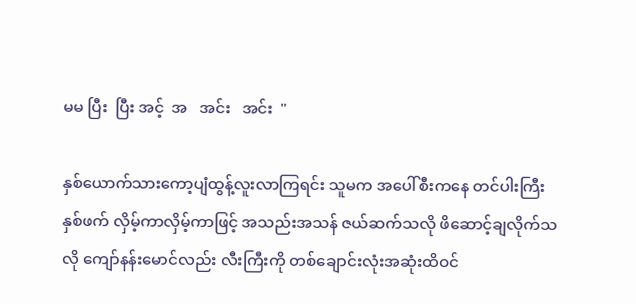မမ ပြီး  ပြီး အင့်  အ   အင်း   အင်း  "

နှစ်ယောက်သားကော့ပျံထွန့်လူးလာကြရင်း သူမက အပေါ်စီးကနေ တင်ပါးကြီးနှစ်ဖက် လှိမ့်ကာလှိမ့်ကာဖြင့် အသည်းအသန် ဇယ်ဆက်သလို ဖိဆောင့်ချလိုက်သလို ကျော်နန်းမောင်လည်း လီးကြီးကို တစ်ချောင်းလုံးအဆုံးထိဝင်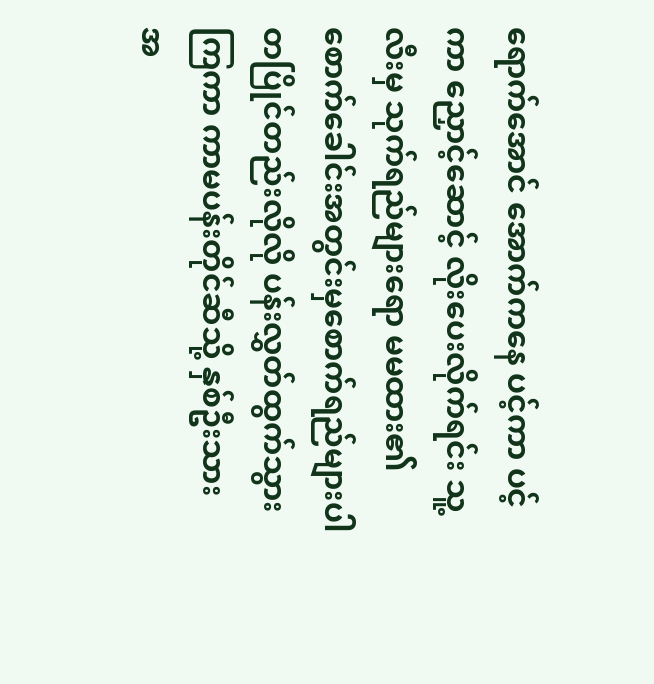ရောက်အောင် အောက်ကနေ ပင့်ကာ ပင့်ကာ ညှောင့်ဆောင့် လိုးပေးလိုက်ရင်း သူ့လီးမှ သုက်ရည်များရော မမထား၏ စောက်ခေါင်းအတွင်းမှစောက်ရည်များပါ တပြိုင်တည်းလိုလို ပန်းလွှတ်ထွက်သွားကြကာ ကာမပန်းတိုင်ဆီသို့ နှစ်ဦးသား အ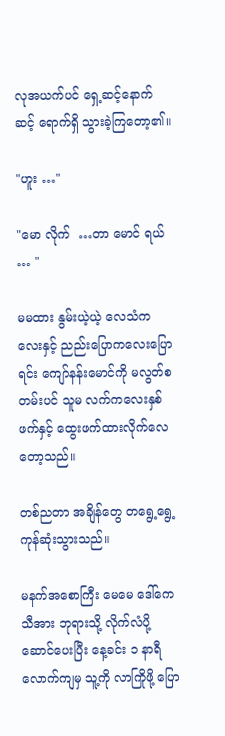လုအယက်ပင် ရှေ့ဆင့်နောက်ဆင့် ရောက်ရှိ သွားခဲ့ကြတော့၏။

"ဟူး …"

"မော လိုက်  …တာ မောင် ရယ် … "

မမထား နွမ်းယဲ့ယဲ့ လေသံကလေးနှင့် ညည်းပြောကလေးပြောရင်း ကျော်နန်းမောင်ကို မလွတ်စတမ်းပင် သူမ လက်ကလေးနှစ်ဖက်နှင့် ထွေးဖက်ထားလိုက်လေတော့သည်။

တစ်ညတာ အချိန်တွေ တရွေ့ရွေ့ကုန်ဆုံးသွားသည်။

မနက်အစောကြီး မေမေ ဒေါ်ကေသီအား ဘုရားသို့ လိုက်လံပို့ဆောင်ပေးပြီး နေ့ခင်း ၁ နာရီလောက်ကျမှ သူ့ကို လာကြိုဖို့ ပြော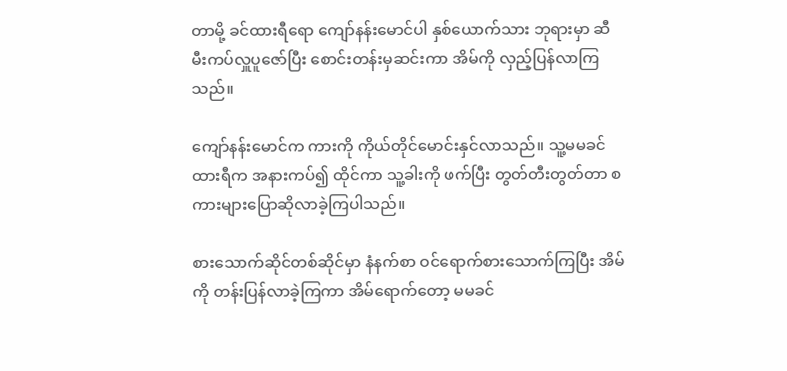တာမို့ ခင်ထားရီရော ကျော်နန်းမောင်ပါ နှစ်ယောက်သား ဘုရားမှာ ဆီမီးကပ်လှူပူဇော်ပြီး စောင်းတန်းမှဆင်းကာ အိမ်ကို လှည့်ပြန်လာကြသည်။

ကျော်နန်းမောင်က ကားကို ကိုယ်တိုင်မောင်းနှင်လာသည်။ သူ့မမခင်ထားရီက အနားကပ်၍ ထိုင်ကာ သူ့ခါးကို ဖက်ပြီး တွတ်တီးတွတ်တာ စကားများပြောဆိုလာခဲ့ကြပါသည်။

စားသောက်ဆိုင်တစ်ဆိုင်မှာ နံနက်စာ ဝင်ရောက်စားသောက်ကြပြီး အိမ်ကို တန်းပြန်လာခဲ့ကြကာ အိမ်ရောက်တော့ မမခင်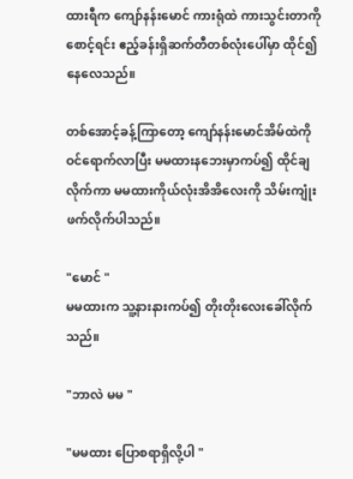ထားရီက ကျော်နန်းမောင် ကားရုံထဲ ကားသွင်းတာကိုစောင့်ရင်း ဧည့်ခန်းရှိဆက်တီတစ်လုံးပေါ်မှာ ထိုင်၍နေလေသည်။

တစ်အောင့်ခန့်ကြာတော့ ကျော်နန်းမောင်အိမ်ထဲကို ဝင်ရောက်လာပြီး မမထားနဘေးမှာကပ်၍ ထိုင်ချလိုက်ကာ မမထားကိုယ်လုံးအိအိလေးကို သိမ်းကျုံးဖက်လိုက်ပါသည်။

"မောင် "
မမထားက သူ့နားနားကပ်၍ တိုးတိုးလေးခေါ်လိုက်သည်။

"ဘာလဲ မမ "

"မမထား ပြောစရာရှိလို့ပါ "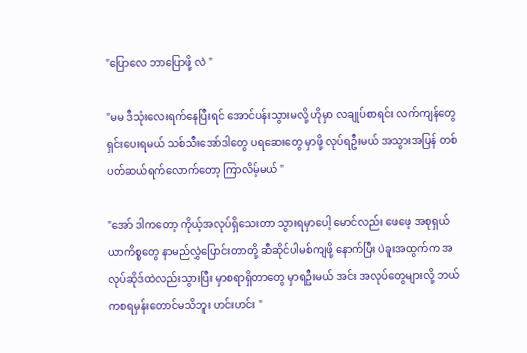"ပြောလေ ဘာပြောဖို့ လဲ "

"မမ ဒီသုံးလေးရက်နေပြီးရင် အောင်ပန်းသွားမလို့ ဟိုမှာ လချုပ်စာရင်း လက်ကျန်တွေ ရှင်းပေးရမယ် သစ်သီးအော်ဒါတွေ ပရဆေးတွေ မှာဖို့ လုပ်ရဦးမယ် အသွားအပြန် တစ်ပတ်ဆယ်ရက်လောက်တော့ ကြာလိမ့်မယ် "

"အော် ဒါကတော့ ကိုယ့်အလုပ်ရှိသေးတာ သွားရမှာပေါ့ မောင်လည်း ဖေဖေ့ အစုရှယ်ယာကိစ္စတွေ နာမည်လွှဲပြောင်းတာတို့ ဆီဆိုင်ပါမစ်ကျဖို့ နောက်ပြီး ပဲခူးအထွက်က အလုပ်ဆိုဒ်ထဲလည်းသွားပြီး မှာစရာရှိတာတွေ မှာရဦးမယ် အင်း အလုပ်တွေများလို့ ဘယ်ကစရမှန်းတောင်မသိဘူး ဟင်းဟင်း "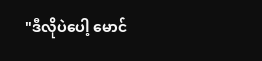"ဒီလိုပဲပေါ့ မောင်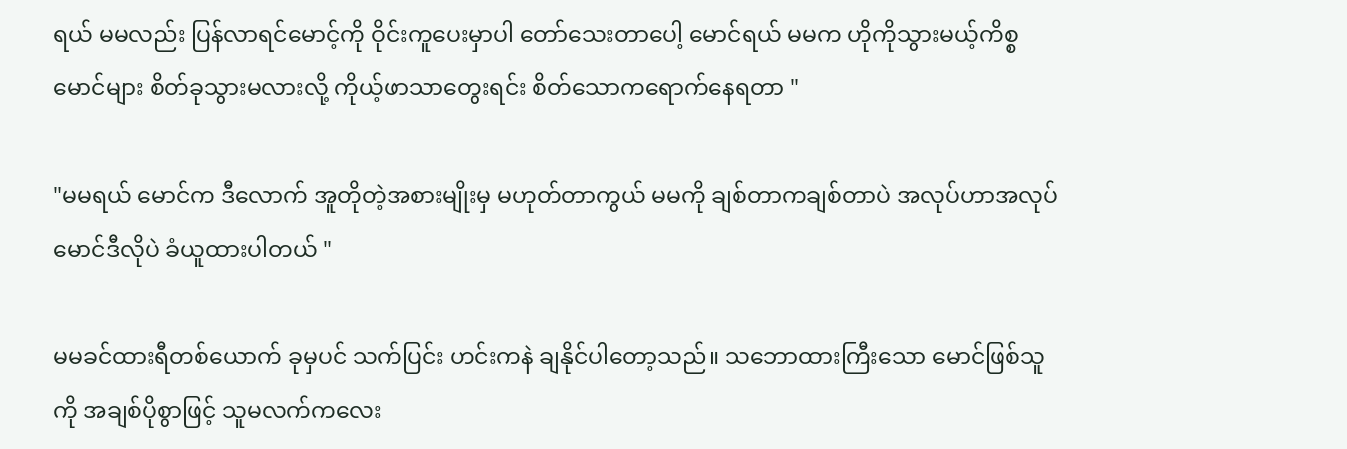ရယ် မမလည်း ပြန်လာရင်မောင့်ကို ဝိုင်းကူပေးမှာပါ တော်သေးတာပေါ့ မောင်ရယ် မမက ဟိုကိုသွားမယ့်ကိစ္စ မောင်များ စိတ်ခုသွားမလားလို့ ကိုယ့်ဖာသာတွေးရင်း စိတ်သောကရောက်နေရတာ "

"မမရယ် မောင်က ဒီလောက် အူတိုတဲ့အစားမျိုးမှ မဟုတ်တာကွယ် မမကို ချစ်တာကချစ်တာပဲ အလုပ်ဟာအလုပ် မောင်ဒီလိုပဲ ခံယူထားပါတယ် "

မမခင်ထားရီတစ်ယောက် ခုမှပင် သက်ပြင်း ဟင်းကနဲ ချနိုင်ပါတော့သည်။ သဘောထားကြီးသော မောင်ဖြစ်သူကို အချစ်ပိုစွာဖြင့် သူမလက်ကလေး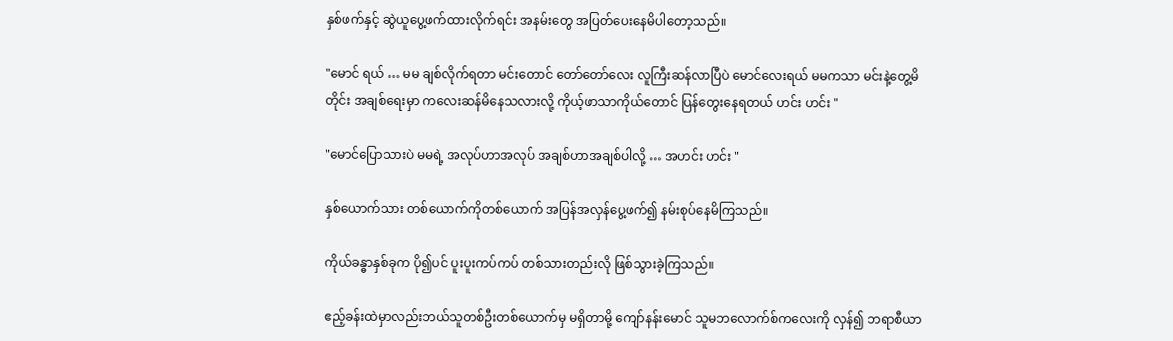နှစ်ဖက်နှင့် ဆွဲယူပွေ့ဖက်ထားလိုက်ရင်း အနမ်းတွေ အပြတ်ပေးနေမိပါတော့သည်။

"မောင် ရယ် … မမ ချစ်လိုက်ရတာ မင်းတောင် တော်တော်လေး လူကြီးဆန်လာပြီပဲ မောင်လေးရယ် မမကသာ မင်းနဲ့တွေ့မိတိုင်း အချစ်ရေးမှာ ကလေးဆန်မိနေသလားလို့ ကိုယ့်ဖာသာကိုယ်တောင် ပြန်တွေးနေရတယ် ဟင်း ဟင်း "

"မောင်ပြောသားပဲ မမရဲ့ အလုပ်ဟာအလုပ် အချစ်ဟာအချစ်ပါလို့ … အဟင်း ဟင်း "

နှစ်ယောက်သား တစ်ယောက်ကိုတစ်ယောက် အပြန်အလှန်ပွေ့ဖက်၍ နမ်းစုပ်နေမိကြသည်။

ကိုယ်ခန္ဓာနှစ်ခုက ပို၍ပင် ပူးပူးကပ်ကပ် တစ်သားတည်းလို ဖြစ်သွားခဲ့ကြသည်။

ဧည့်ခန်းထဲမှာလည်းဘယ်သူတစ်ဦးတစ်ယောက်မှ မရှိတာမို့ ကျော်နန်းမောင် သူမဘလောက်စ်ကလေးကို လှန်၍ ဘရာစီယာ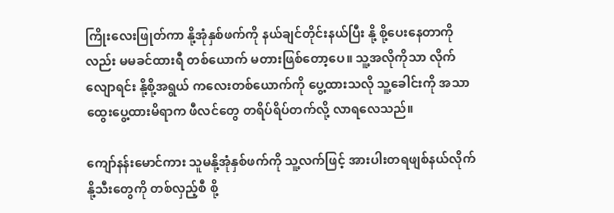ကြိုးလေးဖြုတ်ကာ နို့အုံနှစ်ဖက်ကို နယ်ချင်တိုင်းနယ်ပြီး နို့ စို့ပေးနေတာကိုလည်း မမခင်ထားရီ တစ်ယောက် မတားဖြစ်တော့ပေ။ သူ့အလိုကိုသာ လိုက်လျောရင်း နို့စို့အရွယ် ကလေးတစ်ယောက်ကို ပွေ့ထားသလို သူ့ခေါင်းကို အသာထွေးပွေ့ထားမိရာက ဖီလင်တွေ တရိပ်ရိပ်တက်လို့ လာရလေသည်။

ကျော်နန်းမောင်ကား သူမနို့အုံနှစ်ဖက်ကို သူ့လက်ဖြင့် အားပါးတရဖျစ်နယ်လိုက် နို့သီးတွေကို တစ်လှည့်စီ စို့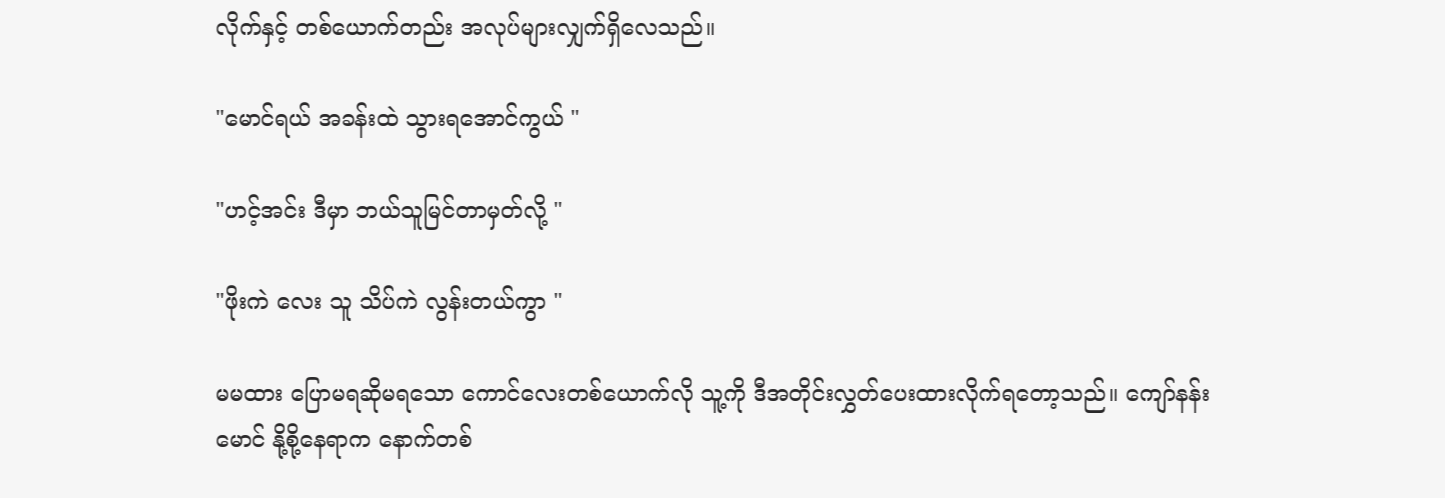လိုက်နှင့် တစ်ယောက်တည်း အလုပ်များလျှက်ရှိလေသည်။

"မောင်ရယ် အခန်းထဲ သွားရအောင်ကွယ် "

"ဟင့်အင်း ဒီမှာ ဘယ်သူမြင်တာမှတ်လို့ "

"ဖိုးကဲ လေး သူ သိပ်ကဲ လွန်းတယ်ကွာ "

မမထား ပြောမရဆိုမရသော ကောင်လေးတစ်ယောက်လို သူ့ကို ဒီအတိုင်းလွှတ်ပေးထားလိုက်ရတော့သည်။ ကျော်နန်းမောင် နို့စို့နေရာက နောက်တစ်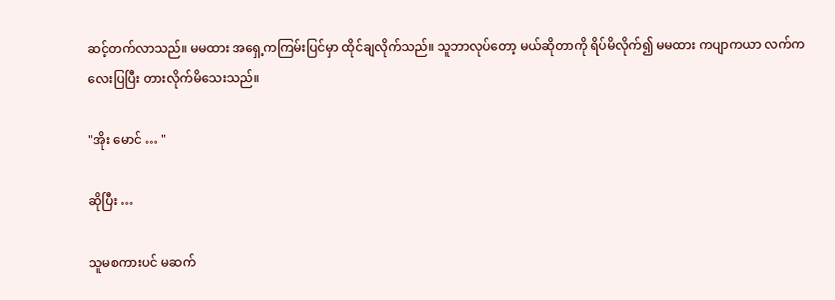ဆင့်တက်လာသည်။ မမထား အရှေ့ကကြမ်းပြင်မှာ ထိုင်ချလိုက်သည်။ သူဘာလုပ်တော့ မယ်ဆိုတာကို ရိပ်မိလိုက်၍ မမထား ကပျာကယာ လက်ကလေးပြပြီး တားလိုက်မိသေးသည်။

"အိုး မောင် … "

ဆိုပြီး …

သူမစကားပင် မဆက်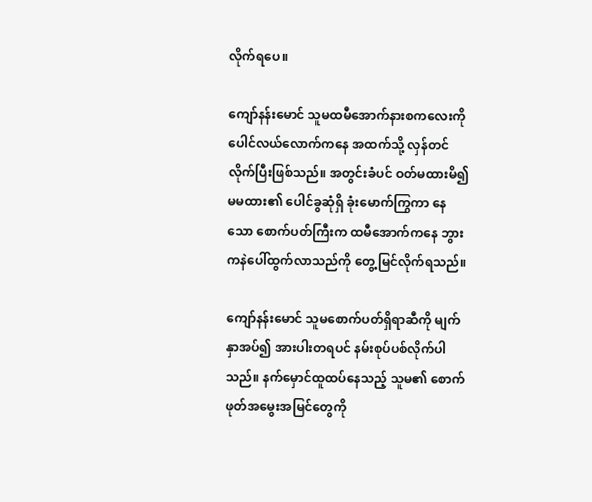လိုက်ရပေ။

ကျော်နန်းမောင် သူမထမီအောက်နားစကလေးကို ပေါင်လယ်လောက်ကနေ အထက်သို့ လှန်တင်လိုက်ပြီးဖြစ်သည်။ အတွင်းခံပင် ဝတ်မထားမိ၍ မမထား၏ ပေါင်ခွဆုံရှိ ခုံးမောက်ကြွကာ နေသော စောက်ပတ်ကြီးက ထမီအောက်ကနေ ဘွားကနဲပေါ်ထွက်လာသည်ကို တွေ့မြင်လိုက်ရသည်။

ကျော်နန်းမောင် သူမစောက်ပတ်ရှိရာဆီကို မျက်နှာအပ်၍ အားပါးတရပင် နမ်းစုပ်ပစ်လိုက်ပါသည်။ နက်မှောင်ထူထပ်နေသည့် သူမ၏ စောက်ဖုတ်အမွေးအမြင်တွေကို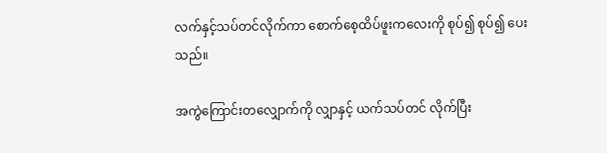လက်နှင့်သပ်တင်လိုက်ကာ စောက်စေ့ထိပ်ဖူးကလေးကို စုပ်၍ စုပ်၍ ပေးသည်။

အကွဲကြောင်းတလျှောက်ကို လျှာနှင့် ယက်သပ်တင် လိုက်ပြီး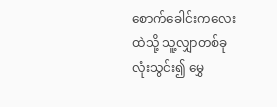စောက်ခေါင်းကလေးထဲသို့ သူ့လျှာတစ်ခုလုံးသွင်း၍ မွှေ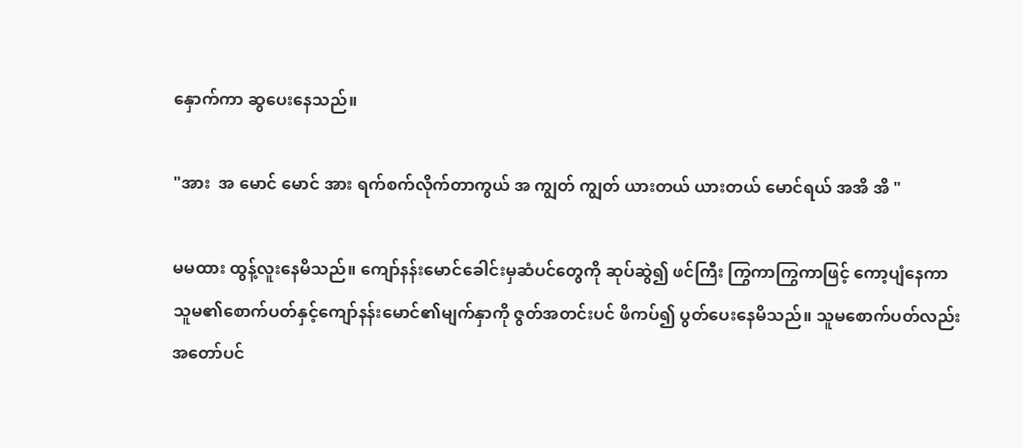နှောက်ကာ ဆွပေးနေသည်။

"အား  အ မောင် မောင် အား ရက်စက်လိုက်တာကွယ် အ ကျွတ် ကျွတ် ယားတယ် ယားတယ် မောင်ရယ် အအိ အိ "

မမထား ထွန့်လူးနေမိသည်။ ကျော်နန်းမောင်ခေါင်းမှဆံပင်တွေကို ဆုပ်ဆွဲ၍ ဖင်ကြီး ကြွကာကြွကာဖြင့် ကော့ပျံနေကာ သူမ၏စောက်ပတ်နှင့်ကျော်နန်းမောင်၏မျက်နှာကို ဇွတ်အတင်းပင် ဖိကပ်၍ ပွတ်ပေးနေမိသည်။ သူမစောက်ပတ်လည်း အတော်ပင်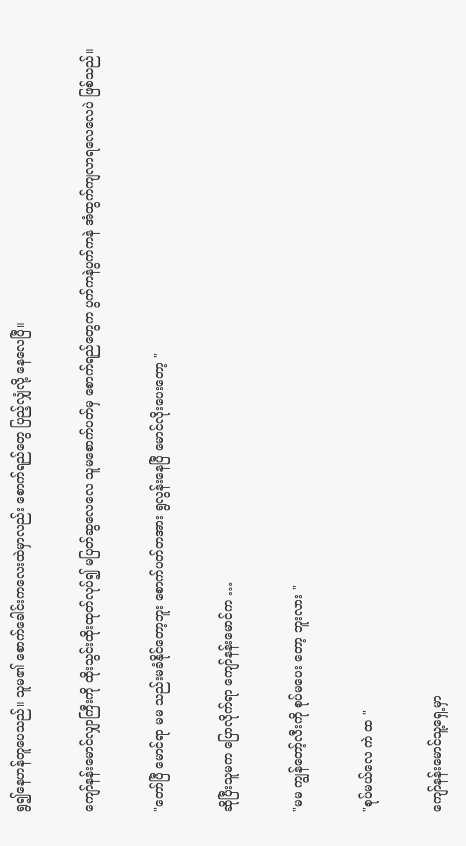ရွ၍နေဟန်တူပေသည်။ သူမ၏ စောက်ခေါင်းကလေးထဲမှာလည်း စောက်ရည်တွေ ပြည့်လျှံလို့ နေလေပြီ။

ကျော်နန်းမောင်လျှာကြီးကို ထိုးသွင်းထိုးထုတ်လုပ်၍ မပြတ်ဆွလေလေ သူမစောက်ပတ်မှ စောက်ရည်တွေက ပွက်ကနဲပွက်ကနဲ အံထွက်ကျလာရလေလေပဲ ဖြစ်သည်။

"တော်ပြီ မောင်ရာ မမ သည်းမခံနိုင်တော့ဘူး စောက်ပတ်တအား ရွလွန်းနေပြီ မောင်လိုးပေးတော့ "

ဆိုပြီးသူမက ပြောလိုက်ရာ ကျော်နန်းမောင်က …

"မမ ကျွန်တော့်လီးကို စုပ်မပေး တော့ ဘူးလား "

"စုပ်မယ်လေ ကဲ ထ "

ကျော်နန်းမောင်သူ့ရှေ့မှာ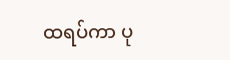ထရပ်ကာ ပု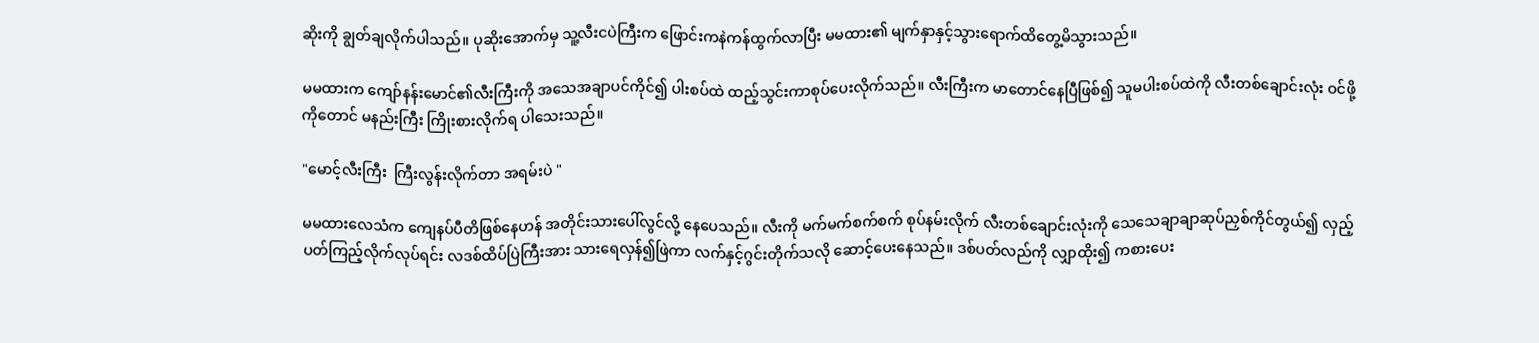ဆိုးကို ချွတ်ချလိုက်ပါသည်။ ပုဆိုးအောက်မှ သူ့လီးငပဲကြီးက ဖြောင်းကနဲကန်ထွက်လာပြီး မမထား၏ မျက်နှာနှင့်သွားရောက်ထိတွေ့မိသွားသည်။

မမထားက ကျော်နန်းမောင်၏လီးကြီးကို အသေအချာပင်ကိုင်၍ ပါးစပ်ထဲ ထည့်သွင်းကာစုပ်ပေးလိုက်သည်။ လီးကြီးက မာတောင်နေပြီဖြစ်၍ သူမပါးစပ်ထဲကို လီးတစ်ချောင်းလုံး ဝင်ဖို့ကိုတောင် မနည်းကြီး ကြိုးစားလိုက်ရ ပါသေးသည်။

"မောင့်လီးကြီး  ကြီးလွန်းလိုက်တာ အရမ်းပဲ "

မမထားလေသံက ကျေနပ်ပီတိဖြစ်နေဟန် အတိုင်းသားပေါ်လွင်လို့ နေပေသည်။ လီးကို မက်မက်စက်စက် စုပ်နမ်းလိုက် လီးတစ်ချောင်းလုံးကို သေသေချာချာဆုပ်ညှစ်ကိုင်တွယ်၍ လှည့်ပတ်ကြည့်လိုက်လုပ်ရင်း လဒစ်ထိပ်ပြဲကြီးအား သားရေလှန်၍ဖြဲကာ လက်နှင့်ဂွင်းတိုက်သလို ဆောင့်ပေးနေသည်။ ဒစ်ပတ်လည်ကို လျှာထိုး၍ ကစားပေး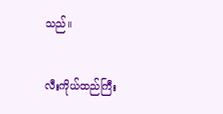သည်။

လီးကိုယ်ထည်ကြီး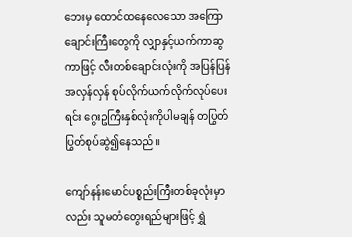ဘေးမှ ထောင်ထနေလေသော အကြောချောင်းကြီးတွေကို လျှာနှင့်ယက်ကာဆွကာဖြင့် လီးတစ်ချောင်းလုံးကို အပြန်ပြန်အလှန်လှန် စုပ်လိုက်ယက်လိုက်လုပ်ပေးရင်း ဂွေးဥကြီးနှစ်လုံးကိုပါမချန် တပြွတ်ပြွတ်စုပ်ဆွဲ၍နေသည်။

ကျော်နန်းမောင်ပစ္စည်းကြီးတစ်ခုလုံးမှာလည်း သူမတံတွေးရည်များဖြင့် ရွှဲ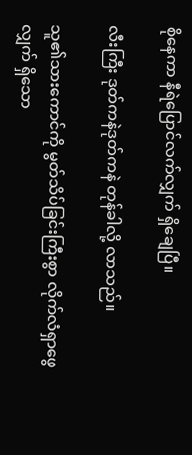စိုနေကာ နီရဲပြောင်လက်လျှက် ရှိချေပြီ။

လီးကြီး ဒုတ်ကနဲဒုတ်ကနဲ တုန်ခါလို့ လာသည်။

သူ၏သားကောင်ကို မွတ်သိပ်ခြင်းကြီးစွာ လိုက်လံရှာဖွေလျှက် ရှိသော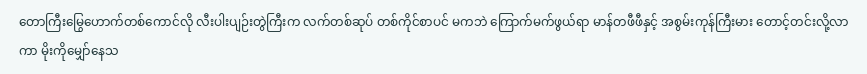တောကြီးမြွေဟောက်တစ်ကောင်လို လီးပါးပျဉ်းတွဲကြီးက လက်တစ်ဆုပ် တစ်ကိုင်စာပင် မကဘဲ ကြောက်မက်ဖွယ်ရာ မာန်တဖီဖီနှင့် အစွမ်းကုန်ကြီးမား တောင့်တင်းလို့လာကာ မိုးကိုမျှော်နေသ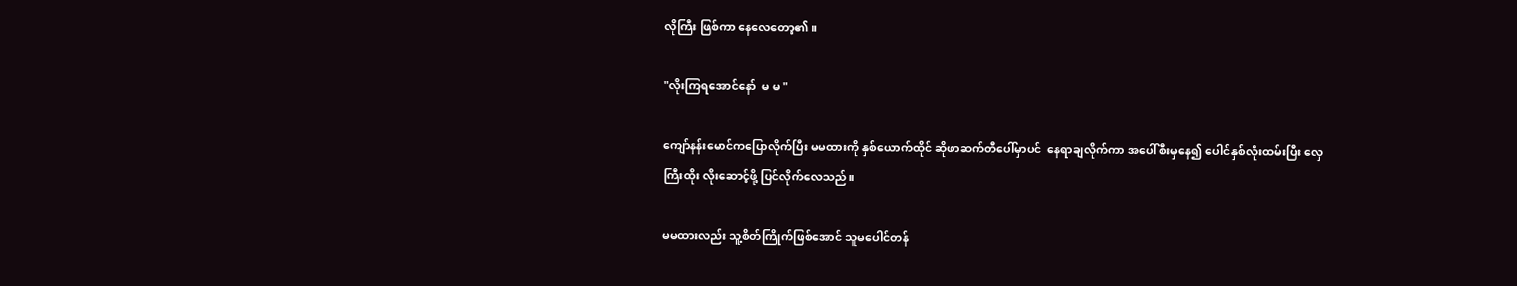လိုကြီး ဖြစ်ကာ နေလေတော့၏။

"လိုးကြရအောင်နော်  မ မ "

ကျော်နန်းမောင်ကပြောလိုက်ပြီး မမထားကို နှစ်ယောက်ထိုင် ဆိုဖာဆက်တီပေါ်မှာပင်  နေရာချလိုက်ကာ အပေါ်စီးမှနေ၍ ပေါင်နှစ်လုံးထမ်းပြီး လှေကြီးထိုး လိုးဆောင့်ဖို့ ပြင်လိုက်လေသည်။

မမထားလည်း သူ့စိတ်ကြိုက်ဖြစ်အောင် သူမပေါင်တန်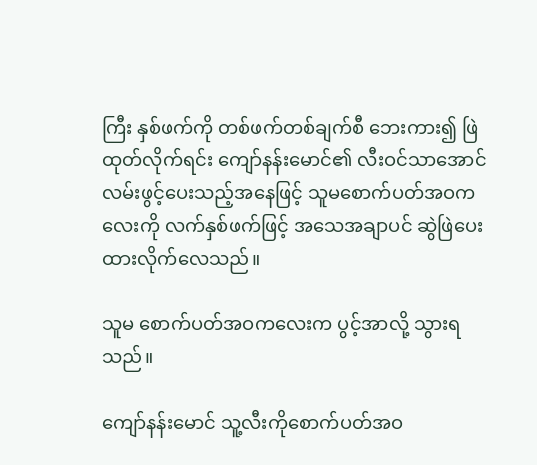ကြီး နှစ်ဖက်ကို တစ်ဖက်တစ်ချက်စီ ဘေးကား၍ ဖြဲထုတ်လိုက်ရင်း ကျော်နန်းမောင်၏ လီးဝင်သာအောင် လမ်းဖွင့်ပေးသည့်အနေဖြင့် သူမစောက်ပတ်အဝကလေးကို လက်နှစ်ဖက်ဖြင့် အသေအချာပင် ဆွဲဖြဲပေးထားလိုက်လေသည်။

သူမ စောက်ပတ်အဝကလေးက ပွင့်အာလို့ သွားရသည်။

ကျော်နန်းမောင် သူ့လီးကိုစောက်ပတ်အဝ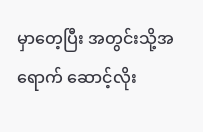မှာတေ့ပြီး အတွင်းသို့အရောက် ဆောင့်လိုး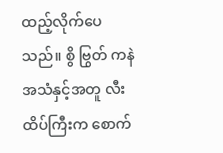ထည့်လိုက်ပေသည်။ စွိ ဗြွတ် ကနဲ အသံနှင့်အတူ လီးထိပ်ကြီးက စောက်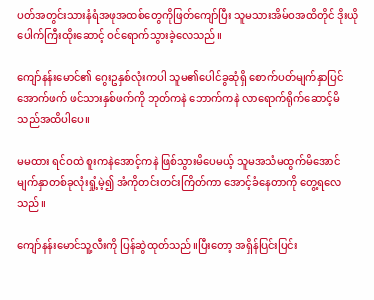ပတ်အတွင်းသားနံရံအဖုအထစ်တွေကိုဖြတ်ကျော်ပြီး သူမသားအိမ်ဝအထိတိုင် ဒိုးယိုပေါက်ကြီးထိုးဆောင့် ဝင်ရောက်သွားခဲ့လေသည်။

ကျော်နန်းမောင်၏ ဂွေးဥနှစ်လုံးကပါ သူမ၏ပေါင်ခွဆုံရှိ စောက်ပတ်မျက်နှာပြင်အောက်ဖက် ဖင်သားနှစ်ဖက်ကို ဘုတ်ကနဲ ဘောက်ကနဲ လာရောက်ရိုက်ဆောင့်မိသည်အထိပါပေ။

မမထား ရင်ဝထဲ စူးကနဲအောင့်ကနဲ ဖြစ်သွားမိပေမယ့် သူမအသံမထွက်မိအောင် မျက်နှာတစ်ခုလုံးရှုံ့မဲ့၍ အံကိုတင်းတင်းကြိတ်ကာ အောင့်ခံနေတာကို တွေ့ရလေသည်။

ကျော်နန်းမောင်သူ့လီးကို ပြန်ဆွဲထုတ်သည်။ပြီးတော့ အရှိန်ပြင်းပြင်း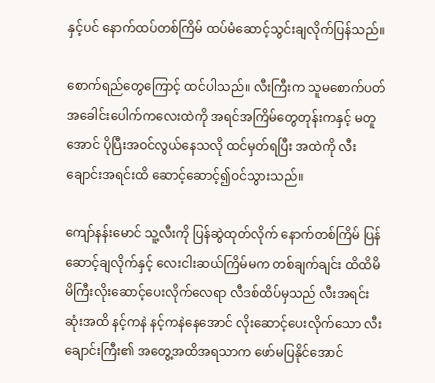နှင့်ပင် နောက်ထပ်တစ်ကြိမ် ထပ်မံဆောင့်သွင်းချလိုက်ပြန်သည်။

စောက်ရည်တွေကြောင့် ထင်ပါသည်။ လီးကြီးက သူမစောက်ပတ် အခေါင်းပေါက်ကလေးထဲကို အရင်အကြိမ်တွေတုန်းကနှင့် မတူအောင် ပိုပြီးအဝင်လွယ်နေသလို ထင်မှတ်ရပြီး အထဲကို လီးချောင်းအရင်းထိ ဆောင့်ဆောင့်၍ဝင်သွားသည်။

ကျော်နန်းမောင် သူ့လီးကို ပြန်ဆွဲထုတ်လိုက် နောက်တစ်ကြိမ် ပြန်ဆောင့်ချလိုက်နှင့် လေးငါးဆယ်ကြိမ်မက တစ်ချက်ချင်း ထိထိမိမိကြီးလိုးဆောင့်ပေးလိုက်လေရာ လီဒစ်ထိပ်မှသည် လီးအရင်းဆုံးအထိ နင့်ကနဲ နင့်ကနဲနေအောင် လိုးဆောင့်ပေးလိုက်သော လီးချောင်းကြီး၏ အတွေ့အထိအရသာက ဖော်မပြနိုင်အောင်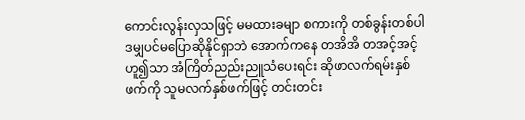ကောင်းလွန်းလှသဖြင့် မမထားခမျာ စကားကို တစ်ခွန်းတစ်ပါဒမျှပင်မပြောဆိုနိုင်ရှာဘဲ အောက်ကနေ တအိအိ တအင့်အင့်ဟူ၍သာ အံကြိတ်ညည်းညူသံပေးရင်း ဆိုဖာလက်ရမ်းနှစ်ဖက်ကို သူမလက်နှစ်ဖက်ဖြင့် တင်းတင်း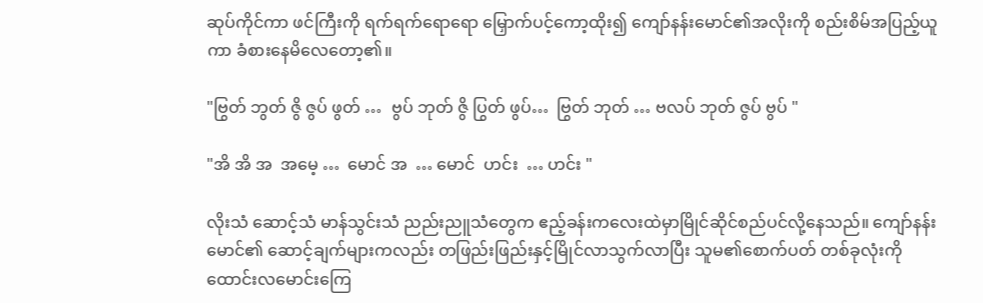ဆုပ်ကိုင်ကာ ဖင်ကြီးကို ရက်ရက်ရောရော မြှောက်ပင့်ကော့ထိုး၍ ကျော်နန်းမောင်၏အလိုးကို စည်းစိမ်အပြည့်ယူကာ ခံစားနေမိလေတော့၏။

"ဗြွတ် ဘွတ် ဇွိ ဇွပ် ဖွတ် …  ဗွပ် ဘုတ် ဇွိ ပြွတ် ဖွပ်…  ဗြွတ် ဘုတ် … ဗလပ် ဘုတ် ဇွပ် ဗွပ် "

"အိ အိ အ  အမေ့ …  မောင် အ  … မောင်  ဟင်း  … ဟင်း "

လိုးသံ ဆောင့်သံ မာန်သွင်းသံ ညည်းညူသံတွေက ဧည့်ခန်းကလေးထဲမှာမြိုင်ဆိုင်စည်ပင်လို့နေသည်။ ကျော်နန်းမောင်၏ ဆောင့်ချက်များကလည်း တဖြည်းဖြည်းနှင့်မြိုင်လာသွက်လာပြီး သူမ၏စောက်ပတ် တစ်ခုလုံးကို ထောင်းလမောင်းကြေ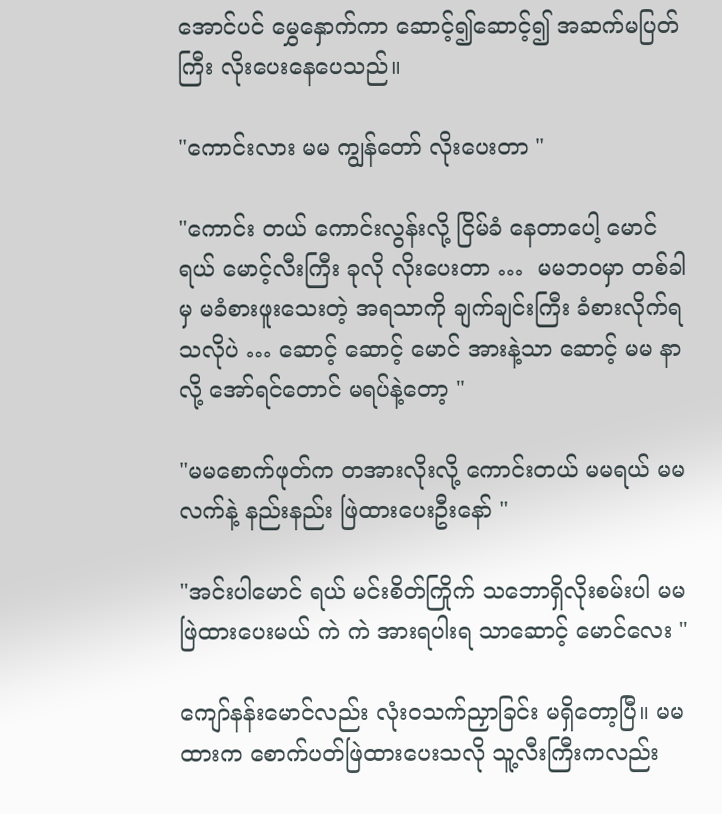အောင်ပင် မွှေနှောက်ကာ ဆောင့်၍ဆောင့်၍ အဆက်မပြတ်ကြီး လိုးပေးနေပေသည်။

"ကောင်းလား မမ ကျွန်တော် လိုးပေးတာ "

"ကောင်း တယ် ကောင်းလွန်းလို့ ငြိမ်ခံ နေတာပေါ့ မောင်ရယ် မောင့်လီးကြီး ခုလို လိုးပေးတာ …  မမဘဝမှာ တစ်ခါမှ မခံစားဖူးသေးတဲ့ အရသာကို ချက်ချင်းကြီး ခံစားလိုက်ရသလိုပဲ … ဆောင့် ဆောင့် မောင် အားနဲ့သာ ဆောင့် မမ နာလို့ အော်ရင်တောင် မရပ်နဲ့တော့ "

"မမစောက်ဖုတ်က တအားလိုးလို့ ကောင်းတယ် မမရယ် မမလက်နဲ့ နည်းနည်း ဖြဲထားပေးဦးနော် "

"အင်းပါမောင် ရယ် မင်းစိတ်ကြိုက် သဘောရှိလိုးစမ်းပါ မမဖြဲထားပေးမယ် ကဲ ကဲ အားရပါးရ သာဆောင့် မောင်လေး "

ကျော်နန်းမောင်လည်း လုံးဝသက်ညှာခြင်း မရှိတော့ပြီ။ မမထားက စောက်ပတ်ဖြဲထားပေးသလို သူ့လီးကြီးကလည်း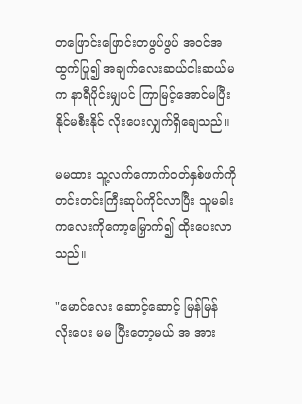တဖြောင်းဖြောင်းတဖွပ်ဖွပ် အဝင်အထွက်ပြု၍ အချက်လေးဆယ်ငါးဆယ်မက နာရီပိုင်းမျှပင် ကြာမြင့်အောင်မပြီးနိုင်မစီးနိုင် လိုးပေးလျှက်ရှိချေသည်။

မမထား သူ့လက်ကောက်ဝတ်နှစ်ဖက်ကို တင်းတင်းကြီးဆုပ်ကိုင်လာပြီး သူမခါးကလေးကိုကော့မြှောက်၍ ထိုးပေးလာသည်။

"မောင်လေး ဆောင့်ဆောင့် မြန်မြန် လိုးပေး မမ ပြီးတော့မယ် အ အား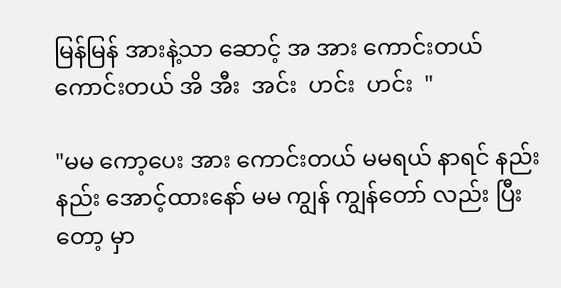မြန်မြန် အားနဲ့သာ ဆောင့် အ အား ကောင်းတယ် ကောင်းတယ် အိ အီး  အင်း  ဟင်း  ဟင်း  "

"မမ ကော့ပေး အား ကောင်းတယ် မမရယ် နာရင် နည်းနည်း အောင့်ထားနော် မမ ကျွန် ကျွန်တော် လည်း ပြီးတော့ မှာ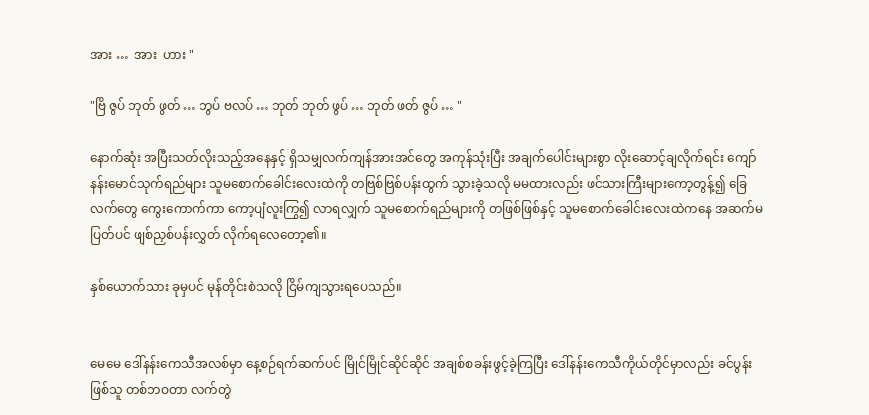အား …  အား  ဟား "

"ဗြိ ဇွပ် ဘုတ် ဖွတ် … ဘွပ် ဗလပ် … ဘုတ် ဘုတ် ဖွပ် … ဘုတ် ဖတ် ဇွပ် … "

နောက်ဆုံး အပြီးသတ်လိုးသည့်အနေနှင့် ရှိသမျှလက်ကျန်အားအင်တွေ အကုန်သုံးပြီး အချက်ပေါင်းများစွာ လိုးဆောင့်ချလိုက်ရင်း ကျော်နန်းမောင်သုက်ရည်များ သူမစောက်ခေါင်းလေးထဲကို တဗြစ်ဗြစ်ပန်းထွက် သွားခဲ့သလို မမထားလည်း ဖင်သားကြီးများကော့တွန့်၍ ခြေလက်တွေ ကွေးကောက်ကာ ကော့ပျံလူးကြွ၍ လာရလျှက် သူမစောက်ရည်များကို တဖြစ်ဖြစ်နှင့် သူမစောက်ခေါင်းလေးထဲကနေ အဆက်မပြတ်ပင် ဖျစ်ညှစ်ပန်းလွှတ် လိုက်ရလေတော့၏။

နှစ်ယောက်သား ခုမှပင် မုန်တိုင်းစဲသလို ငြိမ်ကျသွားရပေသည်။


မေမေ ဒေါ်နန်းကေသီအလစ်မှာ နေ့စဉ်ရက်ဆက်ပင် မြိုင်မြိုင်ဆိုင်ဆိုင် အချစ်စခန်းဖွင့်ခဲ့ကြပြီး ဒေါ်နန်းကေသီကိုယ်တိုင်မှာလည်း ခင်ပွန်းဖြစ်သူ တစ်ဘဝတာ လက်တွဲ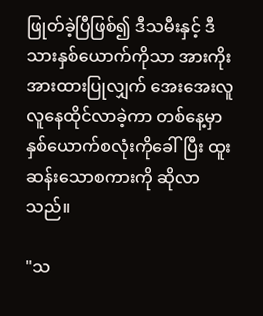ဖြုတ်ခဲ့ပြီဖြစ်၍ ဒီသမီးနှင့် ဒီသားနှစ်ယောက်ကိုသာ အားကိုးအားထားပြုလျှက် အေးအေးလူလူနေထိုင်လာခဲ့ကာ တစ်နေ့မှာ နှစ်ယောက်စလုံးကိုခေါ်ပြီး ထူးဆန်းသောစကားကို ဆိုလာသည်။

"သ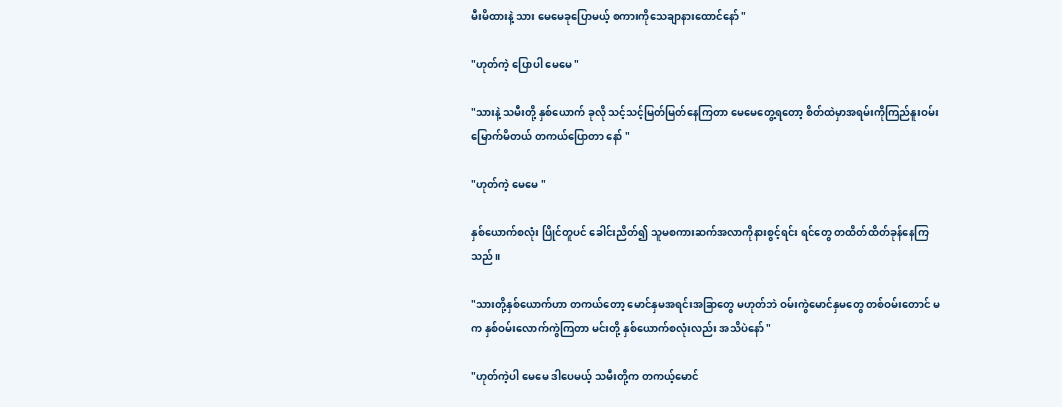မီးမိထားနဲ့ သား မေမေခုပြောမယ့် စကားကိုသေချာနားထောင်နော် "

"ဟုတ်ကဲ့ ပြောပါ မေမေ "

"သားနဲ့ သမီးတို့ နှစ်ယောက် ခုလို သင့်သင့်မြတ်မြတ်နေကြတာ မေမေတွေ့ရတော့ စိတ်ထဲမှာအရမ်းကိုကြည်နူးဝမ်းမြောက်မိတယ် တကယ်ပြောတာ နော် "

"ဟုတ်ကဲ့ မေမေ "

နှစ်ယောက်စလုံး ပြိုင်တူပင် ခေါင်းညိတ်၍ သူမစကားဆက်အလာကိုနားစွင့်ရင်း ရင်တွေ တထိတ်ထိတ်ခုန်နေကြသည်။

"သားတို့နှစ်ယောက်ဟာ တကယ်တော့ မောင်နှမအရင်းအခြာတွေ မဟုတ်ဘဲ ဝမ်းကွဲမောင်နှမတွေ တစ်ဝမ်းတောင် မက နှစ်ဝမ်းလောက်ကွဲကြတာ မင်းတို့ နှစ်ယောက်စလုံးလည်း အသိပဲနော် "

"ဟုတ်ကဲ့ပါ မေမေ ဒါပေမယ့် သမီးတို့က တကယ့်မောင်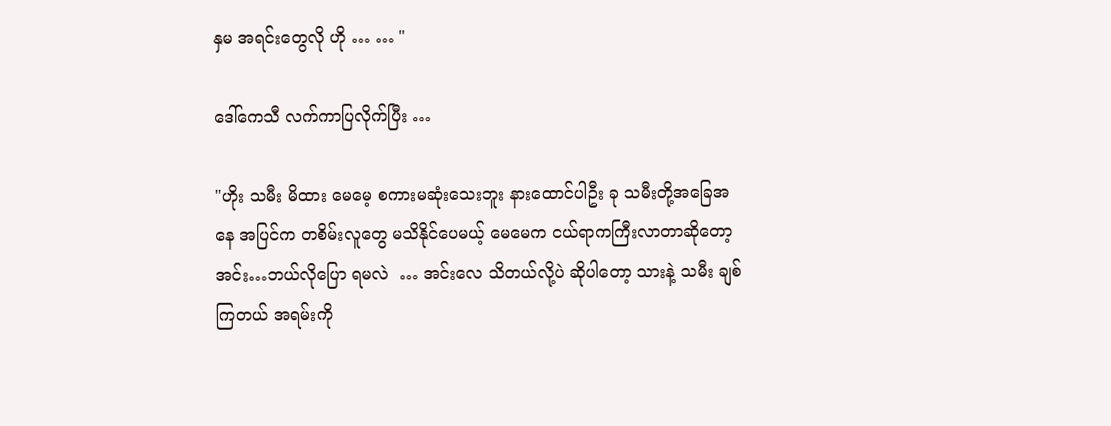နှမ အရင်းတွေလို ဟို … … "

ဒေါ်ကေသီ လက်ကာပြလိုက်ပြီး …

"ဟိုး သမီး မိထား မေမေ့ စကားမဆုံးသေးဘူး နားထောင်ပါဦး ခု သမီးတို့အခြေအနေ အပြင်က တစိမ်းလူတွေ မသိနိုင်ပေမယ့် မေမေက ငယ်ရာကကြီးလာတာဆိုတော့ အင်း…ဘယ်လိုပြော ရမလဲ  … အင်းလေ သိတယ်လို့ပဲ ဆိုပါတော့ သားနဲ့ သမီး ချစ်ကြတယ် အရမ်းကို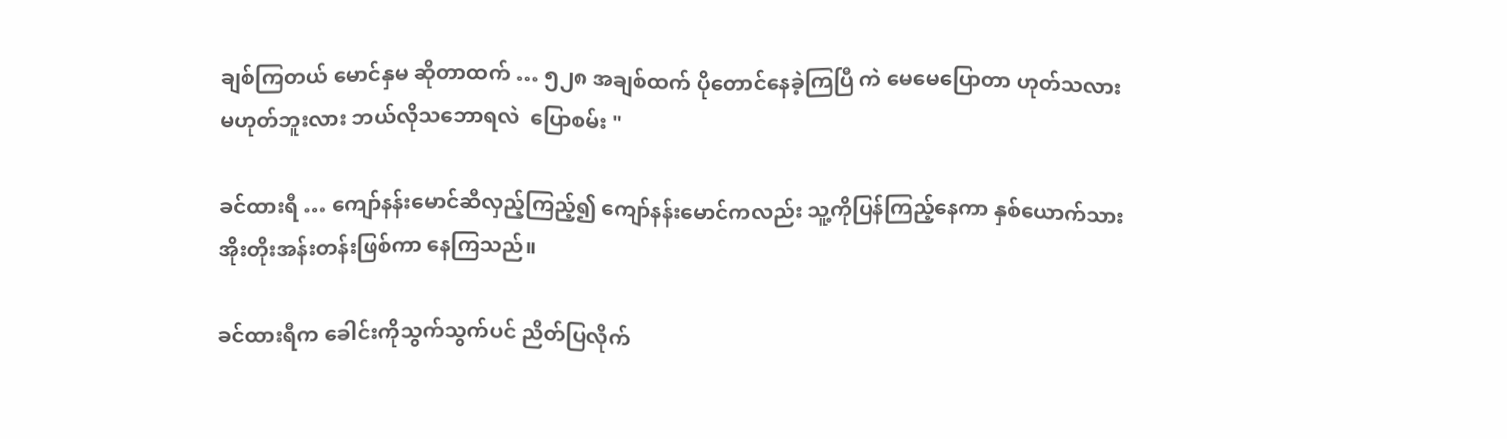ချစ်ကြတယ် မောင်နှမ ဆိုတာထက် … ၅၂၈ အချစ်ထက် ပိုတောင်နေခဲ့ကြပြီ ကဲ မေမေပြောတာ ဟုတ်သလား မဟုတ်ဘူးလား ဘယ်လိုသဘောရလဲ  ပြောစမ်း "

ခင်ထားရီ … ကျော်နန်းမောင်ဆီလှည့်ကြည့်၍ ကျော်နန်းမောင်ကလည်း သူ့ကိုပြန်ကြည့်နေကာ နှစ်ယောက်သား အိုးတိုးအန်းတန်းဖြစ်ကာ နေကြသည်။

ခင်ထားရီက ခေါင်းကိုသွက်သွက်ပင် ညိတ်ပြလိုက်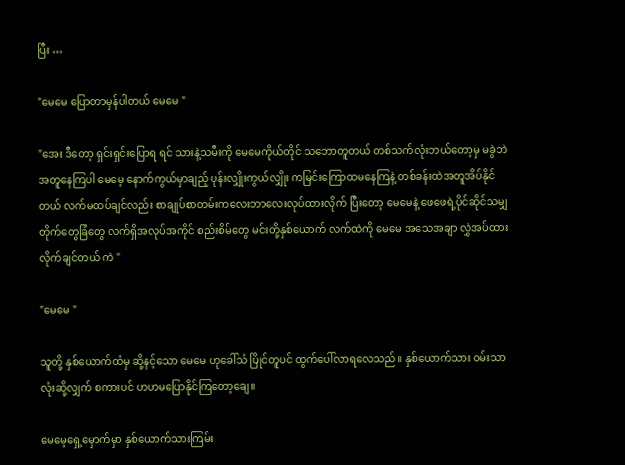ပြီး …

"မေမေ ပြောတာမှန်ပါတယ် မေမေ "

"အေး ဒီတော့ ရှင်းရှင်းပြောရ ရင် သားနဲ့သမီးကို မေမေကိုယ်တိုင် သဘောတူတယ် တစ်သက်လုံးဘယ်တော့မှ မခွဲဘဲ အတူနေကြပါ မေမေ့ နောက်ကွယ်မှာချည့် ပုန်းလျှိုးကွယ်လျှိုး ကမြင်းကြောထမနေကြနဲ့ တစ်ခန်းထဲအတူအိပ်နိုင်တယ် လက်မထပ်ချင်လည်း စာချုပ်စာတမ်းကလေးဘာလေးလုပ်ထားလိုက် ပြီးတော့ မေမေနဲ့ ဖေဖေရဲ့ပိုင်ဆိုင်သမျှ တိုက်တွေခြံတွေ လက်ရှိအလုပ်အကိုင် စည်းစိမ်တွေ မင်းတို့နှစ်ယောက် လက်ထဲကို မေမေ အသေအချာ လွှဲအပ်ထားလိုက်ချင်တယ် ကဲ "

"မေမေ "

သူတို့ နှစ်ယောက်ထံမှ ဆို့နင့်သော မေမေ ဟုခေါ်သံ ပြိုင်တူပင် ထွက်ပေါ်လာရလေသည်။ နှစ်ယောက်သား ဝမ်းသာလုံးဆို့လျှက် စကားပင် ဟဟမပြောနိုင်ကြတော့ချေ။

မေမေ့ရှေ့မှောက်မှာ နှစ်ယောက်သားကြမ်း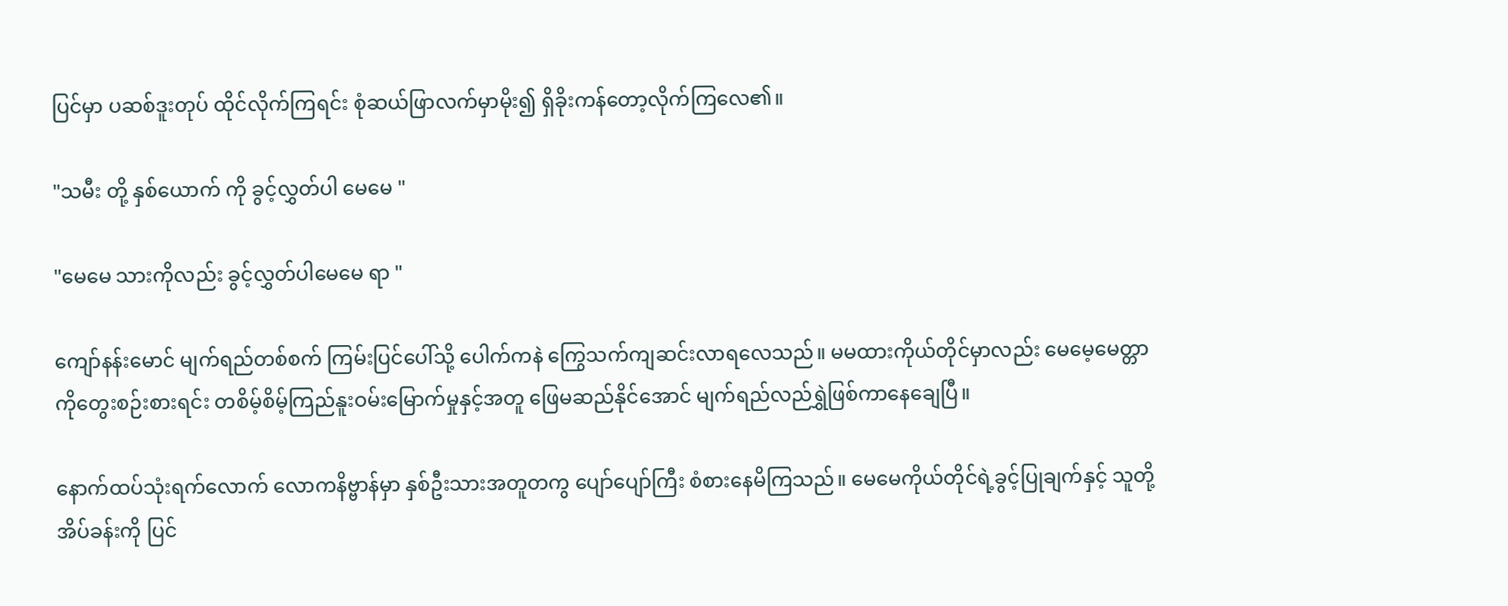ပြင်မှာ ပဆစ်ဒူးတုပ် ထိုင်လိုက်ကြရင်း စုံဆယ်ဖြာလက်မှာမိုး၍ ရှိခိုးကန်တော့လိုက်ကြလေ၏။

"သမီး တို့ နှစ်ယောက် ကို ခွင့်လွှတ်ပါ မေမေ "

"မေမေ သားကိုလည်း ခွင့်လွှတ်ပါမေမေ ရာ "

ကျော်နန်းမောင် မျက်ရည်တစ်စက် ကြမ်းပြင်ပေါ်သို့ ပေါက်ကနဲ ကြွေသက်ကျဆင်းလာရလေသည်။ မမထားကိုယ်တိုင်မှာလည်း မေမေ့မေတ္တာကိုတွေးစဉ်းစားရင်း တစိမ့်စိမ့်ကြည်နူးဝမ်းမြောက်မှုနှင့်အတူ ဖြေမဆည်နိုင်အောင် မျက်ရည်လည်ရွှဲဖြစ်ကာနေချေပြီ။

နောက်ထပ်သုံးရက်လောက် လောကနိဗ္ဗာန်မှာ နှစ်ဦးသားအတူတကွ ပျော်ပျော်ကြီး စံစားနေမိကြသည်။ မေမေကိုယ်တိုင်ရဲ့ခွင့်ပြုချက်နှင့် သူတို့အိပ်ခန်းကို ပြင်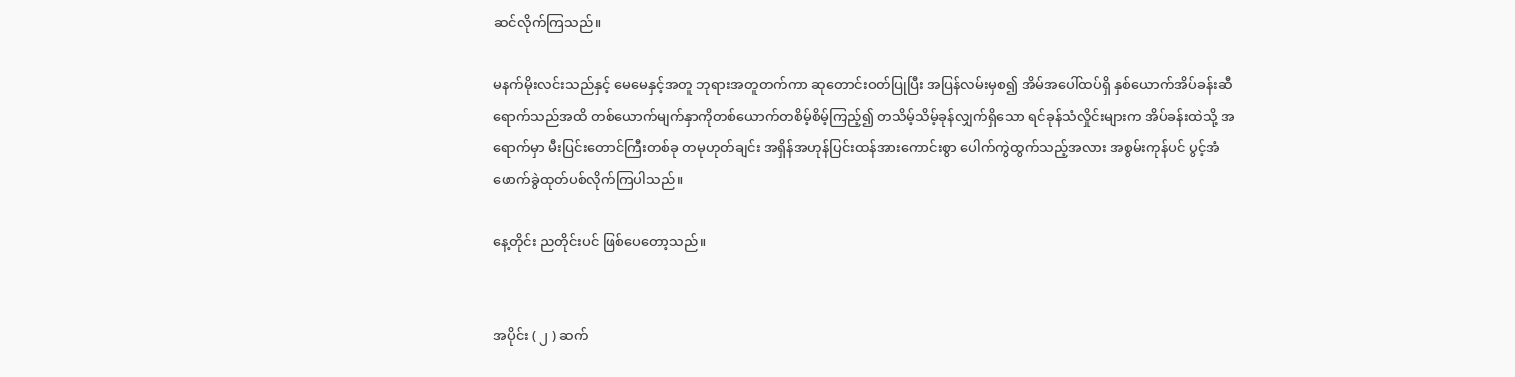ဆင်လိုက်ကြသည်။

မနက်မိုးလင်းသည်နှင့် မေမေနှင့်အတူ ဘုရားအတူတက်ကာ ဆုတောင်းဝတ်ပြုပြီး အပြန်လမ်းမှစ၍ အိမ်အပေါ်ထပ်ရှိ နှစ်ယောက်အိပ်ခန်းဆီ ရောက်သည်အထိ တစ်ယောက်မျက်နှာကိုတစ်ယောက်တစိမ့်စိမ့်ကြည့်၍ တသိမ့်သိမ့်ခုန်လျှက်ရှိသော ရင်ခုန်သံလှိုင်းများက အိပ်ခန်းထဲသို့ အရောက်မှာ မီးပြင်းတောင်ကြီးတစ်ခု တမုဟုတ်ချင်း အရှိန်အဟုန်ပြင်းထန်အားကောင်းစွာ ပေါက်ကွဲထွက်သည့်အလား အစွမ်းကုန်ပင် ပွင့်အံဖောက်ခွဲထုတ်ပစ်လိုက်ကြပါသည်။

နေ့တိုင်း ညတိုင်းပင် ဖြစ်ပေတော့သည်။


အပိုင်း ( ၂ ) ဆက်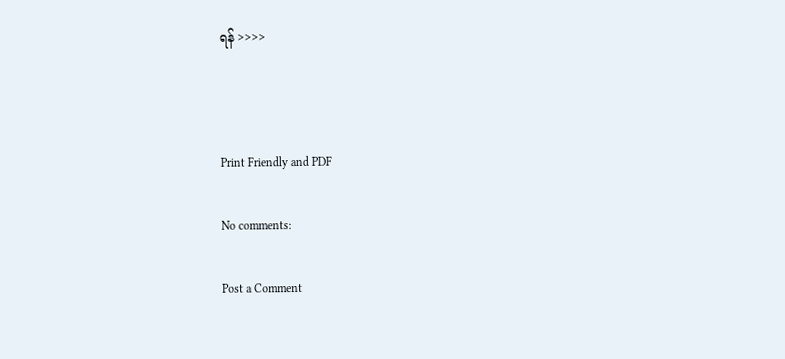ရန် >>>>



Print Friendly and PDF

No comments:

Post a Comment